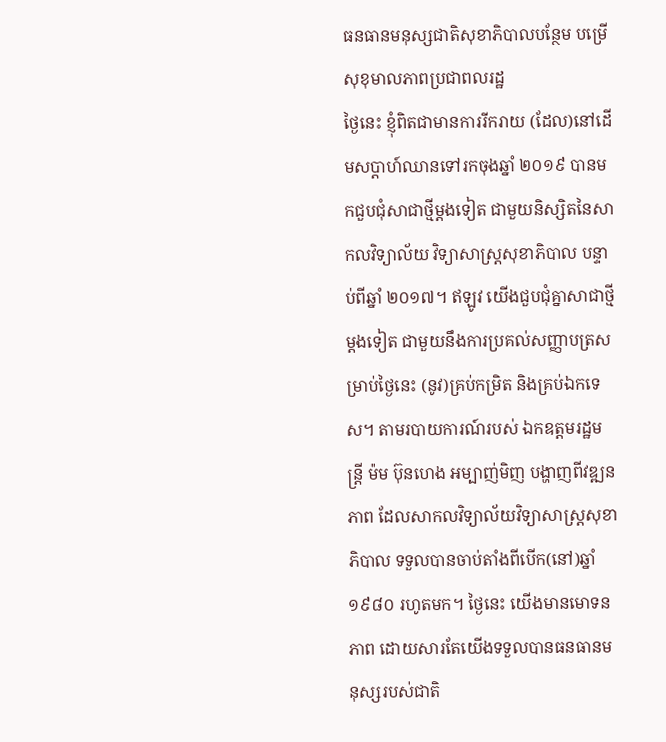ធនធានមនុស្សជាតិសុខាភិបាលបន្ថែម បម្រើសុខុមាលភាពប្រជាពលរដ្ឋ
ថ្ងៃនេះ ខ្ញុំពិតជាមានការរីករាយ (ដែល)នៅដើមសប្ដាហ៍ឈានទៅរកចុងឆ្នាំ ២០១៩ បានមកជួបជុំសាជាថ្មីម្ដងទៀត ជាមួយនិស្សិតនៃសាកលវិទ្យាល័យ វិទ្យាសាស្រ្តសុខាភិបាល បន្ទាប់ពីឆ្នាំ ២០១៧។ ឥឡូវ យើងជួបជុំគ្នាសាជាថ្មីម្ដងទៀត ជាមួយនឹងការប្រគល់សញ្ញាបត្រសម្រាប់ថ្ងៃនេះ (នូវ)គ្រប់កម្រិត និងគ្រប់ឯកទេស។ តាមរបាយការណ៍របស់ ឯកឧត្តមរដ្ឋមន្រ្តី ម៉ម ប៊ុនហេង អម្បាញ់មិញ បង្ហាញពីវឌ្ឍនភាព ដែលសាកលវិទ្យាល័យវិទ្យាសាស្រ្តសុខាភិបាល ទទួលបានចាប់តាំងពីបើក(នៅ)ឆ្នាំ ១៩៨០ រហូតមក។ ថ្ងៃនេះ យើងមានមោទនភាព ដោយសារតែយើងទទួលបានធនធានមនុស្សរបស់ជាតិ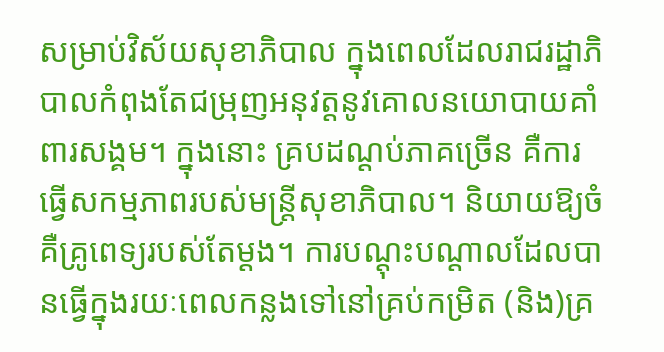សម្រាប់វិស័យសុខាភិបាល ក្នុងពេលដែលរាជរដ្ឋាភិបាលកំពុងតែជម្រុញអនុវត្តនូវគោលនយោបាយគាំពារសង្គម។ ក្នុងនោះ គ្របដណ្ដប់ភាគច្រើន គឺការធ្វើសកម្មភាពរបស់មន្រ្តីសុខាភិបាល។ និយាយឱ្យចំ គឺគ្រូពេទ្យរបស់តែម្ដង។ ការបណ្ដុះបណ្ដាលដែលបានធ្វើក្នុងរយៈពេលកន្លងទៅនៅគ្រប់កម្រិត (និង)គ្រ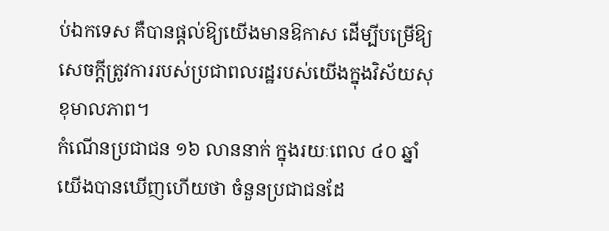ប់ឯកទេស គឺបានផ្ដល់ឱ្យយើងមានឱកាស ដើម្បីបម្រើឱ្យសេចក្ដីត្រូវការរបស់ប្រជាពលរដ្ឋរបស់យើងក្នុងវិស័យសុខុមាលភាព។
កំណើនប្រជាជន ១៦ លាននាក់ ក្នុងរយៈពេល ៤០ ឆ្នាំ
យើងបានឃើញហើយថា ចំនួនប្រជាជនដែ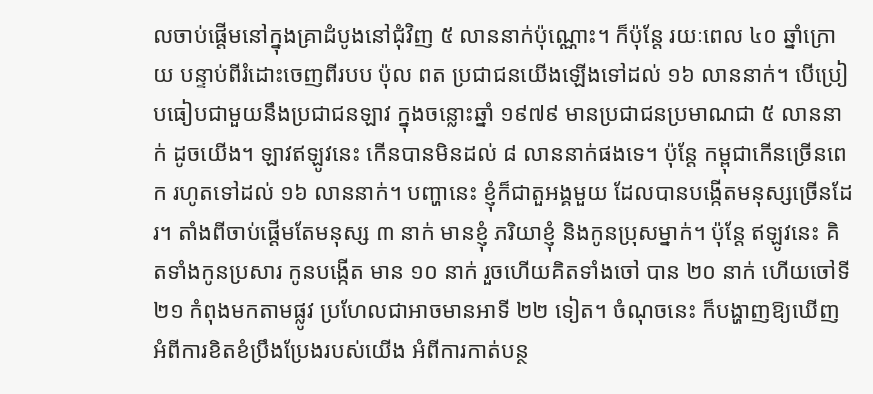លចាប់ផ្ដើមនៅក្នុងគ្រាដំបូងនៅជុំវិញ ៥ លាននាក់ប៉ុណ្ណោះ។ ក៏ប៉ុន្តែ រយៈពេល ៤០ ឆ្នាំក្រោយ បន្ទាប់ពីរំដោះចេញពីរបប ប៉ុល ពត ប្រជាជនយើងឡើងទៅដល់ ១៦ លាននាក់។ បើប្រៀបធៀបជាមួយនឹងប្រជាជនឡាវ ក្នុងចន្លោះឆ្នាំ ១៩៧៩ មានប្រជាជនប្រមាណជា ៥ លាននាក់ ដូចយើង។ ឡាវឥឡូវនេះ កើនបានមិនដល់ ៨ លាននាក់ផងទេ។ ប៉ុន្តែ កម្ពុជាកើនច្រើនពេក រហូតទៅដល់ ១៦ លាននាក់។ បញ្ហានេះ ខ្ញុំក៏ជាតួអង្គមួយ ដែលបានបង្កើតមនុស្សច្រើនដែរ។ តាំងពីចាប់ផ្ដើមតែមនុស្ស ៣ នាក់ មានខ្ញុំ ភរិយាខ្ញុំ និងកូនប្រុសម្នាក់។ ប៉ុន្តែ ឥឡូវនេះ គិតទាំងកូនប្រសារ កូនបង្កើត មាន ១០ នាក់ រួចហើយគិតទាំងចៅ បាន ២០ នាក់ ហើយចៅទី ២១ កំពុងមកតាមផ្លូវ ប្រហែលជាអាចមានអាទី ២២ ទៀត។ ចំណុចនេះ ក៏បង្ហាញឱ្យឃើញ អំពីការខិតខំប្រឹងប្រែងរបស់យើង អំពីការកាត់បន្ថ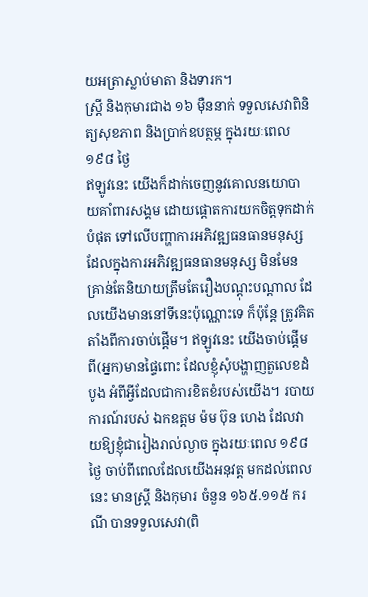យអត្រាស្លាប់មាតា និងទារក។
ស្រ្ដី និងកុមារជាង ១៦ ម៉ឺននាក់ ទទួលសេវាពិនិត្យសុខភាព និងប្រាក់ឧបត្ថម្ភ ក្នុងរយៈពេល ១៩៨ ថ្ងៃ
ឥឡូវនេះ យើងក៏ដាក់ចេញនូវគោលនយោបាយគាំពារសង្គម ដោយផ្ដោតការយកចិត្តទុកដាក់បំផុត ទៅលើបញ្ហាការអភិវឌ្ឍធនធានមនុស្ស ដែលក្នុងការអភិវឌ្ឍធនធានមនុស្ស មិនមែនគ្រាន់តែនិយាយត្រឹមតែរឿងបណ្ដុះបណ្ដាល ដែលយើងមាននៅទីនេះប៉ុណ្ណោះទេ ក៏ប៉ុន្តែ ត្រូវគិតតាំងពីការចាប់ផ្ដើម។ ឥឡូវនេះ យើងចាប់ផ្ដើមពី(អ្នក)មានផ្ទៃពោះ ដែលខ្ញុំសុំបង្ហាញតួលេខដំបូង អំពីអ្វីដែលជាការខិតខំរបស់យើង។ របាយការណ៍របស់ ឯកឧត្តម ម៉ម ប៊ុន ហេង ដែលវាយឱ្យខ្ញុំជារៀងរាល់ល្ងាច ក្នុងរយៈពេល ១៩៨ ថ្ងៃ ចាប់ពីពេលដែលយើងអនុវត្ត មកដល់ពេលនេះ មានស្រ្ដី និងកុមារ ចំនួន ១៦៥.១១៥ ករណី បានទទួលសេវា(ពិ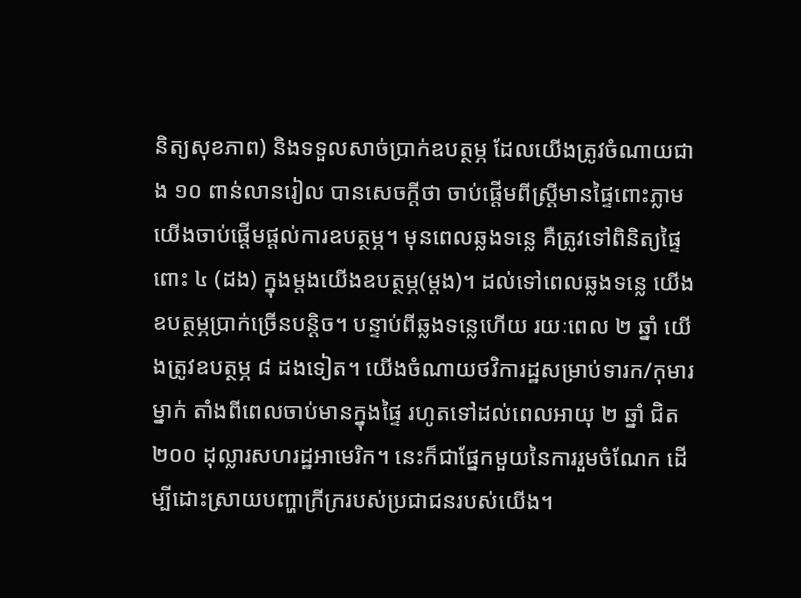និត្យសុខភាព) និងទទួលសាច់ប្រាក់ឧបត្ថម្ភ ដែលយើងត្រូវចំណាយជាង ១០ ពាន់លានរៀល បានសេចក្ដីថា ចាប់ផ្ដើមពីស្រ្ដីមានផ្ទៃពោះភ្លាម យើងចាប់ផ្ដើមផ្ដល់ការឧបត្ថម្ភ។ មុនពេលឆ្លងទន្លេ គឺត្រូវទៅពិនិត្យផ្ទៃពោះ ៤ (ដង) ក្នុងម្ដងយើងឧបត្ថម្ភ(ម្តង)។ ដល់ទៅពេលឆ្លងទន្លេ យើងឧបត្ថម្ភប្រាក់ច្រើនបន្ដិច។ បន្ទាប់ពីឆ្លងទន្លេហើយ រយៈពេល ២ ឆ្នាំ យើងត្រូវឧបត្ថម្ភ ៨ ដងទៀត។ យើងចំណាយថវិការដ្ឋសម្រាប់ទារក/កុមារម្នាក់ តាំងពីពេលចាប់មានក្នុងផ្ទៃ រហូតទៅដល់ពេលអាយុ ២ ឆ្នាំ ជិត ២០០ ដុល្លារសហរដ្ឋអាមេរិក។ នេះក៏ជាផ្នែកមួយនៃការរួមចំណែក ដើម្បីដោះស្រាយបញ្ហាក្រីក្ររបស់ប្រជាជនរបស់យើង។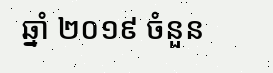ឆ្នាំ ២០១៩ ចំនួន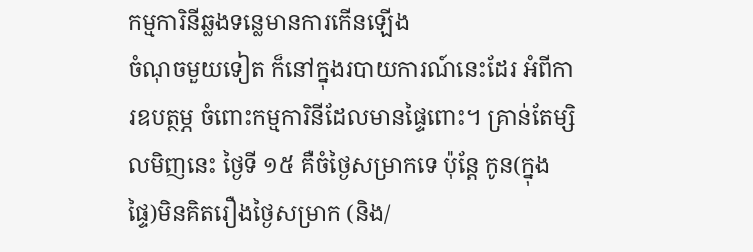កម្មការិនីឆ្លងទន្លេមានការកើនឡើង
ចំណុចមួយទៀត ក៏នៅក្នុងរបាយការណ៍នេះដែរ អំពីការឧបត្ថម្ភ ចំពោះកម្មការិនីដែលមានផ្ទៃពោះ។ គ្រាន់តែម្សិលមិញនេះ ថ្ងៃទី ១៥ គឺចំថ្ងៃសម្រាកទេ ប៉ុន្តែ កូន(ក្នុងផ្ទៃ)មិនគិតរឿងថ្ងៃសម្រាក (និង/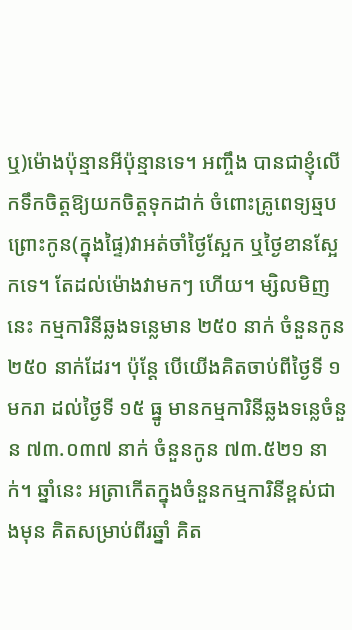ឬ)ម៉ោងប៉ុន្មានអីប៉ុន្មានទេ។ អញ្ចឹង បានជាខ្ញុំលើកទឹកចិត្តឱ្យយកចិត្តទុកដាក់ ចំពោះគ្រូពេទ្យឆ្មប ព្រោះកូន(ក្នុងផ្ទៃ)វាអត់ចាំថ្ងៃស្អែក ឬថ្ងៃខានស្អែកទេ។ តែដល់ម៉ោងវាមកៗ ហើយ។ ម្សិលមិញនេះ កម្មការិនីឆ្លងទន្លេមាន ២៥០ នាក់ ចំនួនកូន ២៥០ នាក់ដែរ។ ប៉ុន្តែ បើយើងគិតចាប់ពីថ្ងៃទី ១ មករា ដល់ថ្ងៃទី ១៥ ធ្នូ មានកម្មការិនីឆ្លងទន្លេចំនួន ៧៣.០៣៧ នាក់ ចំនួនកូន ៧៣.៥២១ នាក់។ ឆ្នាំនេះ អត្រាកើតក្នុងចំនួនកម្មការិនីខ្ពស់ជាងមុន គិតសម្រាប់ពីរឆ្នាំ គិត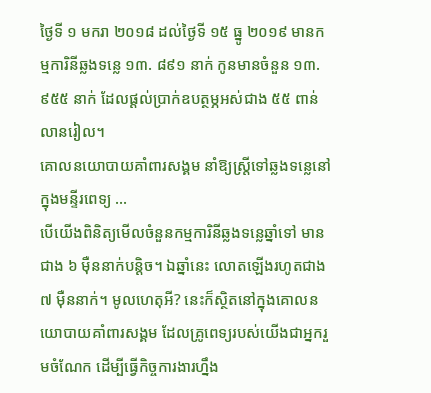ថ្ងៃទី ១ មករា ២០១៨ ដល់ថ្ងៃទី ១៥ ធ្នូ ២០១៩ មានកម្មការិនីឆ្លងទន្លេ ១៣. ៨៩១ នាក់ កូនមានចំនួន ១៣.៩៥៥ នាក់ ដែលផ្ដល់ប្រាក់ឧបត្ថម្ភអស់ជាង ៥៥ ពាន់លានរៀល។
គោលនយោបាយគាំពារសង្គម នាំឱ្យស្ត្រីទៅឆ្លងទន្លេនៅក្នុងមន្ទីរពេទ្យ …
បើយើងពិនិត្យមើលចំនួនកម្មការិនីឆ្លងទន្លេឆ្នាំទៅ មានជាង ៦ ម៉ឺននាក់បន្ដិច។ ឯឆ្នាំនេះ លោតឡើងរហូតជាង ៧ ម៉ឺននាក់។ មូលហេតុអី? នេះក៏ស្ថិតនៅក្នុងគោលនយោបាយគាំពារសង្គម ដែលគ្រូពេទ្យរបស់យើងជាអ្នករួមចំណែក ដើម្បីធ្វើកិច្ចការងារហ្នឹង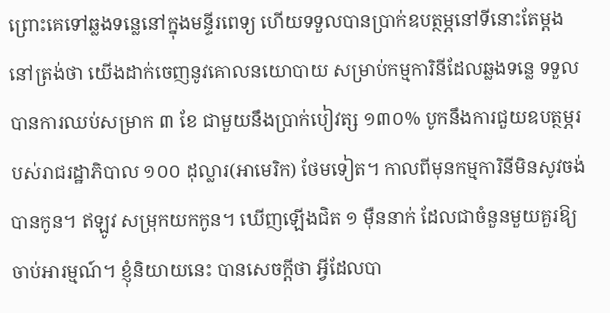ព្រោះគេទៅឆ្លងទន្លេនៅក្នុងមន្ទីរពេទ្យ ហើយទទួលបានប្រាក់ឧបត្ថម្ភនៅទីនោះតែម្ដង នៅត្រង់ថា យើងដាក់ចេញនូវគោលនយោបាយ សម្រាប់កម្មការិនីដែលឆ្លងទន្លេ ទទួលបានការឈប់សម្រាក ៣ ខែ ជាមួយនឹងប្រាក់បៀវត្ស ១៣០% បូកនឹងការជួយឧបត្ថម្ភរបស់រាជរដ្ឋាភិបាល ១០០ ដុល្លារ(អាមេរិក) ថែមទៀត។ កាលពីមុនកម្មការិនីមិនសូវចង់បានកូន។ ឥឡូវ សម្រុកយកកូន។ ឃើញឡើងជិត ១ ម៉ឺននាក់ ដែលជាចំនួនមួយគួរឱ្យចាប់អារម្មណ៍។ ខ្ញុំនិយាយនេះ បានសេចក្ដីថា អ្វីដែលបា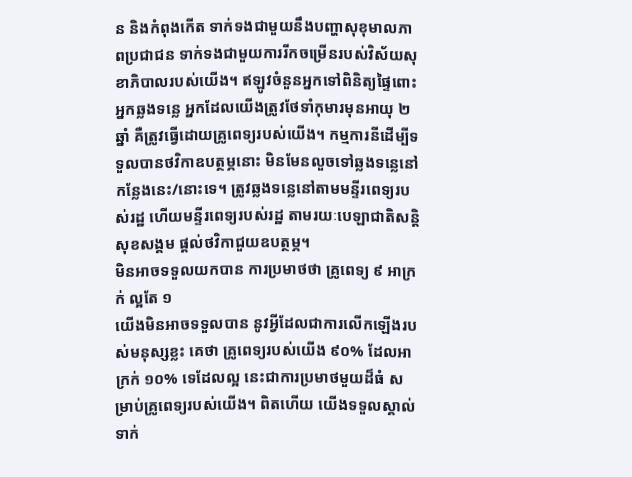ន និងកំពុងកើត ទាក់ទងជាមួយនឹងបញ្ហាសុខុមាលភាពប្រជាជន ទាក់ទងជាមួយការរីកចម្រើនរបស់វិស័យសុខាភិបាលរបស់យើង។ ឥឡូវចំនួនអ្នកទៅពិនិត្យផ្ទៃពោះ អ្នកឆ្លងទន្លេ អ្នកដែលយើងត្រូវថែទាំកុមារមុនអាយុ ២ ឆ្នាំ គឺត្រូវធ្វើដោយគ្រូពេទ្យរបស់យើង។ កម្មការនីដើម្បីទទួលបានថវិកាឧបត្ថម្ភនោះ មិនមែនលួចទៅឆ្លងទន្លេនៅកន្លែងនេះ/នោះទេ។ ត្រូវឆ្លងទន្លេនៅតាមមន្ទីរពេទ្យរបស់រដ្ឋ ហើយមន្ទីរពេទ្យរបស់រដ្ឋ តាមរយៈបេឡាជាតិសន្តិសុខសង្គម ផ្ដល់ថវិកាជួយឧបត្ថម្ភ។
មិនអាចទទួលយកបាន ការប្រមាថថា គ្រូពេទ្យ ៩ អាក្រក់ ល្អតែ ១
យើងមិនអាចទទួលបាន នូវអ្វីដែលជាការលើកឡើងរបស់មនុស្សខ្លះ គេថា គ្រូពេទ្យរបស់យើង ៩០% ដែលអាក្រក់ ១០% ទេដែលល្អ នេះជាការប្រមាថមួយដ៏ធំ សម្រាប់គ្រូពេទ្យរបស់យើង។ ពិតហើយ យើងទទួលស្គាល់ ទាក់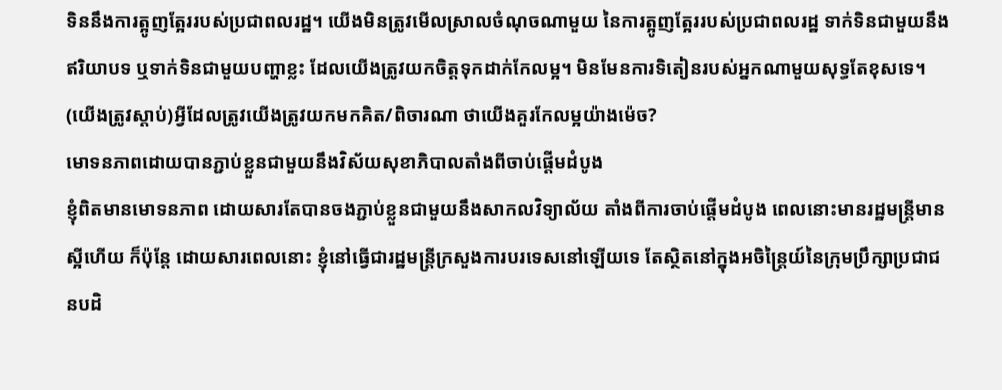ទិននឹងការត្អូញត្អែររបស់ប្រជាពលរដ្ឋ។ យើងមិនត្រូវមើលស្រាលចំណុចណាមួយ នៃការត្អូញត្អែររបស់ប្រជាពលរដ្ឋ ទាក់ទិនជាមួយនឹងឥរិយាបទ ឬទាក់ទិនជាមួយបញ្ហាខ្លះ ដែលយើងត្រូវយកចិត្តទុកដាក់កែលម្អ។ មិនមែនការទិតៀនរបស់អ្នកណាមួយសុទ្ធតែខុសទេ។ (យើងត្រូវស្តាប់)អ្វីដែលត្រូវយើងត្រូវយកមកគិត/ពិចារណា ថាយើងគួរកែលម្អយ៉ាងម៉េច?
មោទនភាពដោយបានភ្ជាប់ខ្លួនជាមួយនឹងវិស័យសុខាភិបាលតាំងពីចាប់ផ្ដើមដំបូង
ខ្ញុំពិតមានមោទនភាព ដោយសារតែបានចងភ្ជាប់ខ្លួនជាមួយនឹងសាកលវិទ្យាល័យ តាំងពីការចាប់ផ្ដើមដំបូង ពេលនោះមានរដ្ឋមន្ត្រីមានស្អីហើយ ក៏ប៉ុន្តែ ដោយសារពេលនោះ ខ្ញុំនៅធ្វើជារដ្ឋមន្ត្រីក្រសួងការបរទេសនៅឡើយទេ តែស្ថិតនៅក្នុងអចិន្ត្រៃយ៍នៃក្រុមប្រឹក្សាប្រជាជនបដិ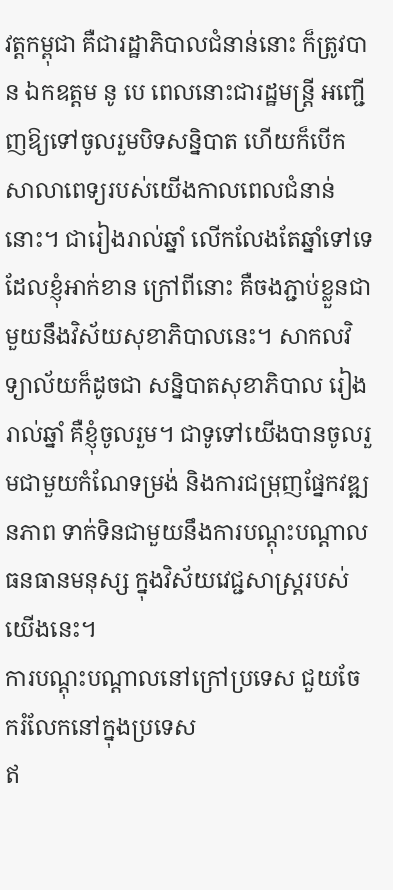វត្តកម្ពុជា គឺជារដ្ឋាភិបាលជំនាន់នោះ ក៏ត្រូវបាន ឯកឧត្តម នូ បេ ពេលនោះជារដ្ឋមន្ត្រី អញ្ជើញឱ្យទៅចូលរួមបិទសន្និបាត ហើយក៏បើកសាលាពេទ្យរបស់យើងកាលពេលជំនាន់នោះ។ ជារៀងរាល់ឆ្នាំ លើកលែងតែឆ្នាំទៅទេ ដែលខ្ញុំអាក់ខាន ក្រៅពីនោះ គឺចងភ្ជាប់ខ្លួនជាមួយនឹងវិស័យសុខាភិបាលនេះ។ សាកលវិទ្យាល័យក៏ដូចជា សន្និបាតសុខាភិបាល រៀងរាល់ឆ្នាំ គឺខ្ញុំចូលរួម។ ជាទូទៅយើងបានចូលរួមជាមួយកំណែទម្រង់ និងការជម្រុញផ្នែកវឌ្ឍនភាព ទាក់ទិនជាមួយនឹងការបណ្ដុះបណ្ដាលធនធានមនុស្ស ក្នុងវិស័យវេជ្ជសាស្រ្តរបស់យើងនេះ។
ការបណ្តុះបណ្តាលនៅក្រៅប្រទេស ជួយចែករំលែកនៅក្នុងប្រទេស
ឥ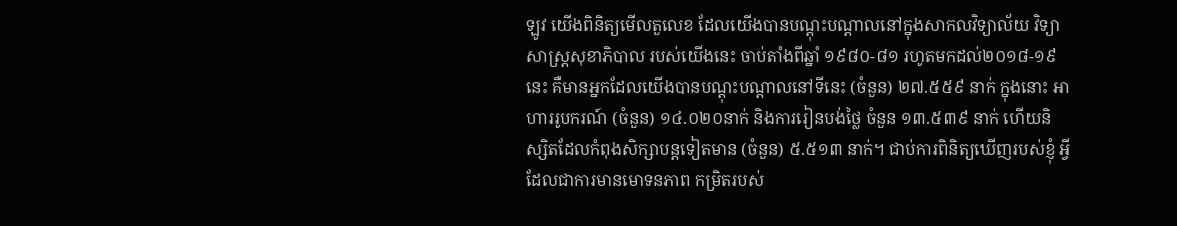ឡូវ យើងពិនិត្យមើលតួលេខ ដែលយើងបានបណ្ដុះបណ្ដាលនៅក្នុងសាកលវិទ្យាល័យ វិទ្យាសាស្ត្រសុខាភិបាល របស់យើងនេះ ចាប់តាំងពីឆ្នាំ ១៩៨០-៨១ រហូតមកដល់២០១៨-១៩ នេះ គឺមានអ្នកដែលយើងបានបណ្ដុះបណ្ដាលនៅទីនេះ (ចំនួន) ២៧.៥៥៩ នាក់ ក្នុងនោះ អាហាររូបករណ៍ (ចំនួន) ១៤.០២០នាក់ និងការរៀនបង់ថ្លៃ ចំនួន ១៣.៥៣៩ នាក់ ហើយនិស្សិតដែលកំពុងសិក្សាបន្តទៀតមាន (ចំនួន) ៥.៥១៣ នាក់។ ជាប់ការពិនិត្យឃើញរបស់ខ្ញុំ អ្វីដែលជាការមានមោទនភាព កម្រិតរបស់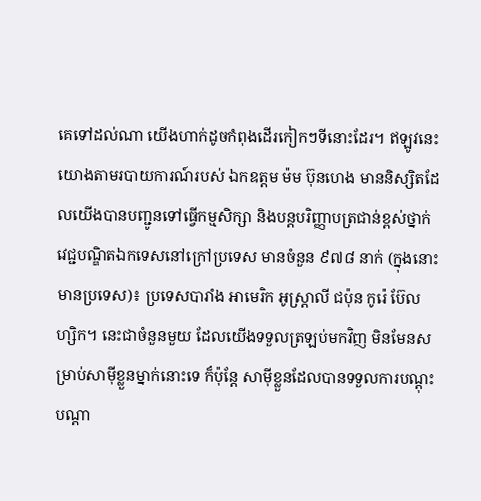គេទៅដល់ណា យើងហាក់ដូចកំពុងដើរកៀកៗទីនោះដែរ។ ឥឡូវនេះ យោងតាមរបាយការណ៍របស់ ឯកឧត្តម ម៉ម ប៊ុនហេង មាននិស្សិតដែលយើងបានបញ្ជូនទៅធ្វើកម្មសិក្សា និងបន្តបរិញ្ញាបត្រជាន់ខ្ពស់ថ្នាក់វេជ្ជបណ្ឌិតឯកទេសនៅក្រៅប្រទេស មានចំនួន ៩៧៨ នាក់ (ក្នុងនោះ មានប្រទេស)៖ ប្រទេសបារាំង អាមេរិក អូស្ត្រាលី ជប៉ុន កូរ៉េ ប៊ែលហ្សិក។ នេះជាចំនួនមួយ ដែលយើងទទួលត្រឡប់មកវិញ មិនមែនសម្រាប់សាម៉ីខ្លួនម្នាក់នោះទេ ក៏ប៉ុន្តែ សាម៉ីខ្លួនដែលបានទទួលការបណ្ដុះបណ្ដា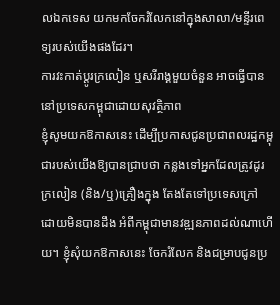លឯកទេស យកមកចែករំលែកនៅក្នុងសាលា/មន្ទីរពេទ្យរបស់យើងផងដែរ។
ការវះកាត់ប្ដូរក្រលៀន ឬសរីរាង្គមួយចំនួន អាចធ្វើបាននៅប្រទេសកម្ពុជាដោយសុវត្ថិភាព
ខ្ញុំសូមយកឱកាសនេះ ដើម្បីប្រកាសជូនប្រជាពលរដ្ឋកម្ពុជារបស់យើងឱ្យបានជ្រាបថា កន្លងទៅអ្នកដែលត្រូវដូរក្រលៀន (និង/ឬ)គ្រឿងក្នុង តែងតែទៅប្រទេសក្រៅ ដោយមិនបានដឹង អំពីកម្ពុជាមានវឌ្ឍនភាពដល់ណាហើយ។ ខ្ញុំសុំយកឱកាសនេះ ចែករំលែក និងជម្រាបជូនប្រ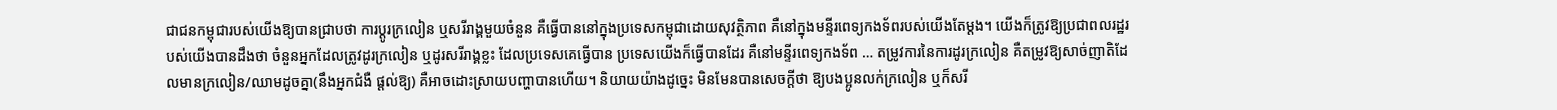ជាជនកម្ពុជារបស់យើងឱ្យបានជ្រាបថា ការប្ដូរក្រលៀន ឬសរីរាង្គមួយចំនួន គឺធ្វើបាននៅក្នុងប្រទេសកម្ពុជាដោយសុវត្ថិភាព គឺនៅក្នុងមន្ទីរពេទ្យកងទ័ពរបស់យើងតែម្ដង។ យើងក៏ត្រូវឱ្យប្រជាពលរដ្ឋរបស់យើងបានដឹងថា ចំនួនអ្នកដែលត្រូវដូរក្រលៀន ឬដូរសរីរាង្គខ្លះ ដែលប្រទេសគេធ្វើបាន ប្រទេសយើងក៏ធ្វើបានដែរ គឺនៅមន្ទីរពេទ្យកងទ័ព … តម្រូវការនៃការដូរក្រលៀន គឺតម្រូវឱ្យសាច់ញាតិដែលមានក្រលៀន/ឈាមដូចគ្នា(នឹងអ្នកជំងឺ ផ្តល់ឱ្យ) គឺអាចដោះស្រាយបញ្ហាបានហើយ។ និយាយយ៉ាងដូច្នេះ មិនមែនបានសេចក្ដីថា ឱ្យបងប្អូនលក់ក្រលៀន ឬក៏សរី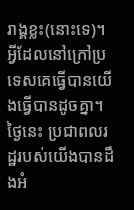រាង្គខ្លះ(នោះទេ)។ អ្វីដែលនៅក្រៅប្រទេសគេធ្វើបានយើងធ្វើបានដូចគ្នា។ ថ្ងៃនេះ ប្រជាពលរដ្ឋរបស់យើងបានដឹងអំ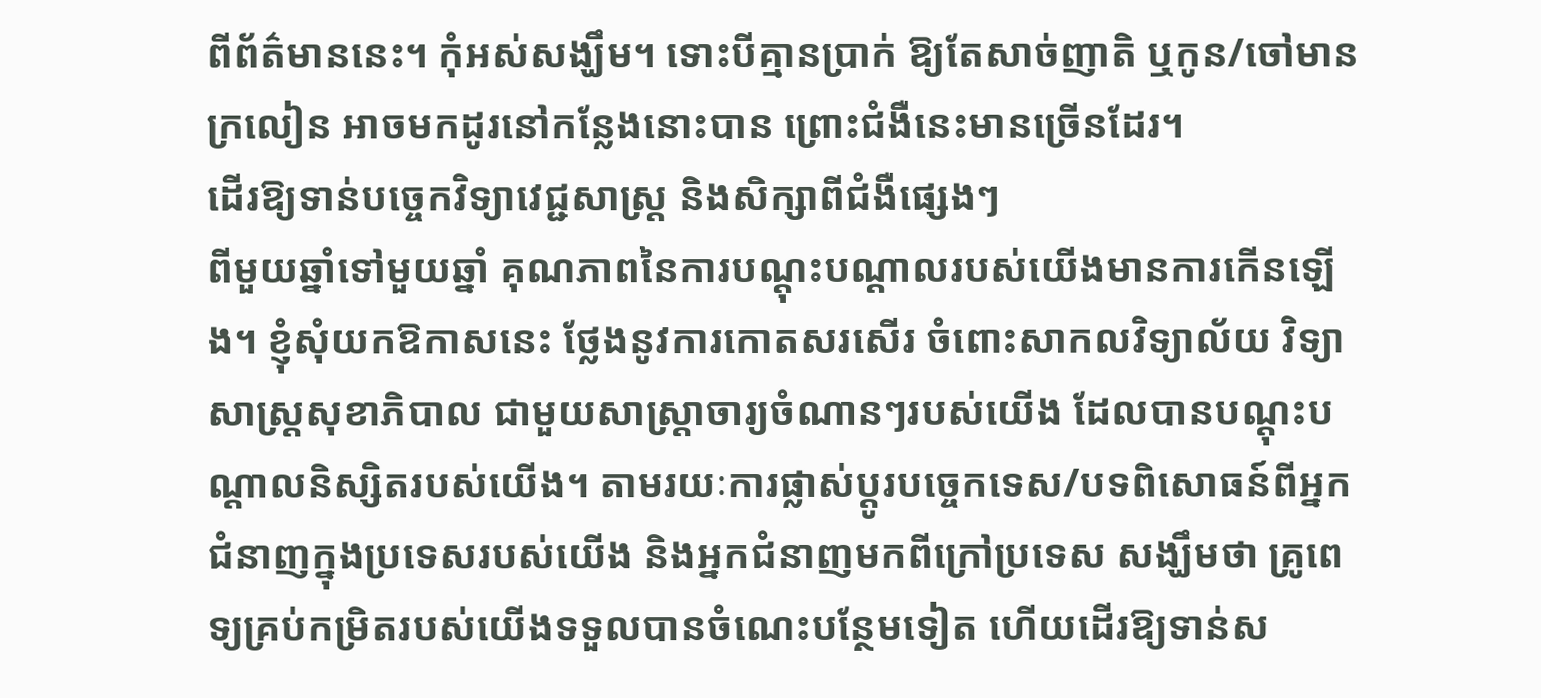ពីព័ត៌មាននេះ។ កុំអស់សង្ឃឹម។ ទោះបីគ្មានប្រាក់ ឱ្យតែសាច់ញាតិ ឬកូន/ចៅមានក្រលៀន អាចមកដូរនៅកន្លែងនោះបាន ព្រោះជំងឺនេះមានច្រើនដែរ។
ដើរឱ្យទាន់បច្ចេកវិទ្យាវេជ្ជសាស្ត្រ និងសិក្សាពីជំងឺផ្សេងៗ
ពីមួយឆ្នាំទៅមួយឆ្នាំ គុណភាពនៃការបណ្ដុះបណ្ដាលរបស់យើងមានការកើនឡើង។ ខ្ញុំសុំយកឱកាសនេះ ថ្លែងនូវការកោតសរសើរ ចំពោះសាកលវិទ្យាល័យ វិទ្យាសាស្ត្រសុខាភិបាល ជាមួយសាស្ត្រាចារ្យចំណានៗរបស់យើង ដែលបានបណ្ដុះបណ្ដាលនិស្សិតរបស់យើង។ តាមរយៈការផ្លាស់ប្ដូរបច្ចេកទេស/បទពិសោធន៍ពីអ្នកជំនាញក្នុងប្រទេសរបស់យើង និងអ្នកជំនាញមកពីក្រៅប្រទេស សង្ឃឹមថា គ្រូពេទ្យគ្រប់កម្រិតរបស់យើងទទួលបានចំណេះបន្ថែមទៀត ហើយដើរឱ្យទាន់ស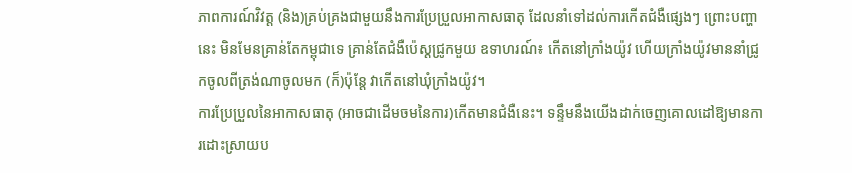ភាពការណ៍វិវត្ត (និង)គ្រប់គ្រងជាមួយនឹងការប្រែប្រួលអាកាសធាតុ ដែលនាំទៅដល់ការកើតជំងឺផ្សេងៗ ព្រោះបញ្ហានេះ មិនមែនគ្រាន់តែកម្ពុជាទេ គ្រាន់តែជំងឺប៉េស្ដជ្រូកមួយ ឧទាហរណ៍៖ កើតនៅក្រាំងយ៉ូវ ហើយក្រាំងយ៉ូវមាននាំជ្រូកចូលពីត្រង់ណាចូលមក (ក៏)ប៉ុន្តែ វាកើតនៅឃុំក្រាំងយ៉ូវ។
ការប្រែប្រួលនៃអាកាសធាតុ (អាចជាដើមចមនៃការ)កើតមានជំងឺនេះ។ ទន្ទឹមនឹងយើងដាក់ចេញគោលដៅឱ្យមានការដោះស្រាយប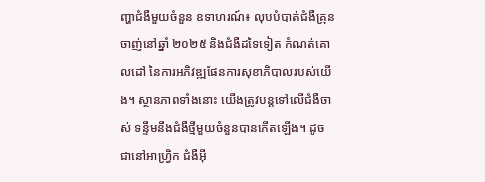ញ្ហាជំងឺមួយចំនួន ឧទាហរណ៍៖ លុបបំបាត់ជំងឺគ្រុនចាញ់នៅឆ្នាំ ២០២៥ និងជំងឺដទៃទៀត កំណត់គោលដៅ នៃការអភិវឌ្ឍផែនការសុខាភិបាលរបស់យើង។ ស្ថានភាពទាំងនោះ យើងត្រូវបន្តទៅលើជំងឺចាស់ ទន្ទឹមនឹងជំងឺថ្មីមួយចំនួនបានកើតឡើង។ ដូចជានៅអាហ្វ្រិក ជំងឺអ៊ី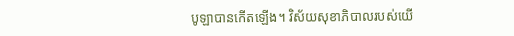បូឡាបានកើតឡើង។ វិស័យសុខាភិបាលរបស់យើ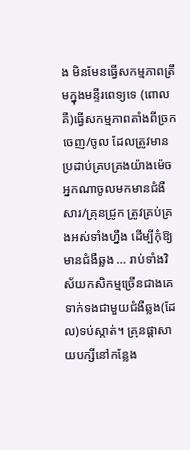ង មិនមែនធ្វើសកម្មភាពត្រឹមក្នុងមន្ទីរពេទ្យទេ (ពោលគឺ)ធ្វើសកម្មភាពតាំងពីច្រកចេញ/ចូល ដែលត្រូវមានប្រដាប់គ្របគ្រងយ៉ាងម៉េច អ្នកណាចូលមកមានជំងឺសារ/គ្រុនជ្រូក ត្រូវគ្រប់គ្រងអស់ទាំងហ្នឹង ដើម្បីកុំឱ្យមានជំងឺឆ្លង … រាប់ទាំងវិស័យកសិកម្មច្រើនជាងគេ ទាក់ទងជាមួយជំងឺឆ្លង(ដែល)ទប់ស្កាត់។ គ្រុនផ្ដាសាយបក្សីនៅកន្លែង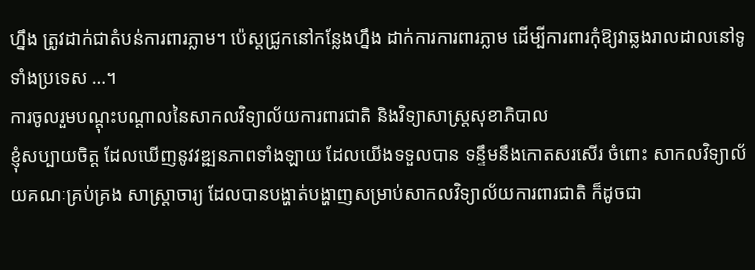ហ្នឹង ត្រូវដាក់ជាតំបន់ការពារភ្លាម។ ប៉េស្តជ្រូកនៅកន្លែងហ្នឹង ដាក់ការការពារភ្លាម ដើម្បីការពារកុំឱ្យវាឆ្លងរាលដាលនៅទូទាំងប្រទេស …។
ការចូលរួមបណ្តុះបណ្តាលនៃសាកលវិទ្យាល័យការពារជាតិ និងវិទ្យាសាស្ត្រសុខាភិបាល
ខ្ញុំសប្បាយចិត្ត ដែលឃើញនូវវឌ្ឍនភាពទាំងឡាយ ដែលយើងទទួលបាន ទន្ទឹមនឹងកោតសរសើរ ចំពោះ សាកលវិទ្យាល័យគណៈគ្រប់គ្រង សាស្ត្រាចារ្យ ដែលបានបង្ហាត់បង្ហាញសម្រាប់សាកលវិទ្យាល័យការពារជាតិ ក៏ដូចជា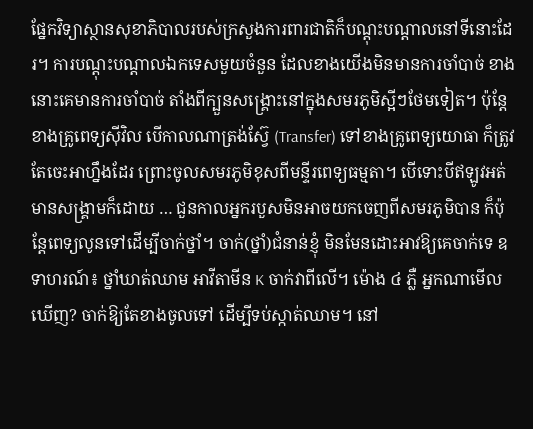ផ្នែកវិទ្យាស្ថានសុខាភិបាលរបស់ក្រសួងការពារជាតិក៏បណ្ដុះបណ្ដាលនៅទីនោះដែរ។ ការបណ្ដុះបណ្ដាលឯកទេសមួយចំនួន ដែលខាងយើងមិនមានការចាំបាច់ ខាងនោះគេមានការចាំបាច់ តាំងពីក្បួនសង្គ្រោះនៅក្នុងសមរភូមិស្អីៗថែមទៀត។ ប៉ុន្តែ ខាងគ្រូពេទ្យស៊ីវិល បើកាលណាត្រង់ស៊្វែ (Transfer) ទៅខាងគ្រូពេទ្យយោធា ក៏ត្រូវតែចេះអាហ្នឹងដែរ ព្រោះចូលសមរភូមិខុសពីមន្ទីរពេទ្យធម្មតា។ បើទោះបីឥឡូវអត់មានសង្រ្គាមក៏ដោយ … ជួនកាលអ្នករបួសមិនអាចយកចេញពីសមរភូមិបាន ក៏ប៉ុន្តែពេទ្យលូនទៅដើម្បីចាក់ថ្នាំ។ ចាក់(ថ្នាំ)ជំនាន់ខ្ញុំ មិនមែនដោះអាវឱ្យគេចាក់ទេ ឧទាហរណ៍៖ ថ្នាំឃាត់ឈាម អាវីតាមីន K ចាក់វាពីលើ។ ម៉ោង ៤ ភ្លឺ អ្នកណាមើលឃើញ? ចាក់ឱ្យតែខាងចូលទៅ ដើម្បីទប់ស្កាត់ឈាម។ នៅ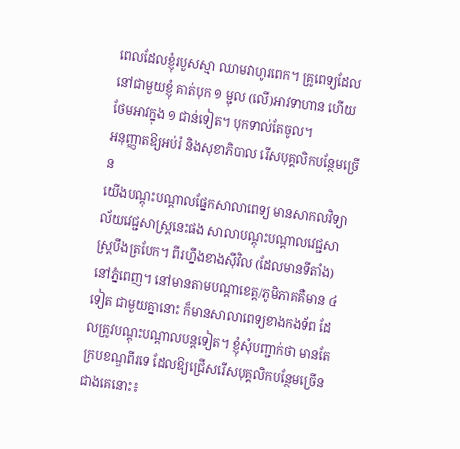ពេលដែលខ្ញុំរបួសស្មា ឈាមវាហូរពេក។ គ្រូពេទ្យដែលនៅជាមួយខ្ញុំ គាត់បុក ១ ម្ជុល (លើ)អាវទាហាន ហើយថែមអាវក្នុង ១ ជាន់ទៀត។ បុកទាល់តែចូល។
អនុញ្ញាតឱ្យអប់រំ និងសុខាភិបាល រើសបុគ្គលិកបន្ថែមច្រើន
យើងបណ្តុះបណ្តាលផ្នែកសាលាពេទ្យ មានសាកលវិទ្យាល័យវេជ្ជសាស្ត្រនេះផង សាលាបណ្តុះបណ្តាលវេជ្ជសាស្ត្របឹងត្របែក។ ពីរហ្នឹងខាងស៊ីវិល (ដែលមានទីតាំង)នៅភ្នំពេញ។ នៅមានតាមបណ្តាខេត្ត/ភូមិភាគគឺមាន ៤ ទៀត ជាមួយគ្នានោះ ក៏មានសាលាពេទ្យខាងកងទ័ព ដែលត្រូវបណ្តុះបណ្តាលបន្តទៀត។ ខ្ញុំសុំបញ្ជាក់ថា មានតែក្របខណ្ឌពីរទេ ដែលឱ្យជ្រើសរើសបុគ្គលិកបន្ថែមច្រើនជាងគេនោះ៖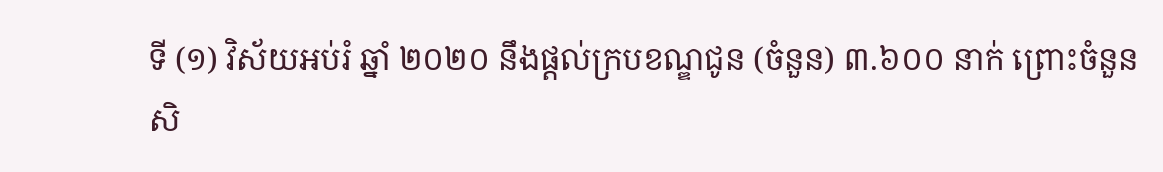ទី (១) វិស័យអប់រំ ឆ្នាំ ២០២០ នឹងផ្តល់ក្របខណ្ឌជូន (ចំនួន) ៣.៦០០ នាក់ ព្រោះចំនួនសិ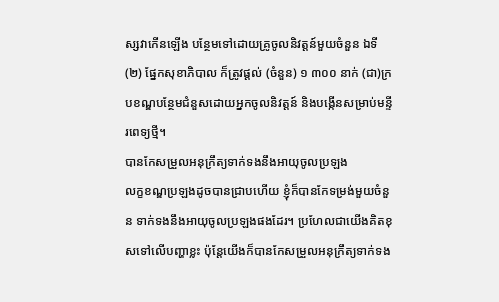ស្សវាកើនឡើង បន្ថែមទៅដោយគ្រូចូលនិវត្តន៍មួយចំនួន ឯទី (២) ផ្នែកសុខាភិបាល ក៏ត្រូវផ្តល់ (ចំនួន) ១ ៣០០ នាក់ (ជា)ក្របខណ្ឌបន្ថែមជំនួសដោយអ្នកចូលនិវត្តន៍ និងបង្កើនសម្រាប់មន្ទីរពេទ្យថ្មី។
បានកែសម្រួលអនុក្រឹត្យទាក់ទងនឹងអាយុចូលប្រឡង
លក្ខខណ្ឌប្រឡងដូចបានជ្រាបហើយ ខ្ញុំក៏បានកែទម្រង់មួយចំនួន ទាក់ទងនឹងអាយុចូលប្រឡងផងដែរ។ ប្រហែលជាយើងគិតខុសទៅលើបញ្ហាខ្លះ ប៉ុន្តែយើងក៏បានកែសម្រួលអនុក្រឹត្យទាក់ទង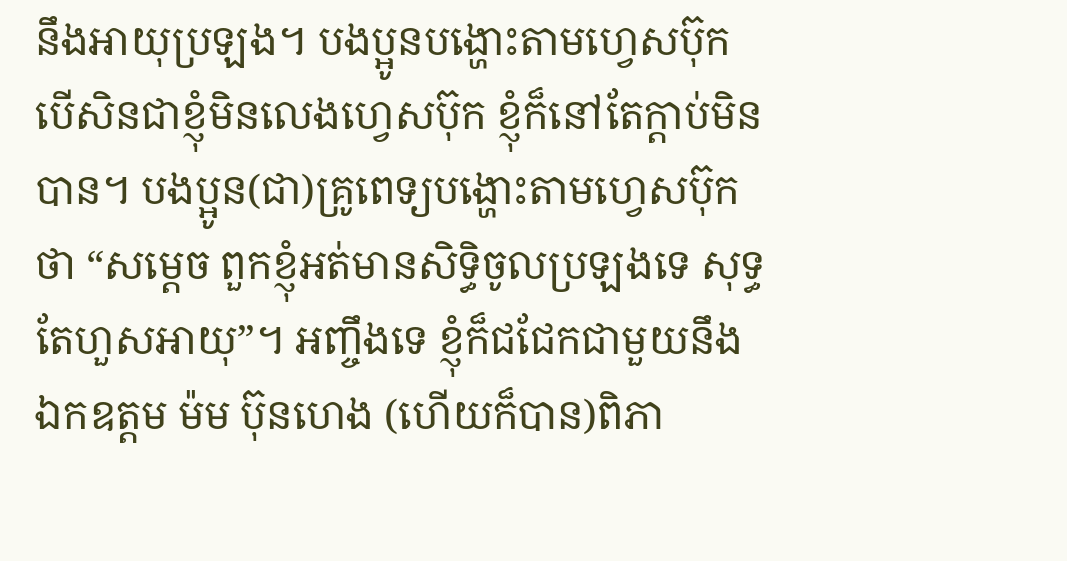នឹងអាយុប្រឡង។ បងប្អូនបង្ហោះតាមហ្វេសប៊ុក បើសិនជាខ្ញុំមិនលេងហ្វេសប៊ុក ខ្ញុំក៏នៅតែក្តាប់មិនបាន។ បងប្អូន(ជា)គ្រូពេទ្យបង្ហោះតាមហ្វេសប៊ុកថា “សម្តេច ពួកខ្ញុំអត់មានសិទ្ធិចូលប្រឡងទេ សុទ្ធតែហួសអាយុ”។ អញ្ចឹងទេ ខ្ញុំក៏ជជែកជាមួយនឹង ឯកឧត្តម ម៉ម ប៊ុនហេង (ហើយក៏បាន)ពិភា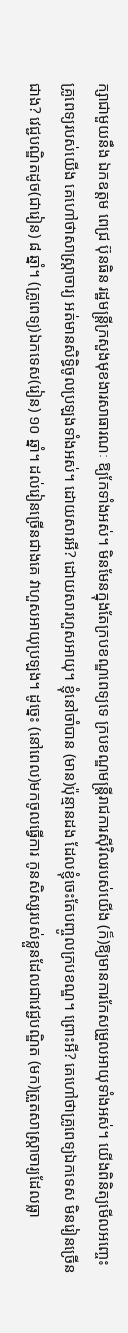ក្សាជាមួយនឹង ឯកឧត្តម ពេជ្រ ប៊ុនធិន រដ្ឋមន្រ្តីក្រសួងមុខងារសាធារណៈ ឱ្យកែទាំងអស់។ មិនមែនក្នុងតែក្របខណ្ឌពេទ្យទេ ក្របខណ្ឌមន្ត្រីរាជការស៊ីវិលរបស់យើង (ក៏)ឱ្យមានការកែសម្រួលអាយុទាំងអស់។ យើងពិនិត្យមើលអញ្ចេះ គ្រូពេទ្យរបស់យើង គេហៅថាសាស្ត្រាចារ្យ អត់មានសិទ្ធិចូលប្រឡងទាំងអស់។ ដោយសារអី? ដោយសារហួសអាយុ។ ខ្ញុំនៅចាំបាន (មាន)ប៉ុន្មានដង ដែលខ្ញុំចេះតែបញ្ចូលក្របខណ្ឌ។ ព្រោះអី? គេហៅថាគ្រូពេទ្យឯកទេស មិនរៀនច្រើនជាង? វេជ្ជបណ្ឌិតដូច(ជារៀន) ៨ ឆ្នាំ។ (គ្រូពេទ្យ)ឯកទេស(រៀន) ១០ ឆ្នាំ។ ដល់រៀនច្រើនជាងគេ វាហួសអាយុប្រឡង។ ដូច្នេះ (នៅពេល)មកចូលធ្វើការ កូនសិស្សរបស់ខ្លួនដែលជាវេជ្ជបណ្ឌិត (មក)ត្រួតសាស្រ្តាចារ្យដែលធ្លា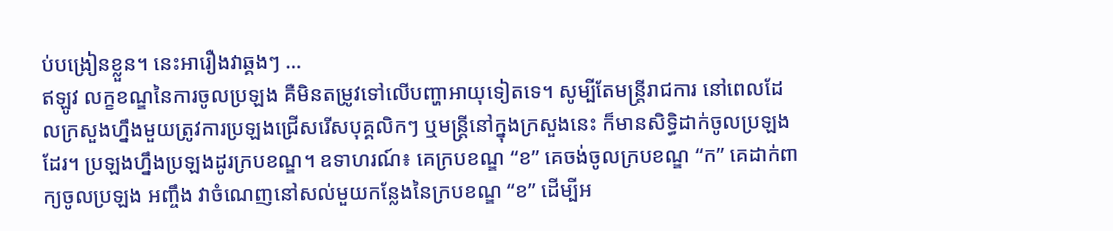ប់បង្រៀនខ្លួន។ នេះអារឿងវាឆ្គងៗ …
ឥឡូវ លក្ខខណ្ឌនៃការចូលប្រឡង គឺមិនតម្រូវទៅលើបញ្ហាអាយុទៀតទេ។ សូម្បីតែមន្ត្រីរាជការ នៅពេលដែលក្រសួងហ្នឹងមួយត្រូវការប្រឡងជ្រើសរើសបុគ្គលិកៗ ឬមន្ត្រីនៅក្នុងក្រសួងនេះ ក៏មានសិទ្ធិដាក់ចូលប្រឡងដែរ។ ប្រឡងហ្នឹងប្រឡងដូរក្របខណ្ឌ។ ឧទាហរណ៍៖ គេក្របខណ្ឌ “ខ” គេចង់ចូលក្របខណ្ឌ “ក” គេដាក់ពាក្យចូលប្រឡង អញ្ចឹង វាចំណេញនៅសល់មួយកន្លែងនៃក្របខណ្ឌ “ខ” ដើម្បីអ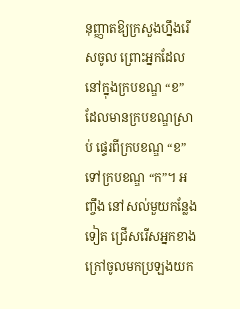នុញ្ញាតឱ្យក្រសួងហ្នឹងរើសចូល ព្រោះអ្នកដែលនៅក្នុងក្របខណ្ឌ “ខ” ដែលមានក្របខណ្ឌស្រាប់ ផ្ទេរពីក្របខណ្ឌ “ខ” ទៅក្របខណ្ឌ “ក”។ អញ្ចឹង នៅសល់មួយកន្លែងទៀត ជ្រើសរើសអ្នកខាងក្រៅចូលមកប្រឡងយក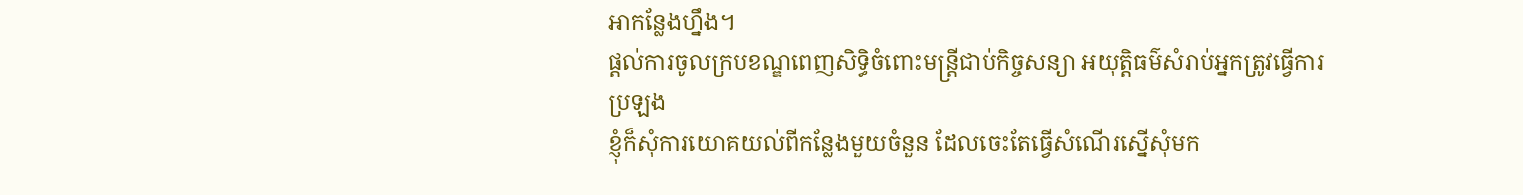អាកន្លែងហ្នឹង។
ផ្តល់ការចូលក្របខណ្ឌពេញសិទ្ធិចំពោះមន្ត្រីជាប់កិច្ចសន្យា អយុត្តិធម៌សំរាប់អ្នកត្រូវធ្វើការប្រឡង
ខ្ញុំក៏សុំការយោគយល់ពីកន្លែងមួយចំនួន ដែលចេះតែធ្វើសំណើរស្នើសុំមក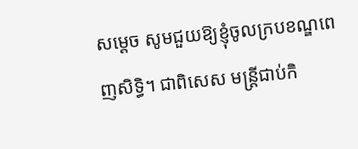សម្តេច សូមជួយឱ្យខ្ញុំចូលក្របខណ្ឌពេញសិទ្ធិ។ ជាពិសេស មន្ត្រីជាប់កិ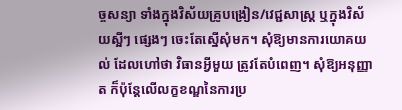ច្ចសន្យា ទាំងក្នុងវិស័យគ្រូបង្រៀន/វេជ្ជសាស្ត្រ ឬក្នុងវិស័យស្អីៗ ផ្សេងៗ ចេះតែស្នើសុំមក។ សុំឱ្យមានការយោគយល់ ដែលហៅថា វិធានអ្វីមួយ ត្រូវតែបំពេញ។ សុំឱ្យអនុញ្ញាត ក៏ប៉ុន្តែលើលក្ខខណ្ឌនៃការប្រ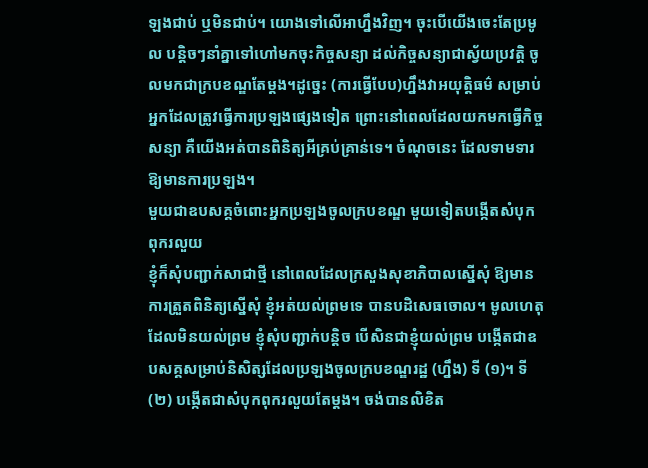ឡងជាប់ ឬមិនជាប់។ យោងទៅលើអាហ្នឹងវិញ។ ចុះបើយើងចេះតែប្រមូល បន្តិចៗនាំគ្នាទៅហៅមកចុះកិច្ចសន្យា ដល់កិច្ចសន្យាជាស្វ័យប្រវត្តិ ចូលមកជាក្របខណ្ឌតែម្តង។ដូច្នេះ (ការធ្វើបែប)ហ្នឹងវាអយុត្តិធម៌ សម្រាប់អ្នកដែលត្រូវធ្វើការប្រឡងផ្សេងទៀត ព្រោះនៅពេលដែលយកមកធ្វើកិច្ចសន្យា គឺយើងអត់បានពិនិត្យអីគ្រប់គ្រាន់ទេ។ ចំណុចនេះ ដែលទាមទារឱ្យមានការប្រឡង។
មួយជាឧបសគ្គចំពោះអ្នកប្រឡងចូលក្របខណ្ឌ មួយទៀតបង្កើតសំបុកពុករលួយ
ខ្ញុំក៏សុំបញ្ជាក់សាជាថ្មី នៅពេលដែលក្រសួងសុខាភិបាលស្នើសុំ ឱ្យមានការត្រួតពិនិត្យស្នើសុំ ខ្ញុំអត់យល់ព្រមទេ បានបដិសេធចោល។ មូលហេតុដែលមិនយល់ព្រម ខ្ញុំសុំបញ្ជាក់បន្តិច បើសិនជាខ្ញុំយល់ព្រម បង្កើតជាឧបសគ្គសម្រាប់និសិត្សដែលប្រឡងចូលក្របខណ្ឌរដ្ឋ (ហ្នឹង) ទី (១)។ ទី (២) បង្កើតជាសំបុកពុករលួយតែម្តង។ ចង់បានលិខិត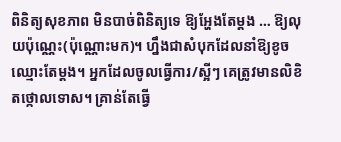ពិនិត្យសុខភាព មិនបាច់ពិនិត្យទេ ឱ្យអ្ហែងតែម្តង … ឱ្យលុយប៉ុណ្ណេះ(ប៉ុណ្ណោះមក)។ ហ្នឹងជាសំបុកដែលនាំឱ្យខូចឈ្មោះតែម្តង។ អ្នកដែលចូលធ្វើការ/ស្អីៗ គេត្រូវមានលិខិតថ្កោលទោស។ គ្រាន់តែធ្វើ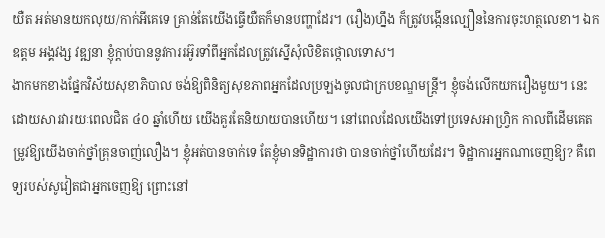យឺត អត់មានយកលុយ/កាក់អីគេទេ គ្រាន់តែយើងធ្វើយឺតក៏មានបញ្ហាដែរ។ (រឿង)ហ្នឹង ក៏ត្រូវបង្កើនល្បឿននៃការចុះហត្ថលេខា។ ឯកឧត្តម អង្គវង្ស វឌ្ឍនា ខ្ញុំក្តាប់បាននូវការរអ៊ូរទាំពីអ្នកដែលត្រូវស្នើសុំលិខិតថ្កោលទោស។
ងាកមកខាងផ្នែកវិស័យសុខាភិបាល ចង់ឱ្យពិនិត្យសុខភាពអ្នកដែលប្រឡងចូលជាក្របខណ្ឌមន្ត្រី។ ខ្ញុំចង់លើកយករឿងមួយ។ នេះដោយសារវារយៈពេលជិត ៤០ ឆ្នាំហើយ យើងគួរតែនិយាយបានហើយ។ នៅពេលដែលយើងទៅប្រទេសអាហ្វ្រិក កាលពីដើមគេតម្រូវឱ្យយើងចាក់ថ្នាំគ្រុនចាញ់លឿង។ ខ្ញុំអត់បានចាក់ទេ តែខ្ញុំមានទិដ្ឋាការថា បានចាក់ថ្នាំហើយដែរ។ ទិដ្ឋាការអ្នកណាចេញឱ្យ? គឺពេទ្យរបស់សូវៀតជាអ្នកចេញឱ្យ ព្រោះនៅ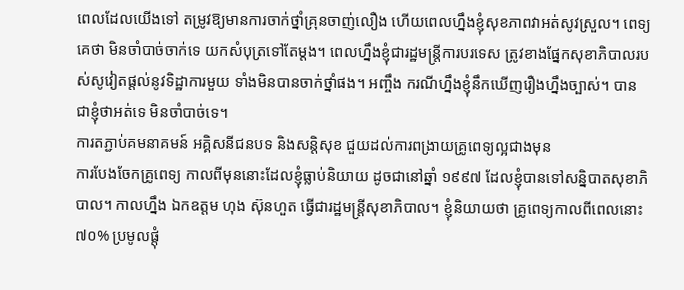ពេលដែលយើងទៅ តម្រូវឱ្យមានការចាក់ថ្នាំគ្រុនចាញ់លឿង ហើយពេលហ្នឹងខ្ញុំសុខភាពវាអត់សូវស្រួល។ ពេទ្យគេថា មិនចាំបាច់ចាក់ទេ យកសំបុត្រទៅតែម្តង។ ពេលហ្នឹងខ្ញុំជារដ្ឋមន្ត្រីការបរទេស ត្រូវខាងផ្នែកសុខាភិបាលរបស់សូវៀតផ្តល់នូវទិដ្ឋាការមួយ ទាំងមិនបានចាក់ថ្នាំផង។ អញ្ចឹង ករណីហ្នឹងខ្ញុំនឹកឃើញរឿងហ្នឹងច្បាស់។ បានជាខ្ញុំថាអត់ទេ មិនចាំបាច់ទេ។
ការតភ្ជាប់គមនាគមន៍ អគ្គិសនីជនបទ និងសន្តិសុខ ជួយដល់ការពង្រាយគ្រូពេទ្យល្អជាងមុន
ការបែងចែកគ្រូពេទ្យ កាលពីមុននោះដែលខ្ញុំធ្លាប់និយាយ ដូចជានៅឆ្នាំ ១៩៩៧ ដែលខ្ញុំបានទៅសន្និបាតសុខាភិបាល។ កាលហ្នឹង ឯកឧត្តម ហុង ស៊ុនហួត ធ្វើជារដ្ឋមន្ត្រីសុខាភិបាល។ ខ្ញុំនិយាយថា គ្រូពេទ្យកាលពីពេលនោះ ៧០% ប្រមូលផ្តុំ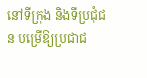នៅទីក្រុង និងទីប្រជុំជន បម្រើឱ្យប្រជាជ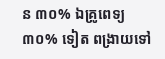ន ៣០% ឯគ្រូពេទ្យ ៣០% ទៀត ពង្រាយទៅ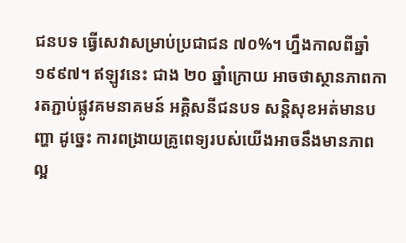ជនបទ ធ្វើសេវាសម្រាប់ប្រជាជន ៧០%។ ហ្នឹងកាលពីឆ្នាំ ១៩៩៧។ ឥឡូវនេះ ជាង ២០ ឆ្នាំក្រោយ អាចថាស្ថានភាពការតភ្ជាប់ផ្លូវគមនាគមន៍ អគ្គិសនីជនបទ សន្តិសុខអត់មានបញ្ហា ដូច្នេះ ការពង្រាយគ្រូពេទ្យរបស់យើងអាចនឹងមានភាពល្អ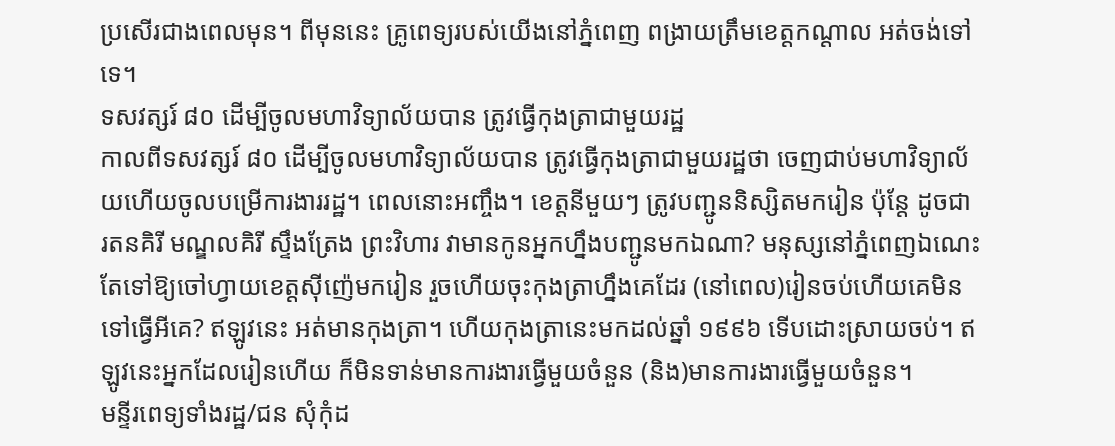ប្រសើរជាងពេលមុន។ ពីមុននេះ គ្រូពេទ្យរបស់យើងនៅភ្នំពេញ ពង្រាយត្រឹមខេត្តកណ្តាល អត់ចង់ទៅទេ។
ទសវត្សរ៍ ៨០ ដើម្បីចូលមហាវិទ្យាល័យបាន ត្រូវធ្វើកុងត្រាជាមួយរដ្ឋ
កាលពីទសវត្សរ៍ ៨០ ដើម្បីចូលមហាវិទ្យាល័យបាន ត្រូវធ្វើកុងត្រាជាមួយរដ្ឋថា ចេញជាប់មហាវិទ្យាល័យហើយចូលបម្រើការងាររដ្ឋ។ ពេលនោះអញ្ចឹង។ ខេត្តនីមួយៗ ត្រូវបញ្ជូននិស្សិតមករៀន ប៉ុន្តែ ដូចជា រតនគិរី មណ្ឌលគិរី ស្ទឹងត្រែង ព្រះវិហារ វាមានកូនអ្នកហ្នឹងបញ្ជូនមកឯណា? មនុស្សនៅភ្នំពេញឯណេះ តែទៅឱ្យចៅហ្វាយខេត្តស៊ីញ៉េមករៀន រួចហើយចុះកុងត្រាហ្នឹងគេដែរ (នៅពេល)រៀនចប់ហើយគេមិនទៅធ្វើអីគេ? ឥឡូវនេះ អត់មានកុងត្រា។ ហើយកុងត្រានេះមកដល់ឆ្នាំ ១៩៩៦ ទើបដោះស្រាយចប់។ ឥឡូវនេះអ្នកដែលរៀនហើយ ក៏មិនទាន់មានការងារធ្វើមួយចំនួន (និង)មានការងារធ្វើមួយចំនួន។
មន្ទីរពេទ្យទាំងរដ្ឋ/ជន សុំកុំដ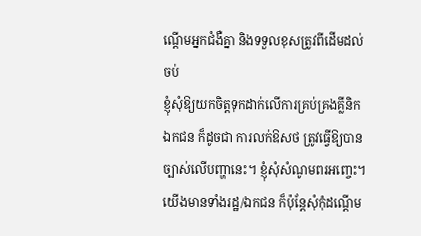ណ្តើមអ្នកជំងឺគ្នា និងទទួលខុសត្រូវពីដើមដល់ចប់
ខ្ញុំសុំឱ្យយកចិត្តទុកដាក់លើការគ្រប់គ្រងគ្លីនិកឯកជន ក៏ដូចជា ការលក់ឱសថ ត្រូវធ្វើឱ្យបានច្បាស់លើបញ្ហានេះ។ ខ្ញុំសុំសំណូមពរអញ្ចេះ។ យើងមានទាំងរដ្ឋ/ឯកជន ក៏ប៉ុន្តែសុំកុំដណ្តើម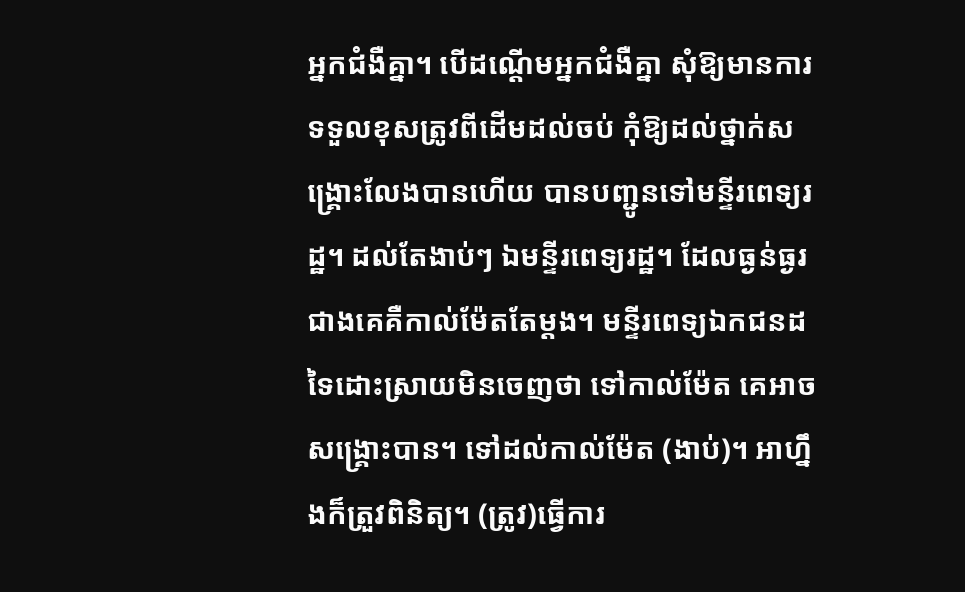អ្នកជំងឺគ្នា។ បើដណ្តើមអ្នកជំងឺគ្នា សុំឱ្យមានការទទួលខុសត្រូវពីដើមដល់ចប់ កុំឱ្យដល់ថ្នាក់សង្គ្រោះលែងបានហើយ បានបញ្ជូនទៅមន្ទីរពេទ្យរដ្ឋ។ ដល់តែងាប់ៗ ឯមន្ទីរពេទ្យរដ្ឋ។ ដែលធ្ងន់ធ្ងរជាងគេគឺកាល់ម៉ែតតែម្តង។ មន្ទីរពេទ្យឯកជនដទៃដោះស្រាយមិនចេញថា ទៅកាល់ម៉ែត គេអាចសង្គ្រោះបាន។ ទៅដល់កាល់ម៉ែត (ងាប់)។ អាហ្នឹងក៏ត្រួវពិនិត្យ។ (ត្រូវ)ធ្វើការ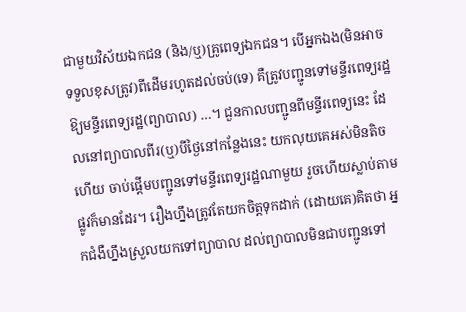ជាមួយវិស័យឯកជន (និង/ឬ)គ្រូពេទ្យឯកជន។ បើអ្នកឯង(មិនអាចទទួលខុសត្រូវ)ពីដើមរហូតដល់ចប់(ទេ) គឺត្រូវបញ្ជូនទៅមន្ទីរពេទ្យរដ្ឋ ឱ្យមន្ទីរពេទ្យរដ្ឋ(ព្យាបាល) …។ ជួនកាលបញ្ជូនពីមន្ទីរពេទ្យនេះ ដែលនៅព្យាបាលពីរ(ឬ)បីថ្ងៃនៅកន្លែងនេះ យកលុយគេអស់មិនតិចហើយ ចាប់ផ្តើមបញ្ជូនទៅមន្ទីរពេទ្យរដ្ឋណាមួយ រួចហើយស្លាប់តាមផ្លូវក៏មានដែរ។ រឿងហ្នឹងត្រូវតែយកចិត្តទុកដាក់ (ដោយគេ)គិតថា អ្នកជំងឺហ្នឹងស្រួលយកទៅព្យាបាល ដល់ព្យាបាលមិនជាបញ្ជូនទៅ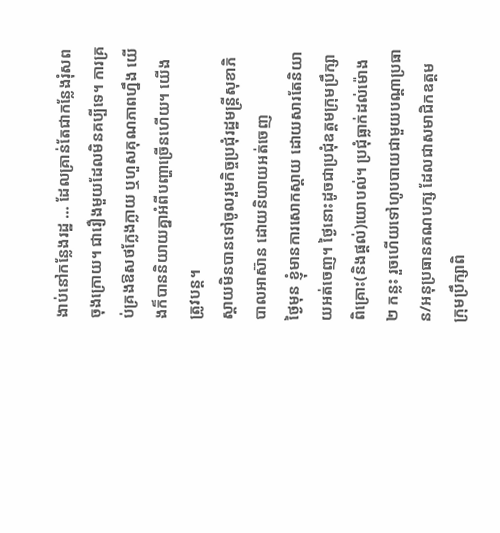ងាប់នៅកន្លែងរដ្ឋ … ដែលគ្រាន់តែជាកន្លែងរុំសពចុងក្រោយ។ ជារឿងមួយដែលមិនគប្បីទេ។ ការគ្រប់គ្រងឱសថក្លែងក្លាយ ឬហួសគុណភាពហ្នឹង យើងក៏បាននិយាយគ្នាអំពីបញ្ហាច្រើនហើយ។ យើងត្រូវបន្ត។
ស្តាយមិនបានទៅចូលរួមកិច្ចប្រជុំរដ្ឋមន្ត្រីសុខាភិបាលអាស៊ាន ដោយនិយាយអត់ចេញ
ថ្ងៃមុន ខ្ញុំមានការសោកស្តាយ ដោយសារតែនិយាយអត់ចេញ។ ថ្ងៃនោះដូចជាប្រជុំឧត្តមក្រុមប្រឹក្សាពិគ្រោះ(និងផ្តល់)យោបល់។ ប្រជុំធ្លាក់ដល់ម៉ោង ២ កន្លះ រួចហើយទៅហូបបាយជាមួយបណ្តាប្រធាន/អនុប្រធានគណបក្ស ដែលជាសមាជិកឧត្តមក្រុមប្រឹក្សាពិ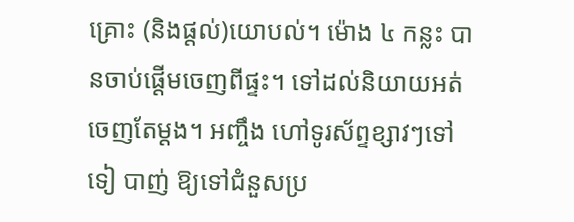គ្រោះ (និងផ្តល់)យោបល់។ ម៉ោង ៤ កន្លះ បានចាប់ផ្តើមចេញពីផ្ទះ។ ទៅដល់និយាយអត់ចេញតែម្តង។ អញ្ចឹង ហៅទូរស័ព្ទខ្សាវៗទៅ ទៀ បាញ់ ឱ្យទៅជំនួសប្រ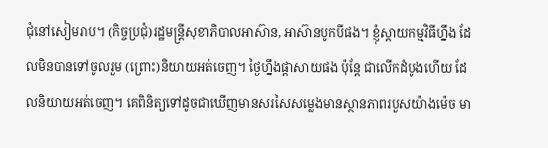ជុំនៅសៀមរាប។ (កិច្ចប្រជុំ)រដ្ឋមន្ត្រីសុខាភិបាលអាស៊ាន, អាស៊ានបូកបីផង។ ខ្ញុំស្តាយកម្មវិធីហ្នឹង ដែលមិនបានទៅចូលរួម (ព្រោះ)និយាយអត់ចេញ។ ថ្ងៃហ្នឹងផ្តាសាយផង ប៉ុន្តែ ជាលើកដំបូងហើយ ដែលនិយាយអត់ចេញ។ គេពិនិត្យទៅដូចជាឃើញមានសរសៃសម្លេងមានស្ថានភាពរបួសយ៉ាងម៉េច មា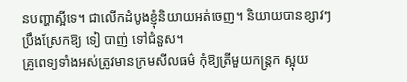នបញ្ហាស្អីទេ។ ជាលើកដំបូងខ្ញុំនិយាយអត់ចេញ។ និយាយបានខ្សាវៗ ប្រឹងស្រែកឱ្យ ទៀ បាញ់ ទៅជំនួស។
គ្រូពេទ្យទាំងអស់ត្រូវមានក្រមសីលធម៌ កុំឱ្យត្រីមួយកន្ត្រក ស្អុយ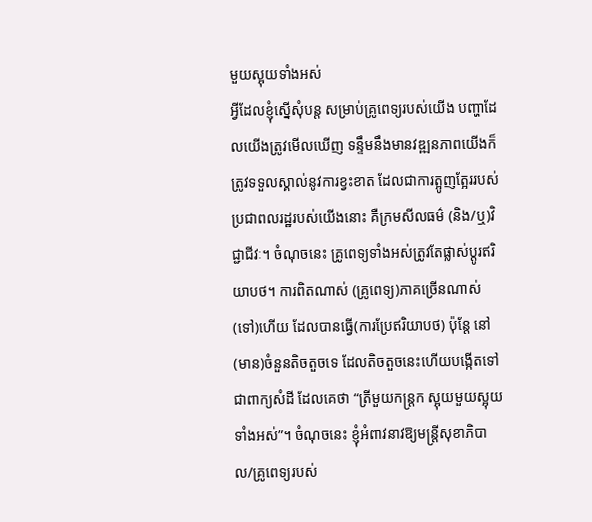មួយស្អុយទាំងអស់
អ្វីដែលខ្ញុំស្នើសុំបន្ត សម្រាប់គ្រូពេទ្យរបស់យើង បញ្ហាដែលយើងត្រូវមើលឃើញ ទន្ទឹមនឹងមានវឌ្ឍនភាពយើងក៏ត្រូវទទួលស្គាល់នូវការខ្វះខាត ដែលជាការត្អូញត្អែររបស់ប្រជាពលរដ្ឋរបស់យើងនោះ គឺក្រមសីលធម៌ (និង/ឬ)វិជ្ជាជីវៈ។ ចំណុចនេះ គ្រូពេទ្យទាំងអស់ត្រូវតែផ្លាស់ប្តូរឥរិយាបថ។ ការពិតណាស់ (គ្រូពេទ្យ)ភាគច្រើនណាស់(ទៅ)ហើយ ដែលបានធ្វើ(ការប្រែឥរិយាបថ) ប៉ុន្តែ នៅ(មាន)ចំនួនតិចតួចទេ ដែលតិចតួចនេះហើយបង្កើតទៅជាពាក្យសំដី ដែលគេថា “ត្រីមួយកន្ត្រក ស្អុយមួយស្អុយទាំងអស់”។ ចំណុចនេះ ខ្ញុំអំពាវនាវឱ្យមន្ត្រីសុខាភិបាល/គ្រូពេទ្យរបស់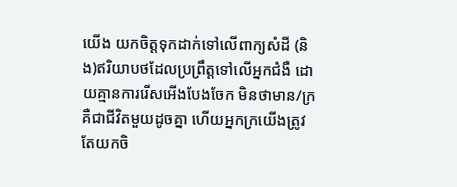យើង យកចិត្តទុកដាក់ទៅលើពាក្យសំដី (និង)ឥរិយាបថដែលប្រព្រឹត្តទៅលើអ្នកជំងឺ ដោយគ្មានការរើសអើងបែងចែក មិនថាមាន/ក្រ គឺជាជីវិតមួយដូចគ្នា ហើយអ្នកក្រយើងត្រូវតែយកចិ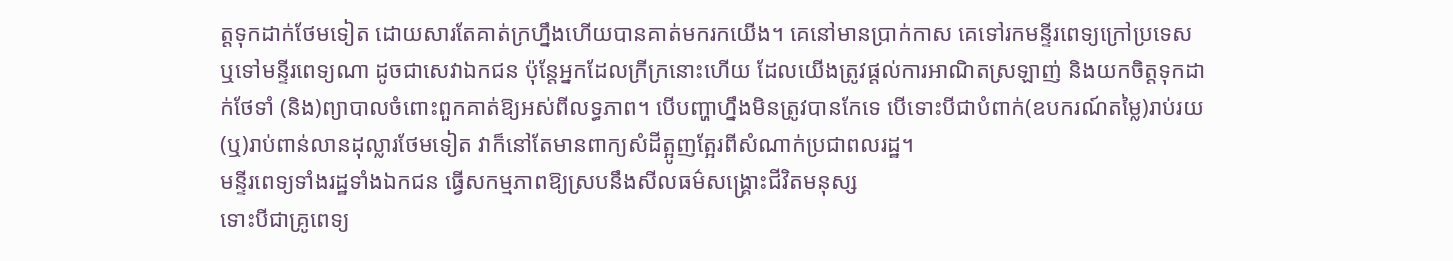ត្តទុកដាក់ថែមទៀត ដោយសារតែគាត់ក្រហ្នឹងហើយបានគាត់មករកយើង។ គេនៅមានប្រាក់កាស គេទៅរកមន្ទីរពេទ្យក្រៅប្រទេស ឬទៅមន្ទីរពេទ្យណា ដូចជាសេវាឯកជន ប៉ុន្តែអ្នកដែលក្រីក្រនោះហើយ ដែលយើងត្រូវផ្តល់ការអាណិតស្រឡាញ់ និងយកចិត្តទុកដាក់ថែទាំ (និង)ព្យាបាលចំពោះពួកគាត់ឱ្យអស់ពីលទ្ធភាព។ បើបញ្ហាហ្នឹងមិនត្រូវបានកែទេ បើទោះបីជាបំពាក់(ឧបករណ៍តម្លៃ)រាប់រយ (ឬ)រាប់ពាន់លានដុល្លារថែមទៀត វាក៏នៅតែមានពាក្យសំដីត្អូញត្អែរពីសំណាក់ប្រជាពលរដ្ឋ។
មន្ទីរពេទ្យទាំងរដ្ឋទាំងឯកជន ធ្វើសកម្មភាពឱ្យស្របនឹងសីលធម៌សង្គ្រោះជីវិតមនុស្ស
ទោះបីជាគ្រូពេទ្យ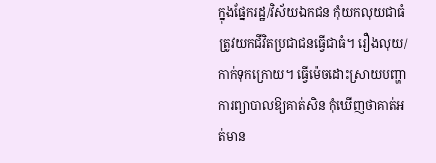ក្នុងផ្នែករដ្ឋ/វិស័យឯកជន កុំយកលុយជាធំ ត្រូវយកជីវិតប្រជាជនធ្វើជាធំ។ រឿងលុយ/កាក់ទុកក្រោយ។ ធ្វើម៉េចដោះស្រាយបញ្ហាការព្យាបាលឱ្យគាត់សិន កុំឃើញថាគាត់អត់មាន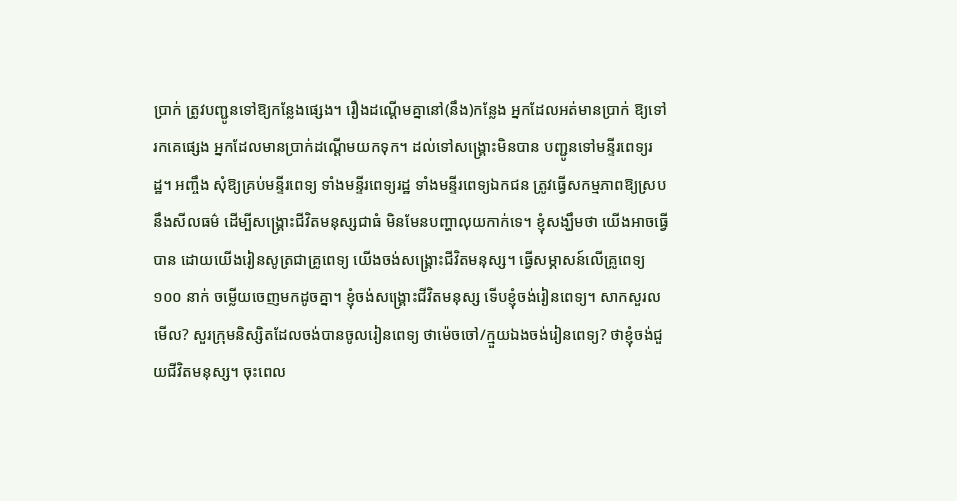ប្រាក់ ត្រូវបញ្ជូនទៅឱ្យកន្លែងផ្សេង។ រឿងដណ្តើមគ្នានៅ(នឹង)កន្លែង អ្នកដែលអត់មានប្រាក់ ឱ្យទៅរកគេផ្សេង អ្នកដែលមានប្រាក់ដណ្តើមយកទុក។ ដល់ទៅសង្គ្រោះមិនបាន បញ្ជូនទៅមន្ទីរពេទ្យរដ្ឋ។ អញ្ចឹង សុំឱ្យគ្រប់មន្ទីរពេទ្យ ទាំងមន្ទីរពេទ្យរដ្ឋ ទាំងមន្ទីរពេទ្យឯកជន ត្រូវធ្វើសកម្មភាពឱ្យស្របនឹងសីលធម៌ ដើម្បីសង្គ្រោះជីវិតមនុស្សជាធំ មិនមែនបញ្ហាលុយកាក់ទេ។ ខ្ញុំសង្ឃឹមថា យើងអាចធ្វើបាន ដោយយើងរៀនសូត្រជាគ្រូពេទ្យ យើងចង់សង្គ្រោះជីវិតមនុស្ស។ ធ្វើសម្ភាសន៍លើគ្រូពេទ្យ ១០០ នាក់ ចម្លើយចេញមកដូចគ្នា។ ខ្ញុំចង់សង្គ្រោះជីវិតមនុស្ស ទើបខ្ញុំចង់រៀនពេទ្យ។ សាកសួរលមើល? សួរក្រុមនិស្សិតដែលចង់បានចូលរៀនពេទ្យ ថាម៉េចចៅ/ក្មួយឯងចង់រៀនពេទ្យ? ថាខ្ញុំចង់ជួយជីវិតមនុស្ស។ ចុះពេល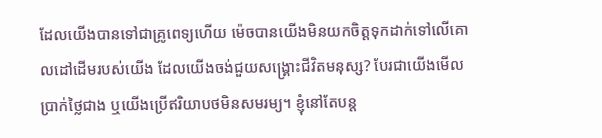ដែលយើងបានទៅជាគ្រូពេទ្យហើយ ម៉េចបានយើងមិនយកចិត្តទុកដាក់ទៅលើគោលដៅដើមរបស់យើង ដែលយើងចង់ជួយសង្គ្រោះជីវិតមនុស្ស? បែរជាយើងមើលប្រាក់ថ្លៃជាង ឬយើងប្រើឥរិយាបថមិនសមរម្យ។ ខ្ញុំនៅតែបន្ត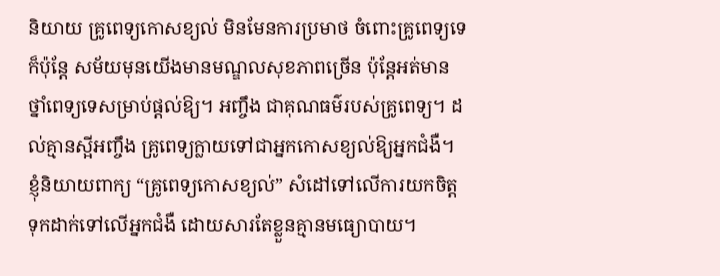និយាយ គ្រូពេទ្យកោសខ្យល់ មិនមែនការប្រមាថ ចំពោះគ្រូពេទ្យទេ ក៏ប៉ុន្តែ សម័យមុនយើងមានមណ្ឌលសុខភាពច្រើន ប៉ុន្តែអត់មានថ្នាំពេទ្យទេសម្រាប់ផ្តល់ឱ្យ។ អញ្ចឹង ជាគុណធម៌របស់គ្រូពេទ្យ។ ដល់គ្មានស្អីអញ្ចឹង គ្រូពេទ្យក្លាយទៅជាអ្នកកោសខ្យល់ឱ្យអ្នកជំងឺ។ ខ្ញុំនិយាយពាក្យ “គ្រូពេទ្យកោសខ្យល់” សំដៅទៅលើការយកចិត្តទុកដាក់ទៅលើអ្នកជំងឺ ដោយសារតែខ្លួនគ្មានមធ្យោបាយ។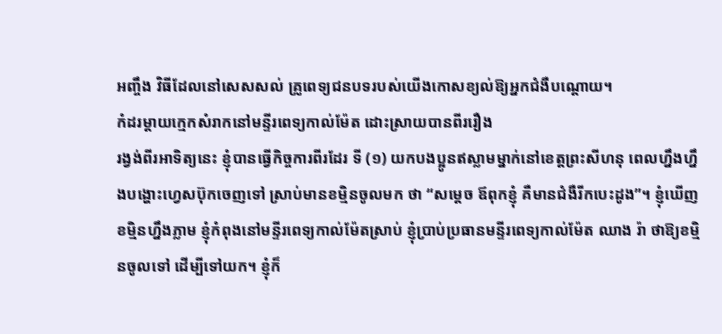អញ្ចឹង វិធីដែលនៅសេសសល់ គ្រូពេទ្យជនបទរបស់យើងកោសខ្យល់ឱ្យអ្នកជំងឺបណ្តោយ។
កំដរម្តាយក្មេកសំរាកនៅមន្ទីរពេទ្យកាល់ម៉ែត ដោះស្រាយបានពីររឿង
រង្វង់ពីរអាទិត្យនេះ ខ្ញុំបានធ្វើកិច្ចការពីរដែរ ទី (១) យកបងប្អូនឥស្លាមម្នាក់នៅខេត្តព្រះសីហនុ ពេលហ្នឹងហ្នឹងបង្ហោះហ្វេសប៊ុកចេញទៅ ស្រាប់មានខម្មិនចូលមក ថា “សម្តេច ឪពុកខ្ញុំ គឺមានជំងឺរីកបេះដូង”។ ខ្ញុំឃើញខម្មិនហ្នឹងភ្លាម ខ្ញុំកំពុងនៅមន្ទីរពេទ្យកាល់ម៉ែតស្រាប់ ខ្ញុំប្រាប់ប្រធានមន្ទីរពេទ្យកាល់ម៉ែត ឈាង រ៉ា ថាឱ្យខម្មិនចូលទៅ ដើម្បីទៅយក។ ខ្ញុំក៏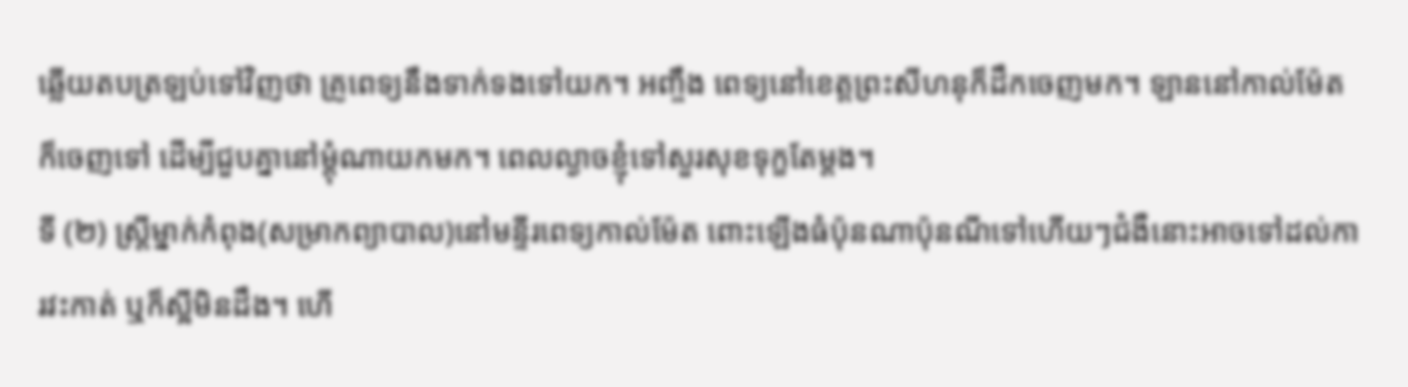ឆ្លើយតបត្រឡប់ទៅវិញថា គ្រូពេទ្យនឹងទាក់ទងទៅយក។ អញ្ចឹង ពេទ្យនៅខេត្តព្រះសីហនុក៏ដឹកចេញមក។ ឡាននៅកាល់ម៉ែតក៏ចេញទៅ ដើម្បីជួបគ្នានៅម្តុំណាយកមក។ ពេលល្ងាចខ្ញុំទៅសួរសុខទុក្ខតែម្តង។
ទី (២) ស្រ្តីម្នាក់កំពុង(សម្រាកព្យាបាល)នៅមន្ទីរពេទ្យកាល់ម៉ែត ពោះឡើងធំប៉ុនណាប៉ុនណីទៅហើយៗជំងឺនោះអាចទៅដល់ការវះកាត់ ឬក៏ស្អីមិនដឹង។ ហើ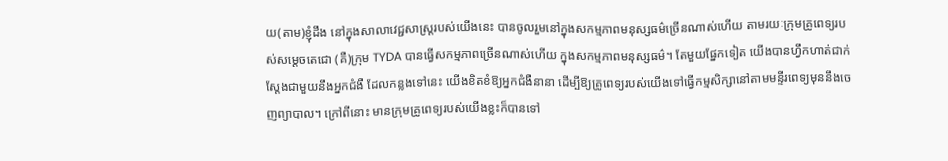យ(តាម)ខ្ញុំដឹង នៅក្នុងសាលាវេជ្ជសាស្រ្តរបស់យើងនេះ បានចូលរួមនៅក្នុងសកម្មភាពមនុស្សធម៌ច្រើនណាស់ហើយ តាមរយៈក្រុមគ្រូពេទ្យរបស់សម្តេចតេជោ (គឺ)ក្រុម TYDA បានធ្វើសកម្មភាពច្រើនណាស់ហើយ ក្នុងសកម្មភាពមនុស្សធម៌។ តែមួយផ្នែកទៀត យើងបានហ្វឹកហាត់ជាក់ស្តែងជាមួយនឹងអ្នកជំងឺ ដែលកន្លងទៅនេះ យើងខិតខំឱ្យអ្នកជំងឺនានា ដើម្បីឱ្យគ្រូពេទ្យរបស់យើងទៅធ្វើកម្មសិក្សានៅតាមមន្ទីរពេទ្យមុននឹងចេញព្យាបាល។ ក្រៅពីនោះ មានក្រុមគ្រូពេទ្យរបស់យើងខ្លះក៏បានទៅ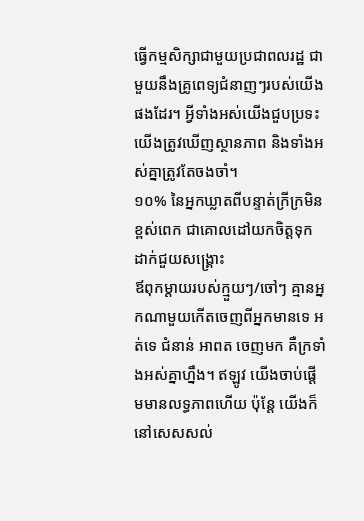ធ្វើកម្មសិក្សាជាមួយប្រជាពលរដ្ឋ ជាមួយនឹងគ្រូពេទ្យជំនាញៗរបស់យើងផងដែរ។ អ្វីទាំងអស់យើងជួបប្រទះ យើងត្រូវឃើញស្ថានភាព និងទាំងអស់គ្នាត្រូវតែចងចាំ។
១០% នៃអ្នកឃ្លាតពីបន្ទាត់ក្រីក្រមិនខ្ពស់ពេក ជាគោលដៅយកចិត្តទុកដាក់ជួយសង្គ្រោះ
ឪពុកម្តាយរបស់ក្មួយៗ/ចៅៗ គ្មានអ្នកណាមួយកើតចេញពីអ្នកមានទេ អត់ទេ ជំនាន់ អាពត ចេញមក គឺក្រទាំងអស់គ្នាហ្នឹង។ ឥឡូវ យើងចាប់ផ្តើមមានលទ្ធភាពហើយ ប៉ុន្តែ យើងក៏នៅសេសសល់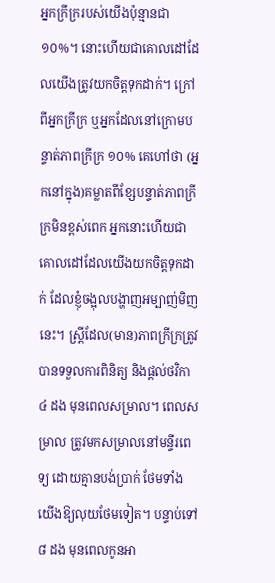អ្នកក្រីក្ររបស់យើងប៉ុន្មានជា ១០%។ នោះហើយជាគោលដៅដែលយើងត្រូវយកចិត្តទុកដាក់។ ក្រៅពីអ្នកក្រីក្រ ឬអ្នកដែលនៅក្រោមបន្ទាត់ភាពក្រីក្រ ១០% គេហៅថា (អ្នកនៅក្នុង)គម្លាតពីខ្សែបន្ទាត់ភាពក្រីក្រមិនខ្ពស់ពេក អ្នកនោះហើយជាគោលដៅដែលយើងយកចិត្តទុកដាក់ ដែលខ្ញុំចង្អុលបង្ហាញអម្បាញ់មិញនេះ។ ស្ត្រីដែល(មាន)ភាពក្រីក្រត្រូវបានទទួលការពិនិត្យ និងផ្តល់ថវិកា ៤ ដង មុនពេលសម្រាល។ ពេលសម្រាល ត្រូវមកសម្រាលនៅមន្ទីរពេទ្យ ដោយគ្មានបង់ប្រាក់ ថែមទាំងយើងឱ្យលុយថែមទៀត។ បន្ទាប់ទៅ ៨ ដង មុនពេលកូនអា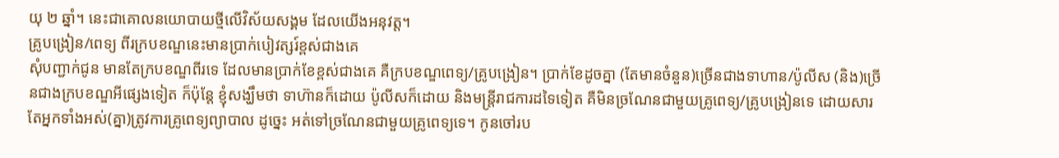យុ ២ ឆ្នាំ។ នេះជាគោលនយោបាយថ្មីលើវិស័យសង្គម ដែលយើងអនុវត្ត។
គ្រូបង្រៀន/ពេទ្យ ពីរក្របខណ្ឌនេះមានប្រាក់បៀវត្សរ៍ខ្ពស់ជាងគេ
សុំបញ្ជាក់ជូន មានតែក្របខណ្ឌពីរទេ ដែលមានប្រាក់ខែខ្ពស់ជាងគេ គឺក្របខណ្ឌពេទ្យ/គ្រូបង្រៀន។ ប្រាក់ខែដូចគ្នា (តែមានចំនួន)ច្រើនជាងទាហាន/ប៉ូលីស (និង)ច្រើនជាងក្របខណ្ឌអីផ្សេងទៀត ក៏ប៉ុន្តែ ខ្ញុំសង្ឃឹមថា ទាហ៊ានក៏ដោយ ប៉ូលីសក៏ដោយ និងមន្ត្រីរាជការដទៃទៀត គឺមិនច្រណែនជាមួយគ្រូពេទ្យ/គ្រូបង្រៀនទេ ដោយសារតែអ្នកទាំងអស់(គ្នា)ត្រូវការគ្រូពេទ្យព្យាបាល ដូច្នេះ អត់ទៅច្រណែនជាមួយគ្រូពេទ្យទេ។ កូនចៅរប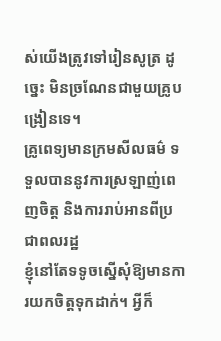ស់យើងត្រូវទៅរៀនសូត្រ ដូច្នេះ មិនច្រណែនជាមួយគ្រូបង្រៀនទេ។
គ្រូពេទ្យមានក្រមសីលធម៌ ទទួលបាននូវការស្រឡាញ់ពេញចិត្ត និងការរាប់អានពីប្រជាពលរដ្ឋ
ខ្ញុំនៅតែទទូចស្នើសុំឱ្យមានការយកចិត្តទុកដាក់។ អ្វីក៏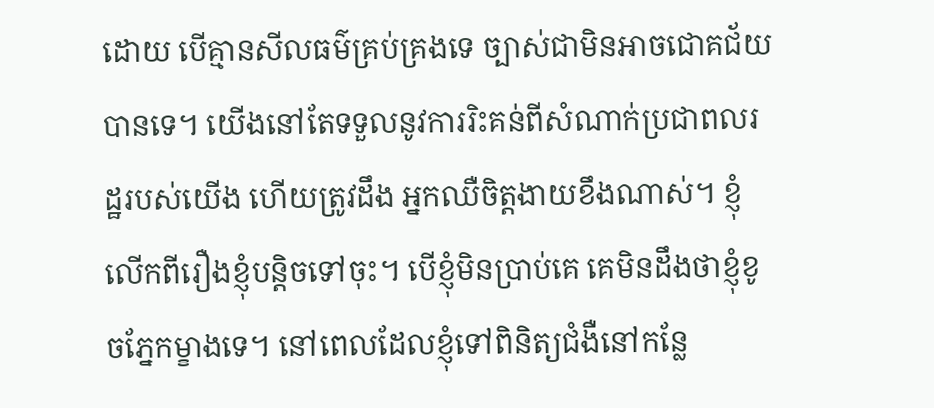ដោយ បើគ្មានសីលធម៌គ្រប់គ្រងទេ ច្បាស់ជាមិនអាចជោគជ័យបានទេ។ យើងនៅតែទទួលនូវការរិះគន់ពីសំណាក់ប្រជាពលរដ្ឋរបស់យើង ហើយត្រូវដឹង អ្នកឈឺចិត្តងាយខឹងណាស់។ ខ្ញុំលើកពីរឿងខ្ញុំបន្តិចទៅចុះ។ បើខ្ញុំមិនប្រាប់គេ គេមិនដឹងថាខ្ញុំខូចភ្នែកម្ខាងទេ។ នៅពេលដែលខ្ញុំទៅពិនិត្យជំងឺនៅកន្លែ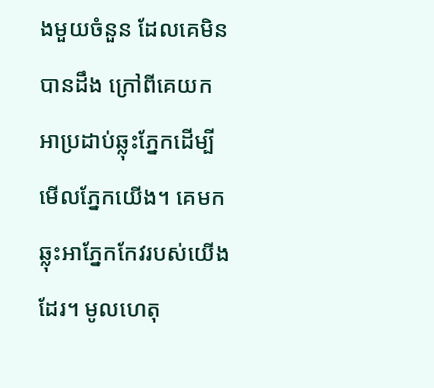ងមួយចំនួន ដែលគេមិនបានដឹង ក្រៅពីគេយកអាប្រដាប់ឆ្លុះភ្នែកដើម្បីមើលភ្នែកយើង។ គេមកឆ្លុះអាភ្នែកកែវរបស់យើងដែរ។ មូលហេតុ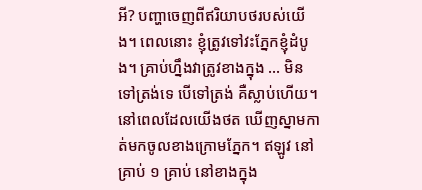អី? បញ្ហាចេញពីឥរិយាបថរបស់យើង។ ពេលនោះ ខ្ញុំត្រូវទៅវះភ្នែកខ្ញុំដំបូង។ គ្រាប់ហ្នឹងវាត្រូវខាងក្នុង … មិនទៅត្រង់ទេ បើទៅត្រង់ គឺស្លាប់ហើយ។ នៅពេលដែលយើងថត ឃើញស្នាមកាត់មកចូលខាងក្រោមភ្នែក។ ឥឡូវ នៅគ្រាប់ ១ គ្រាប់ នៅខាងក្នុង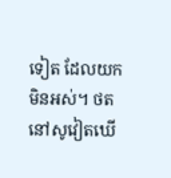ទៀត ដែលយកមិនអស់។ ថតនៅសូវៀតឃើ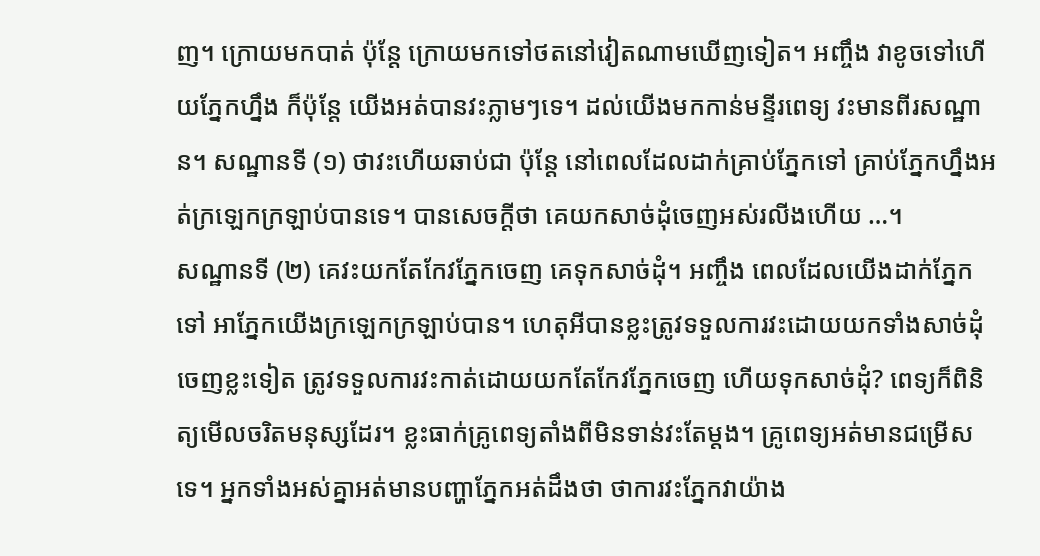ញ។ ក្រោយមកបាត់ ប៉ុន្តែ ក្រោយមកទៅថតនៅវៀតណាមឃើញទៀត។ អញ្ចឹង វាខូចទៅហើយភ្នែកហ្នឹង ក៏ប៉ុន្តែ យើងអត់បានវះភ្លាមៗទេ។ ដល់យើងមកកាន់មន្ទីរពេទ្យ វះមានពីរសណ្ឋាន។ សណ្ឋានទី (១) ថាវះហើយឆាប់ជា ប៉ុន្តែ នៅពេលដែលដាក់គ្រាប់ភ្នែកទៅ គ្រាប់ភ្នែកហ្នឹងអត់ក្រឡេកក្រឡាប់បានទេ។ បានសេចក្តីថា គេយកសាច់ដុំចេញអស់រលីងហើយ …។
សណ្ឋានទី (២) គេវះយកតែកែវភ្នែកចេញ គេទុកសាច់ដុំ។ អញ្ចឹង ពេលដែលយើងដាក់ភ្នែកទៅ អាភ្នែកយើងក្រឡេកក្រឡាប់បាន។ ហេតុអីបានខ្លះត្រូវទទួលការវះដោយយកទាំងសាច់ដុំចេញខ្លះទៀត ត្រូវទទួលការវះកាត់ដោយយកតែកែវភ្នែកចេញ ហើយទុកសាច់ដុំ? ពេទ្យក៏ពិនិត្យមើលចរិតមនុស្សដែរ។ ខ្លះធាក់គ្រូពេទ្យតាំងពីមិនទាន់វះតែម្តង។ គ្រូពេទ្យអត់មានជម្រើសទេ។ អ្នកទាំងអស់គ្នាអត់មានបញ្ហាភ្នែកអត់ដឹងថា ថាការវះភ្នែកវាយ៉ាង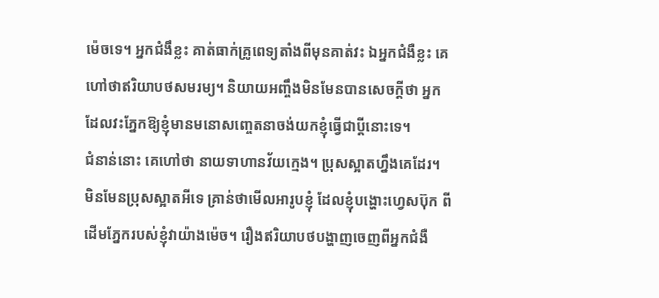ម៉េចទេ។ អ្នកជំងឹខ្លះ គាត់ធាក់គ្រូពេទ្យតាំងពីមុនគាត់វះ ឯអ្នកជំងឺខ្លះ គេហៅថាឥរិយាបថសមរម្យ។ និយាយអញ្ចឹងមិនមែនបានសេចក្តីថា អ្នកដែលវះភ្នែកឱ្យខ្ញុំមានមនោសញ្ចេតនាចង់យកខ្ញុំធ្វើជាប្តីនោះទេ។
ជំនាន់នោះ គេហៅថា នាយទាហានវ័យក្មេង។ ប្រុសស្អាតហ្នឹងគេដែរ។ មិនមែនប្រុសស្អាតអីទេ គ្រាន់ថាមើលអារូបខ្ញុំ ដែលខ្ញុំបង្ហោះហ្វេសប៊ុក ពីដើមភ្នែករបស់ខ្ញុំវាយ៉ាងម៉េច។ រឿងឥរិយាបថបង្ហាញចេញពីអ្នកជំងឺ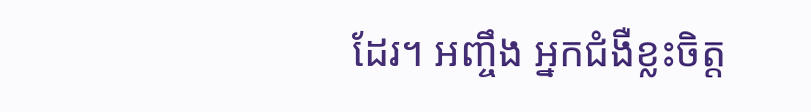ដែរ។ អញ្ចឹង អ្នកជំងឺខ្លះចិត្ត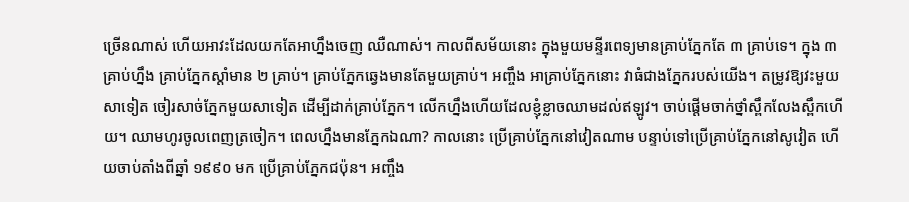ច្រើនណាស់ ហើយអាវះដែលយកតែអាហ្នឹងចេញ ឈឺណាស់។ កាលពីសម័យនោះ ក្នុងមួយមន្ទីរពេទ្យមានគ្រាប់ភ្នែកតែ ៣ គ្រាប់ទេ។ ក្នុង ៣ គ្រាប់ហ្នឹង គ្រាប់ភ្នែកស្តាំមាន ២ គ្រាប់។ គ្រាប់ភ្នែកឆ្វេងមានតែមួយគ្រាប់។ អញ្ចឹង អាគ្រាប់ភ្នែកនោះ វាធំជាងភ្នែករបស់យើង។ តម្រូវឱ្យវះមួយសាទៀត ចៀរសាច់ភ្នែកមួយសាទៀត ដើម្បីដាក់គ្រាប់ភ្នែក។ លើកហ្នឹងហើយដែលខ្ញុំខ្លាចឈាមដល់ឥឡូវ។ ចាប់ផ្តើមចាក់ថ្នាំស្ពឹកលែងស្ពឹកហើយ។ ឈាមហូរចូលពេញត្រចៀក។ ពេលហ្នឹងមានភ្នែកឯណា? កាលនោះ ប្រើគ្រាប់ភ្នែកនៅវៀតណាម បន្ទាប់ទៅប្រើគ្រាប់ភ្នែកនៅសូវៀត ហើយចាប់តាំងពីឆ្នាំ ១៩៩០ មក ប្រើគ្រាប់ភ្នែកជប៉ុន។ អញ្ចឹង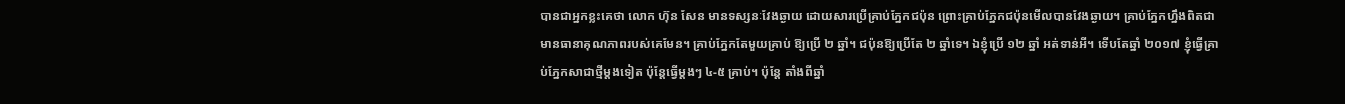បានជាអ្នកខ្លះគេថា លោក ហ៊ុន សែន មានទស្សនៈវែងឆ្ងាយ ដោយសារប្រើគ្រាប់ភ្នែកជប៉ុន ព្រោះគ្រាប់ភ្នែកជប៉ុនមើលបានវែងឆ្ងាយ។ គ្រាប់ភ្នែកហ្នឹងពិតជាមានធានាគុណភាពរបស់គេមែន។ គ្រាប់ភ្នែកតែមួយគ្រាប់ ឱ្យប្រើ ២ ឆ្នាំ។ ជប៉ុនឱ្យប្រើតែ ២ ឆ្នាំទេ។ ឯខ្ញុំប្រើ ១២ ឆ្នាំ អត់ទាន់អី។ ទើបតែឆ្នាំ ២០១៧ ខ្ញុំធ្វើគ្រាប់ភ្នែកសាជាថ្មីម្តងទៀត ប៉ុន្តែធ្វើម្តងៗ ៤-៥ គ្រាប់។ ប៉ុន្តែ តាំងពីឆ្នាំ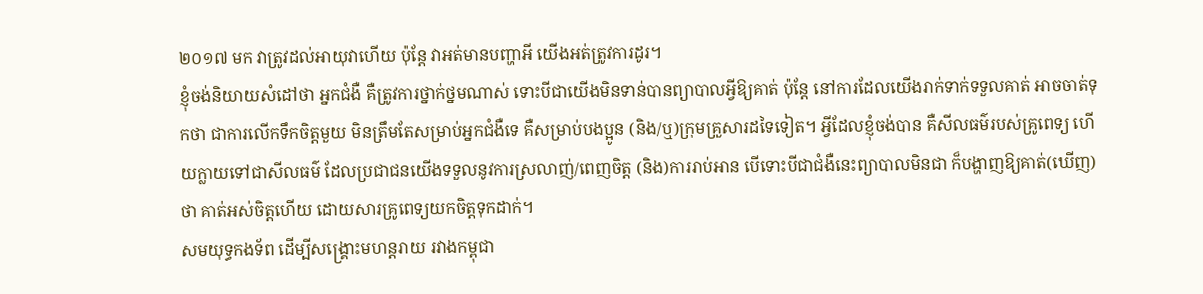២០១៧ មក វាត្រូវដល់អាយុវាហើយ ប៉ុន្តែ វាអត់មានបញ្ហាអី យើងអត់ត្រូវការដូរ។
ខ្ញុំចង់និយាយសំដៅថា អ្នកជំងឺ គឺត្រូវការថ្នាក់ថ្នមណាស់ ទោះបីជាយើងមិនទាន់បានព្យាបាលអ្វីឱ្យគាត់ ប៉ុន្តែ នៅការដែលយើងរាក់ទាក់ទទួលគាត់ អាចចាត់ទុកថា ជាការលើកទឹកចិត្តមួយ មិនត្រឹមតែសម្រាប់អ្នកជំងឺទេ គឺសម្រាប់បងប្អូន (និង/ឬ)ក្រុមគ្រួសារដទៃទៀត។ អ្វីដែលខ្ញុំចង់បាន គឺសីលធម៌របស់គ្រូពេទ្យ ហើយក្លាយទៅជាសីលធម៌ ដែលប្រជាជនយើងទទួលនូវការស្រលាញ់/ពេញចិត្ត (និង)ការរាប់អាន បើទោះបីជាជំងឺនេះព្យាបាលមិនជា ក៏បង្ហាញឱ្យគាត់(ឃើញ)ថា គាត់អស់ចិត្តហើយ ដោយសារគ្រូពេទ្យយកចិត្តទុកដាក់។
សមយុទ្ធកងទ័ព ដើម្បីសង្រ្គោះមហន្តរាយ រវាងកម្ពុជា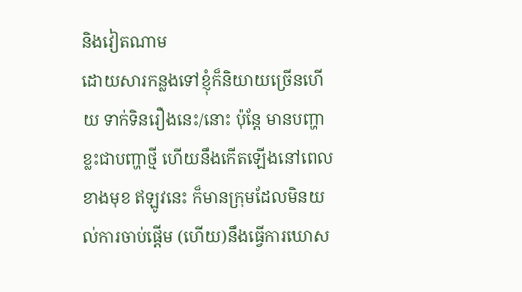និងវៀតណាម
ដោយសារកន្លងទៅខ្ញុំក៏និយាយច្រើនហើយ ទាក់ទិនរឿងនេះ/នោះ ប៉ុន្តែ មានបញ្ហាខ្លះជាបញ្ហាថ្មី ហើយនឹងកើតឡើងនៅពេលខាងមុខ ឥឡូវនេះ ក៏មានក្រុមដែលមិនយល់ការចាប់ផ្តើម (ហើយ)នឹងធ្វើការឃោស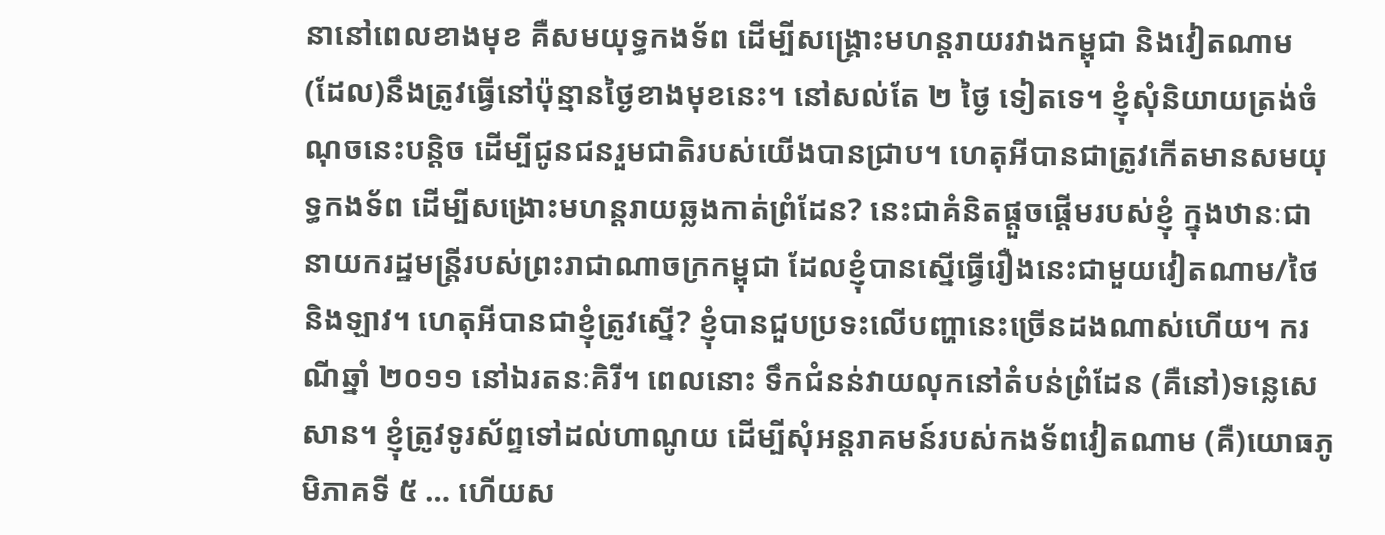នានៅពេលខាងមុខ គឺសមយុទ្ធកងទ័ព ដើម្បីសង្រ្គោះមហន្តរាយរវាងកម្ពុជា និងវៀតណាម (ដែល)នឹងត្រូវធ្វើនៅប៉ុន្មានថ្ងៃខាងមុខនេះ។ នៅសល់តែ ២ ថ្ងៃ ទៀតទេ។ ខ្ញុំសុំនិយាយត្រង់ចំណុចនេះបន្តិច ដើម្បីជូនជនរួមជាតិរបស់យើងបានជ្រាប។ ហេតុអីបានជាត្រូវកើតមានសមយុទ្ធកងទ័ព ដើម្បីសង្រោះមហន្តរាយឆ្លងកាត់ព្រំដែន? នេះជាគំនិតផ្តួចផ្តើមរបស់ខ្ញុំ ក្នុងឋានៈជានាយករដ្ឋមន្រ្តីរបស់ព្រះរាជាណាចក្រកម្ពុជា ដែលខ្ញុំបានស្នើធ្វើរឿងនេះជាមួយវៀតណាម/ថៃ និងឡាវ។ ហេតុអីបានជាខ្ញុំត្រូវស្នើ? ខ្ញុំបានជួបប្រទះលើបញ្ហានេះច្រើនដងណាស់ហើយ។ ករណីឆ្នាំ ២០១១ នៅឯរតនៈគិរី។ ពេលនោះ ទឹកជំនន់វាយលុកនៅតំបន់ព្រំដែន (គឺនៅ)ទន្លេសេសាន។ ខ្ញុំត្រូវទូរស័ព្ទទៅដល់ហាណូយ ដើម្បីសុំអន្តរាគមន៍របស់កងទ័ពវៀតណាម (គឺ)យោធភូមិភាគទី ៥ … ហើយស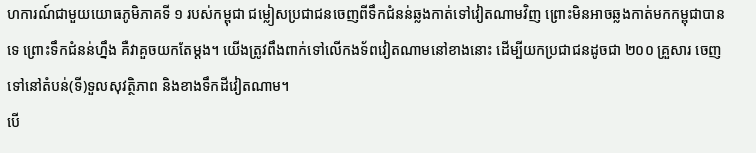ហការណ៍ជាមួយយោធភូមិភាគទី ១ របស់កម្ពុជា ជម្លៀសប្រជាជនចេញពីទឹកជំនន់ឆ្លងកាត់ទៅវៀតណាមវិញ ព្រោះមិនអាចឆ្លងកាត់មកកម្ពុជាបានទេ ព្រោះទឹកជំនន់ហ្នឹង គឺវាគួចយកតែម្តង។ យើងត្រូវពឹងពាក់ទៅលើកងទ័ពវៀតណាមនៅខាងនោះ ដើម្បីយកប្រជាជនដូចជា ២០០ គ្រួសារ ចេញទៅនៅតំបន់(ទី)ទួលសុវត្ថិភាព និងខាងទឹកដីវៀតណាម។
បើ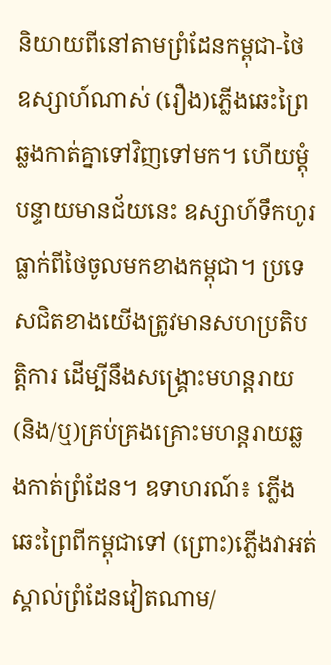និយាយពីនៅតាមព្រំដែនកម្ពុជា-ថៃ ឧស្សាហ៍ណាស់ (រឿង)ភ្លើងឆេះព្រៃឆ្លងកាត់គ្នាទៅវិញទៅមក។ ហើយម្តុំបន្ទាយមានជ័យនេះ ឧស្សាហ៍ទឹកហូរធ្លាក់ពីថៃចូលមកខាងកម្ពុជា។ ប្រទេសជិតខាងយើងត្រូវមានសហប្រតិបត្តិការ ដើម្បីនឹងសង្រ្គោះមហន្តរាយ (និង/ឬ)គ្រប់គ្រងគ្រោះមហន្តរាយឆ្លងកាត់ព្រំដែន។ ឧទាហរណ៍៖ ភ្លើងឆេះព្រៃពីកម្ពុជាទៅ (ព្រោះ)ភ្លើងវាអត់ស្គាល់ព្រំដែនវៀតណាម/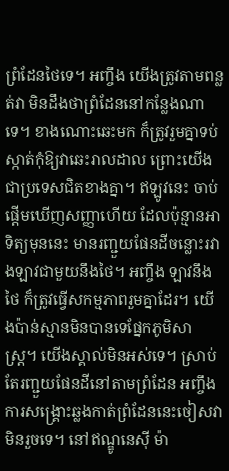ព្រំដែនថៃទេ។ អញ្ចឹង យើងត្រូវតាមពន្លត់វា មិនដឹងថាព្រំដែននៅកន្លែងណាទេ។ ខាងណោះឆេះមក ក៏ត្រូវរួមគ្នាទប់ស្កាត់កុំឱ្យវាឆេះរាលដាល ព្រោះយើងជាប្រទេសជិតខាងគ្នា។ ឥឡូវនេះ ចាប់ផ្តើមឃើញសញ្ញាហើយ ដែលប៉ុន្មានអាទិត្យមុននេះ មានរញ្ជួយផែនដីចន្លោះរវាងឡាវជាមួយនឹងថៃ។ អញ្ចឹង ឡាវនឹងថៃ ក៏ត្រូវធ្វើសកម្មភាពរួមគ្នាដែរ។ យើងប៉ាន់ស្មានមិនបានទេផ្នែកភូមិសាស្រ្ត។ យើងស្គាល់មិនអស់ទេ។ ស្រាប់តែរញ្ជួយផែនដីនៅតាមព្រំដែន អញ្ចឹងការសង្រ្គោះឆ្លងកាត់ព្រំដែននេះចៀសវាមិនរួចទេ។ នៅឥណ្ឌូនេស៊ី ម៉ា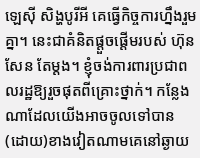ឡេស៊ី សិង្ហបូរីអី គេធ្វើកិច្ចការហ្នឹងរួមគ្នា។ នេះជាគំនិតផ្តួចផ្តើមរបស់ ហ៊ុន សែន តែម្តង។ ខ្ញុំចង់ការពារប្រជាពលរដ្ឋឱ្យរួចផុតពីគ្រោះថ្នាក់។ កន្លែងណាដែលយើងអាចចូលទៅបាន (ដោយ)ខាងវៀតណាមគេនៅឆ្ងាយ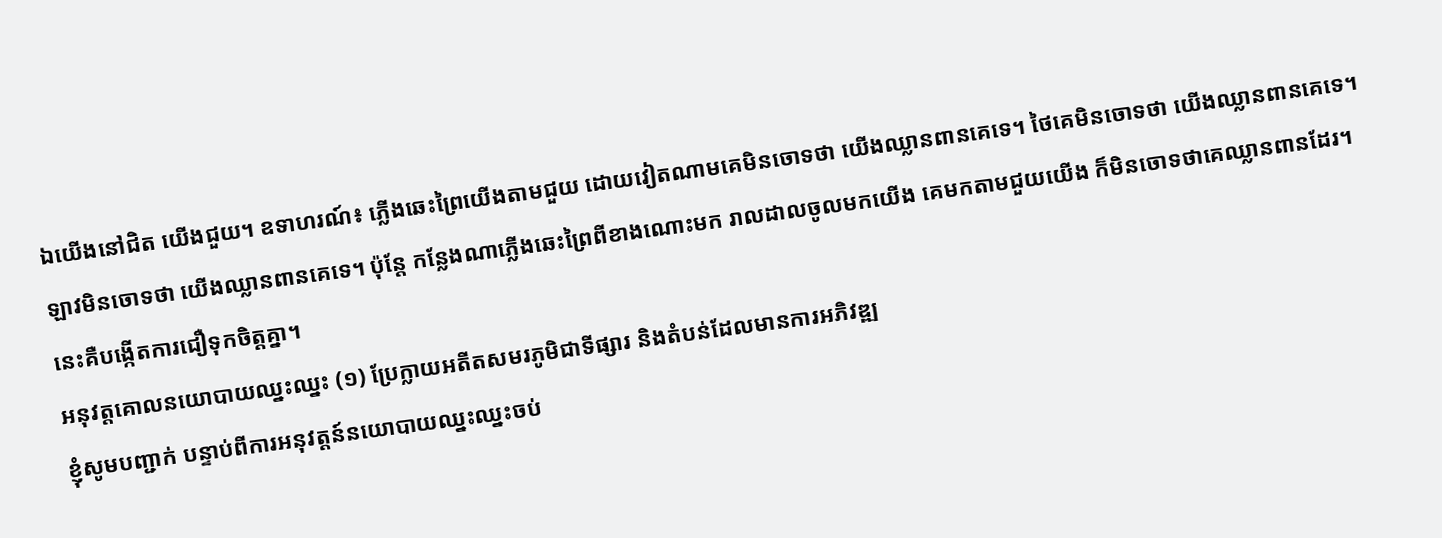ឯយើងនៅជិត យើងជួយ។ ឧទាហរណ៍៖ ភ្លើងឆេះព្រៃយើងតាមជួយ ដោយវៀតណាមគេមិនចោទថា យើងឈ្លានពានគេទេ។ ថៃគេមិនចោទថា យើងឈ្លានពានគេទេ។ ឡាវមិនចោទថា យើងឈ្លានពានគេទេ។ ប៉ុន្តែ កន្លែងណាភ្លើងឆេះព្រៃពីខាងណោះមក រាលដាលចូលមកយើង គេមកតាមជួយយើង ក៏មិនចោទថាគេឈ្លានពានដែរ។ នេះគឺបង្កើតការជឿទុកចិត្តគ្នា។
អនុវត្តគោលនយោបាយឈ្នះឈ្នះ (១) ប្រែក្លាយអតីតសមរភូមិជាទីផ្សារ និងតំបន់ដែលមានការអភិវឌ្ឍ
ខ្ញុំសូមបញ្ជាក់ បន្ទាប់ពីការអនុវត្តន៍នយោបាយឈ្នះឈ្នះចប់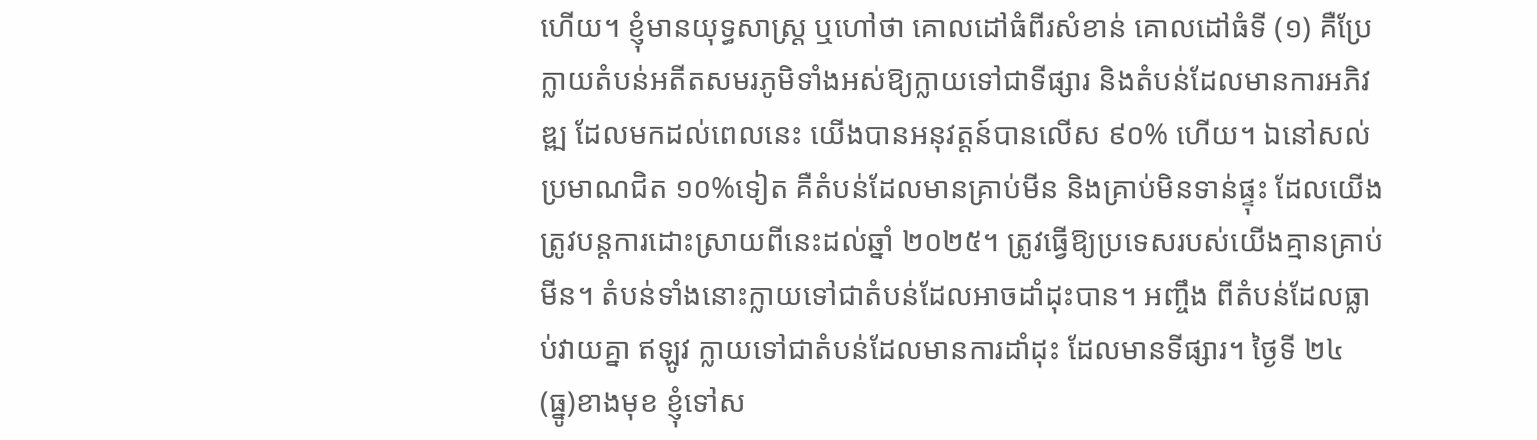ហើយ។ ខ្ញុំមានយុទ្ធសាស្រ្ត ឬហៅថា គោលដៅធំពីរសំខាន់ គោលដៅធំទី (១) គឺប្រែក្លាយតំបន់អតីតសមរភូមិទាំងអស់ឱ្យក្លាយទៅជាទីផ្សារ និងតំបន់ដែលមានការអភិវឌ្ឍ ដែលមកដល់ពេលនេះ យើងបានអនុវត្តន៍បានលើស ៩០% ហើយ។ ឯនៅសល់ប្រមាណជិត ១០%ទៀត គឺតំបន់ដែលមានគ្រាប់មីន និងគ្រាប់មិនទាន់ផ្ទុះ ដែលយើងត្រូវបន្តការដោះស្រាយពីនេះដល់ឆ្នាំ ២០២៥។ ត្រូវធ្វើឱ្យប្រទេសរបស់យើងគ្មានគ្រាប់មីន។ តំបន់ទាំងនោះក្លាយទៅជាតំបន់ដែលអាចដាំដុះបាន។ អញ្ចឹង ពីតំបន់ដែលធ្លាប់វាយគ្នា ឥឡូវ ក្លាយទៅជាតំបន់ដែលមានការដាំដុះ ដែលមានទីផ្សារ។ ថ្ងៃទី ២៤ (ធ្នូ)ខាងមុខ ខ្ញុំទៅស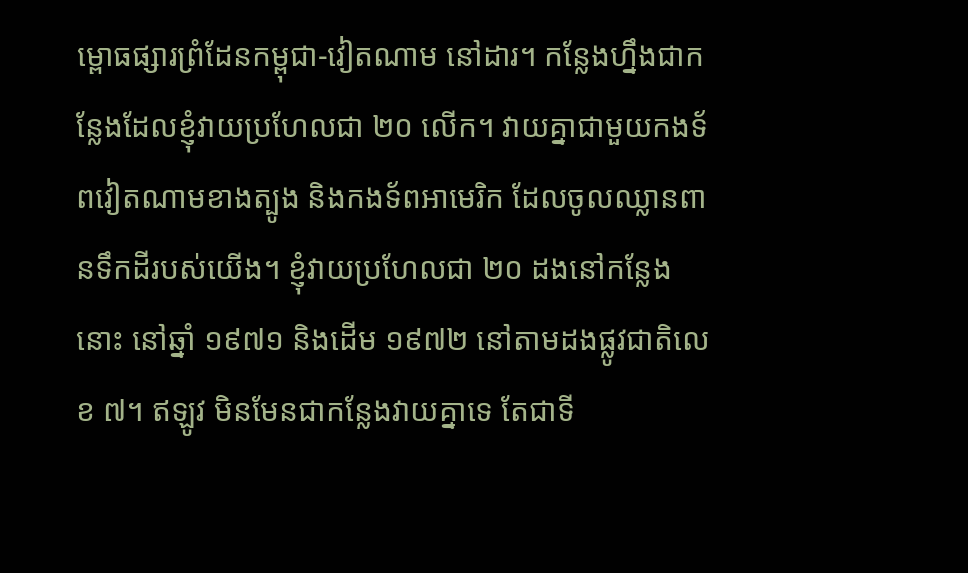ម្ពោធផ្សារព្រំដែនកម្ពុជា-វៀតណាម នៅដារ។ កន្លែងហ្នឹងជាកន្លែងដែលខ្ញុំវាយប្រហែលជា ២០ លើក។ វាយគ្នាជាមួយកងទ័ពវៀតណាមខាងត្បូង និងកងទ័ពអាមេរិក ដែលចូលឈ្លានពានទឹកដីរបស់យើង។ ខ្ញុំវាយប្រហែលជា ២០ ដងនៅកន្លែងនោះ នៅឆ្នាំ ១៩៧១ និងដើម ១៩៧២ នៅតាមដងផ្លូវជាតិលេខ ៧។ ឥឡូវ មិនមែនជាកន្លែងវាយគ្នាទេ តែជាទី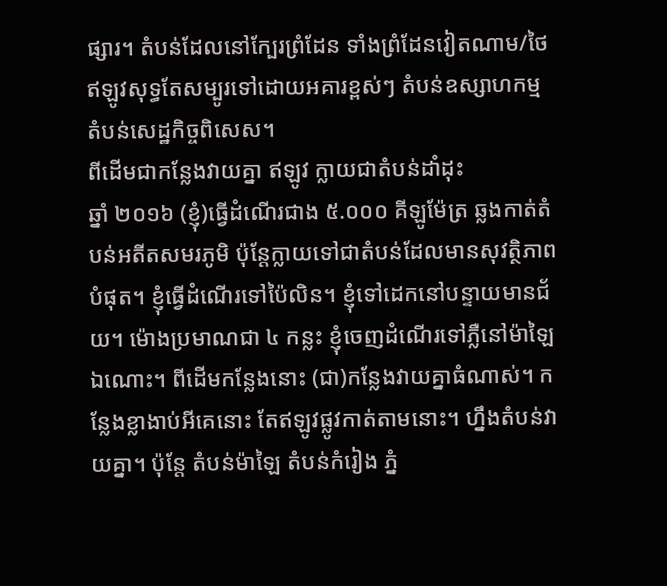ផ្សារ។ តំបន់ដែលនៅក្បែរព្រំដែន ទាំងព្រំដែនវៀតណាម/ថៃ ឥឡូវសុទ្ធតែសម្បូរទៅដោយអគារខ្ពស់ៗ តំបន់ឧស្សាហកម្ម តំបន់សេដ្ឋកិច្ចពិសេស។
ពីដើមជាកន្លែងវាយគ្នា ឥឡូវ ក្លាយជាតំបន់ដាំដុះ
ឆ្នាំ ២០១៦ (ខ្ញុំ)ធ្វើដំណើរជាង ៥.០០០ គីឡូម៉ែត្រ ឆ្លងកាត់តំបន់អតីតសមរភូមិ ប៉ុន្តែក្លាយទៅជាតំបន់ដែលមានសុវត្ថិភាពបំផុត។ ខ្ញុំធ្វើដំណើរទៅប៉ៃលិន។ ខ្ញុំទៅដេកនៅបន្ទាយមានជ័យ។ ម៉ោងប្រមាណជា ៤ កន្លះ ខ្ញុំចេញដំណើរទៅភ្លឺនៅម៉ាឡៃឯណោះ។ ពីដើមកន្លែងនោះ (ជា)កន្លែងវាយគ្នាធំណាស់។ កន្លែងខ្លាងាប់អីគេនោះ តែឥឡូវផ្លូវកាត់តាមនោះ។ ហ្នឹងតំបន់វាយគ្នា។ ប៉ុន្តែ តំបន់ម៉ាឡៃ តំបន់កំរៀង ភ្នំ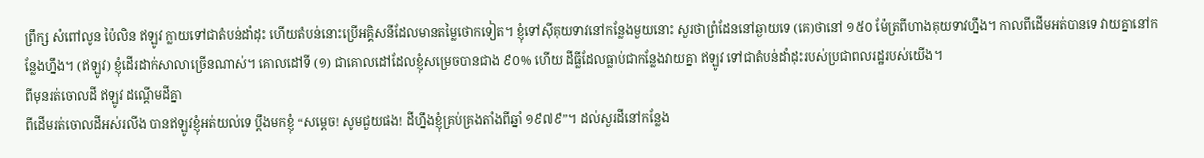ព្រឹក្ស សំពៅលូន ប៉ៃលិន ឥឡូវ ក្លាយទៅជាតំបន់ដាំដុះ ហើយតំបន់នោះប្រើអគ្គិសនីដែលមានតម្លៃថោកទៀត។ ខ្ញុំទៅស៊ីគុយទាវនៅកន្លែងមួយនោះ សួរថាព្រំដែននៅឆ្ងាយទេ (គេ)ថានៅ ១៥០ ម៉ែត្រពីហាងគុយទាវហ្នឹង។ កាលពីដើមអត់បានទេ វាយគ្នានៅកន្លែងហ្នឹង។ (ឥឡូវ) ខ្ញុំដើរដាក់សាលាច្រើនណាស់។ គោលដៅទី (១) ជាគោលដៅដែលខ្ញុំសម្រេចបានជាង ៩០% ហើយ ដីធ្លីដែលធ្លាប់ជាកន្លែងវាយគ្នា ឥឡូវ ទៅជាតំបន់ដាំដុះរបស់ប្រជាពលរដ្ឋរបស់យើង។
ពីមុនរត់ចោលដី ឥឡូវ ដណ្ដើមដីគ្នា
ពីដើមរត់ចោលដីអស់រលីង បានឥឡូវខ្ញុំអត់យល់ទេ ប្ដឹងមកខ្ញុំ “សម្តេច! សូមជួយផង! ដីហ្នឹងខ្ញុំគ្រប់គ្រងតាំងពីឆ្នាំ ១៩៧៩”។ ដល់សួរដីនៅកន្លែង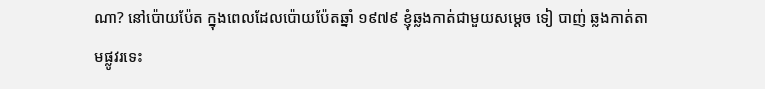ណា? នៅប៉ោយប៉ែត ក្នុងពេលដែលប៉ោយប៉ែតឆ្នាំ ១៩៧៩ ខ្ញុំឆ្លងកាត់ជាមួយសម្តេច ទៀ បាញ់ ឆ្លងកាត់តាមផ្លូវរទេះ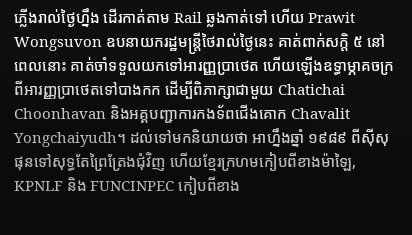ភ្លើងរាល់ថ្ងៃហ្នឹង ដើរកាត់តាម Rail ឆ្លងកាត់ទៅ ហើយ Prawit Wongsuvon ឧបនាយករដ្ឋមន្រ្តីថៃរាល់ថ្ងៃនេះ គាត់ពាក់សក្តិ ៥ នៅពេលនោះ គាត់ចាំទទួលយកទៅអារញ្ញប្រាថេត ហើយឡើងឧទ្ធាម្ភាគចក្រពីអារញ្ញប្រាថេតទៅបាងកក ដើម្បីពិភាក្សាជាមួយ Chatichai Choonhavan និងអគ្គបញ្ជាការកងទ័ពជើងគោក Chavalit Yongchaiyudh។ ដល់ទៅមកនិយាយថា អាហ្នឹងឆ្នាំ ១៩៨៩ ពីស៊ីសុផុនទៅសុទ្ធតែព្រៃត្រែងជុំវិញ ហើយខ្មែរក្រហមកៀបពីខាងម៉ាឡៃ, KPNLF និង FUNCINPEC កៀបពីខាង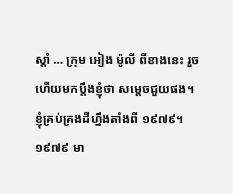ស្ដាំ … ក្រុម អៀង ម៉ូលី ពីខាងនេះ រួចហើយមកប្ដឹងខ្ញុំថា សម្តេចជួយផង។ ខ្ញុំគ្រប់គ្រងដីហ្នឹងតាំងពី ១៩៧៩។ ១៩៧៩ មា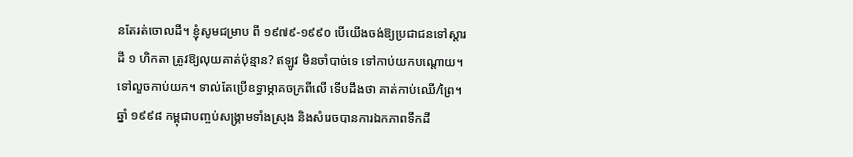នតែរត់ចោលដី។ ខ្ញុំសូមជម្រាប ពី ១៩៧៩-១៩៩០ បើយើងចង់ឱ្យប្រជាជនទៅស្ដារដី ១ ហិកតា ត្រូវឱ្យលុយគាត់ប៉ុន្មាន? ឥឡូវ មិនចាំបាច់ទេ ទៅកាប់យកបណ្ដោយ។ ទៅលួចកាប់យក។ ទាល់តែប្រើឧទ្ធាម្ភាគចក្រពីលើ ទើបដឹងថា គាត់កាប់ឈើ/ព្រៃ។
ឆ្នាំ ១៩៩៨ កម្ពុជាបញ្ចប់សង្គ្រាមទាំងស្រុង និងសំរេចបានការឯកភាពទឹកដី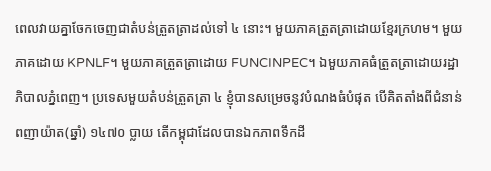ពេលវាយគ្នាចែកចេញជាតំបន់ត្រួតត្រាដល់ទៅ ៤ នោះ។ មួយភាគត្រួតត្រាដោយខ្មែរក្រហម។ មួយភាគដោយ KPNLF។ មួយភាគត្រួតត្រាដោយ FUNCINPEC។ ឯមួយភាគធំត្រួតត្រាដោយរដ្ឋាភិបាលភ្នំពេញ។ ប្រទេសមួយតំបន់ត្រួតត្រា ៤ ខ្ញុំបានសម្រេចនូវបំណងធំបំផុត បើគិតតាំងពីជំនាន់ពញាយ៉ាត(ឆ្នាំ) ១៤៧០ ប្លាយ តើកម្ពុជាដែលបានឯកភាពទឹកដី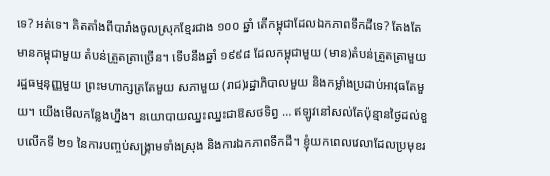ទេ? អត់ទេ។ គិតតាំងពីបារាំងចូលស្រុកខ្មែរជាង ១០០ ឆ្នាំ តើកម្ពុជាដែលឯកភាពទឹកដីទេ? តែងតែមានកម្ពុជាមួយ តំបន់ត្រួតត្រាច្រើន។ ទើបនឹងឆ្នាំ ១៩៩៨ ដែលកម្ពុជាមួយ (មាន)តំបន់ត្រួតត្រាមួយ រដ្ឋធម្មនុញ្ញមួយ ព្រះមហាក្សត្រតែមួយ សភាមួយ (រាជ)រដ្ឋាភិបាលមួយ និងកម្លាំងប្រដាប់អាវុធតែមួយ។ យើងមើលកន្លែងហ្នឹង។ នយោបាយឈ្នះឈ្នះជាឱសថទិព្វ … ឥឡូវនៅសល់តែប៉ុន្មានថ្ងៃដល់ខួបលើកទី ២១ នៃការបញ្ចប់សង្គ្រាមទាំងស្រុង និងការឯកភាពទឹកដី។ ខ្ញុំយកពេលវេលាដែលប្រមុខរ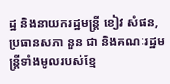ដ្ឋ និងនាយករដ្ឋមន្រ្តី ខៀវ សំផន, ប្រធានសភា នួន ជា និងគណៈរដ្ឋមន្រ្តីទាំងមូលរបស់ខ្មែ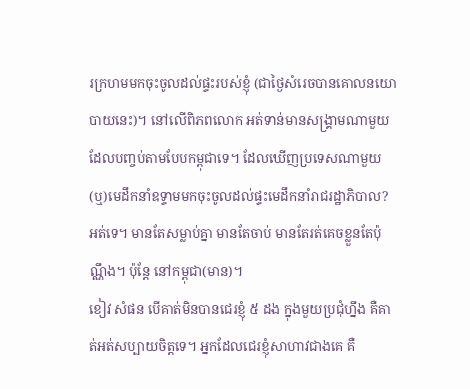រក្រហមមកចុះចូលដល់ផ្ទះរបស់ខ្ញុំ (ជាថ្ងៃសំរេចបានគោលនយោបាយនេះ)។ នៅលើពិភពលោក អត់ទាន់មានសង្គ្រាមណាមួយ ដែលបញ្ចប់តាមបែបកម្ពុជាទេ។ ដែលឃើញប្រទេសណាមួយ (ឬ)មេដឹកនាំឧទ្ទាមមកចុះចូលដល់ផ្ទះមេដឹកនាំរាជរដ្ឋាភិបាល? អត់ទេ។ មានតែសម្លាប់គ្នា មានតែចាប់ មានតែរត់គេចខ្លួនតែប៉ុណ្ណឹង។ ប៉ុន្តែ នៅកម្ពុជា(មាន)។
ខៀវ សំផន បើគាត់មិនបានជេរខ្ញុំ ៥ ដង ក្នុងមួយប្រជុំហ្នឹង គឺគាត់អត់សប្បាយចិត្តទេ។ អ្នកដែលជេរខ្ញុំសាហាវជាងគេ គឺ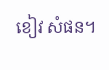ខៀវ សំផន។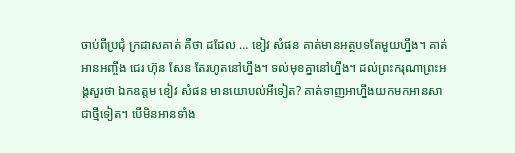ចាប់ពីប្រជុំ ក្រដាសគាត់ គឺថា ដដែល … ខៀវ សំផន គាត់មានអត្ថបទតែមួយហ្នឹង។ គាត់អានអញ្ចឹង ជេរ ហ៊ុន សែន តែរហូតនៅហ្នឹង។ ទល់មុខគ្នានៅហ្នឹង។ ដល់ព្រះករុណាព្រះអង្គសួរថា ឯកឧត្តម ខៀវ សំផន មានយោបល់អីទៀត? គាត់ទាញអាហ្នឹងយកមកអានសាជាថ្មីទៀត។ បើមិនអានទាំង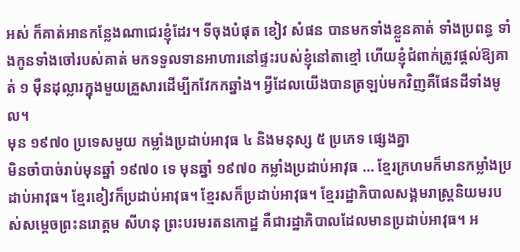អស់ ក៏គាត់អានកន្លែងណាជេរខ្ញុំដែរ។ ទីចុងបំផុត ខៀវ សំផន បានមកទាំងខ្លួនគាត់ ទាំងប្រពន្ធ ទាំងកូនទាំងចៅរបស់គាត់ មកទទួលទានអាហារនៅផ្ទះរបស់ខ្ញុំនៅតាខ្មៅ ហើយខ្ញុំជំពាក់ត្រូវផ្ដល់ឱ្យគាត់ ១ ម៉ឺនដុល្លារក្នុងមួយគ្រួសារដើម្បីកវែកកឆ្នាំង។ អ្វីដែលយើងបានត្រឡប់មកវិញគឺផែនដីទាំងមូល។
មុន ១៩៧០ ប្រទេសមួយ កម្លាំងប្រដាប់អាវុធ ៤ និងមនុស្ស ៥ ប្រភេទ ផ្សេងគ្នា
មិនចាំបាច់រាប់មុនឆ្នាំ ១៩៧០ ទេ មុនឆ្នាំ ១៩៧០ កម្លាំងប្រដាប់អាវុធ … ខ្មែរក្រហមក៏មានកម្លាំងប្រដាប់អាវុធ។ ខ្មែរខៀវក៏ប្រដាប់អាវុធ។ ខ្មែរសក៏ប្រដាប់អាវុធ។ ខ្មែររដ្ឋាភិបាលសង្គមរាស្រ្តនិយមរបស់សម្តេចព្រះនរោត្តម សីហនុ ព្រះបរមរតនកោដ្ឋ គឺជារដ្ឋាភិបាលដែលមានប្រដាប់អាវុធ។ អ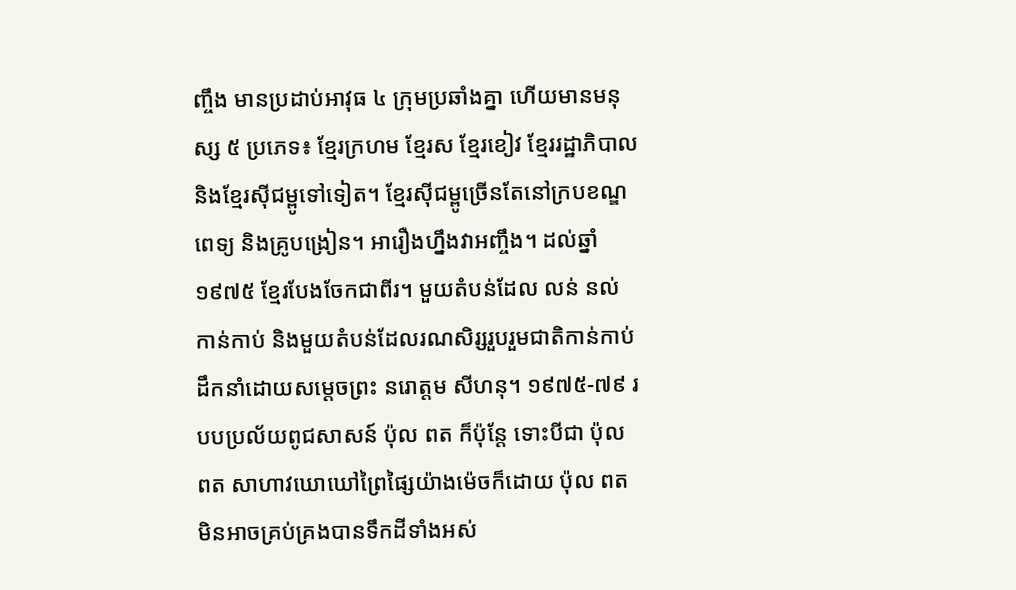ញ្ចឹង មានប្រដាប់អាវុធ ៤ ក្រុមប្រឆាំងគ្នា ហើយមានមនុស្ស ៥ ប្រភេទ៖ ខ្មែរក្រហម ខ្មែរស ខ្មែរខៀវ ខ្មែររដ្ឋាភិបាល និងខ្មែរស៊ីជម្ពូទៅទៀត។ ខ្មែរស៊ីជម្ពូច្រើនតែនៅក្របខណ្ឌពេទ្យ និងគ្រូបង្រៀន។ អារឿងហ្នឹងវាអញ្ចឹង។ ដល់ឆ្នាំ ១៩៧៥ ខ្មែរបែងចែកជាពីរ។ មួយតំបន់ដែល លន់ នល់ កាន់កាប់ និងមួយតំបន់ដែលរណសិរ្សរួបរួមជាតិកាន់កាប់ ដឹកនាំដោយសម្តេចព្រះ នរោត្តម សីហនុ។ ១៩៧៥-៧៩ របបប្រល័យពូជសាសន៍ ប៉ុល ពត ក៏ប៉ុន្តែ ទោះបីជា ប៉ុល ពត សាហាវឃោឃៅព្រៃផ្សៃយ៉ាងម៉េចក៏ដោយ ប៉ុល ពត មិនអាចគ្រប់គ្រងបានទឹកដីទាំងអស់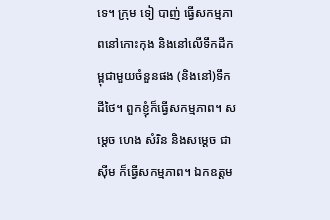ទេ។ ក្រុម ទៀ បាញ់ ធ្វើសកម្មភាពនៅកោះកុង និងនៅលើទឹកដីកម្ពុជាមួយចំនួនផង (និងនៅ)ទឹកដីថៃ។ ពួកខ្ញុំក៏ធ្វើសកម្មភាព។ សម្តេច ហេង សំរិន និងសម្តេច ជា ស៊ីម ក៏ធ្វើសកម្មភាព។ ឯកឧត្តម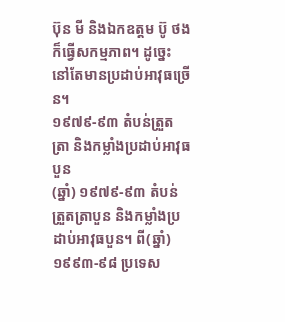ប៊ុន មី និងឯកឧត្តម ប៊ូ ថង ក៏ធ្វើសកម្មភាព។ ដូច្នេះ នៅតែមានប្រដាប់អាវុធច្រើន។
១៩៧៩-៩៣ តំបន់ត្រួតត្រា និងកម្លាំងប្រដាប់អាវុធបួន
(ឆ្នាំ) ១៩៧៩-៩៣ តំបន់ត្រួតត្រាបួន និងកម្លាំងប្រដាប់អាវុធបួន។ ពី(ឆ្នាំ) ១៩៩៣-៩៨ ប្រទេស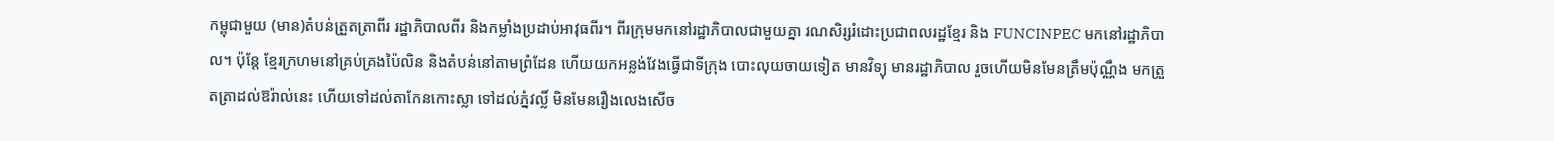កម្ពុជាមួយ (មាន)តំបន់ត្រួតត្រាពីរ រដ្ឋាភិបាលពីរ និងកម្លាំងប្រដាប់អាវុធពីរ។ ពីរក្រុមមកនៅរដ្ឋាភិបាលជាមួយគ្នា រណសិរ្សរំដោះប្រជាពលរដ្ឋខ្មែរ និង FUNCINPEC មកនៅរដ្ឋាភិបាល។ ប៉ុន្តែ ខ្មែរក្រហមនៅគ្រប់គ្រងប៉ៃលិន និងតំបន់នៅតាមព្រំដែន ហើយយកអន្លង់វែងធ្វើជាទីក្រុង បោះលុយចាយទៀត មានវិទ្យុ មានរដ្ឋាភិបាល រួចហើយមិនមែនត្រឹមប៉ុណ្ណឹង មកត្រួតត្រាដល់ឱរ៉ាល់នេះ ហើយទៅដល់តាកែនកោះស្លា ទៅដល់ភ្នំវល្លិ៍ មិនមែនរឿងលេងសើច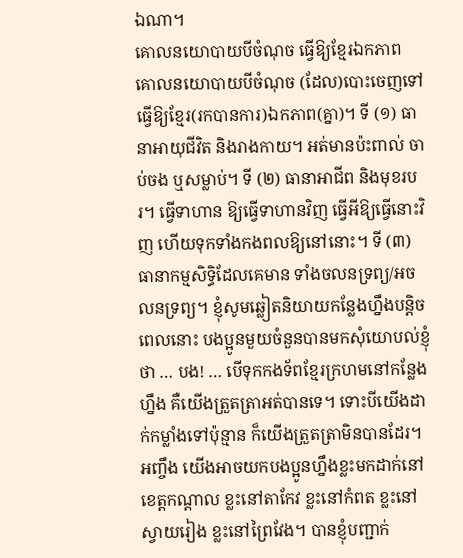ឯណា។
គោលនយោបាយបីចំណុច ធ្វើឱ្យខ្មែរឯកភាព
គោលនយោបាយបីចំណុច (ដែល)បោះចេញទៅធ្វើឱ្យខ្មែរ(រកបានការ)ឯកភាព(គ្នា)។ ទី (១) ធានាអាយុជីវិត និងរាងកាយ។ អត់មានប៉ះពាល់ ចាប់ចង ឬសម្លាប់។ ទី (២) ធានាអាជីព និងមុខរបរ។ ធ្វើទាហាន ឱ្យធ្វើទាហានវិញ ធ្វើអីឱ្យធ្វើនោះវិញ ហើយទុកទាំងកងពលឱ្យនៅនោះ។ ទី (៣) ធានាកម្មសិទ្ធិដែលគេមាន ទាំងចលនទ្រព្យ/អចលនទ្រព្យ។ ខ្ញុំសូមឆ្លៀតនិយាយកន្លែងហ្នឹងបន្តិច ពេលនោះ បងប្អូនមួយចំនួនបានមកសុំយោបល់ខ្ញុំថា … បង! … បើទុកកងទ័ពខ្មែរក្រហមនៅកន្លែងហ្នឹង គឺយើងត្រួតត្រាអត់បានទេ។ ទោះបីយើងដាក់កម្លាំងទៅប៉ុន្មាន ក៏យើងត្រួតត្រាមិនបានដែរ។ អញ្ចឹង យើងអាចយកបងប្អូនហ្នឹងខ្លះមកដាក់នៅខេត្តកណ្ដាល ខ្លះនៅតាកែវ ខ្លះនៅកំពត ខ្លះនៅស្វាយរៀង ខ្លះនៅព្រៃវែង។ បានខ្ញុំបញ្ជាក់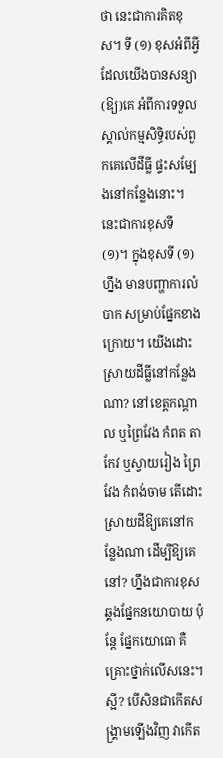ថា នេះជាការគិតខុស។ ទី (១) ខុសអំពីអ្វីដែលយើងបានសន្យា(ឱ្យ)គេ អំពីការទទួលស្គាល់កម្មសិទ្ធិរបស់ពួកគេលើដីធ្លី ផ្ទះសម្បែងនៅកន្លែងនោះ។ នេះជាការខុសទី (១)។ ក្នុងខុសទី (១) ហ្នឹង មានបញ្ហាការលំបាក សម្រាប់ផ្នែកខាងក្រោយ។ យើងដោះស្រាយដីធ្លីនៅកន្លែងណា? នៅខេត្តកណ្ដាល ឬព្រៃវែង កំពត តាកែវ ឬស្វាយរៀង ព្រៃវែង កំពង់ចាម តើដោះស្រាយដីឱ្យគេនៅកន្លែងណា ដើម្បីឱ្យគេនៅ? ហ្នឹងជាការខុសឆ្គងផ្នែកនយោបាយ ប៉ុន្តែ ផ្នែកយោធោ គឺគ្រោះថ្នាក់លើសនេះ។ ស្អី? បើសិនជាកើតសង្គ្រាមឡើងវិញ វាកើត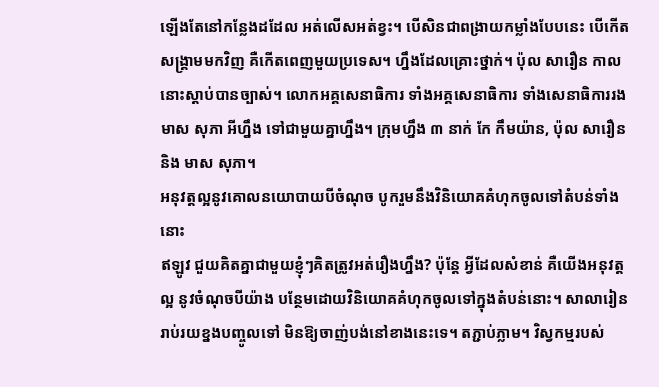ឡើងតែនៅកន្លែងដដែល អត់លើសអត់ខ្វះ។ បើសិនជាពង្រាយកម្លាំងបែបនេះ បើកើតសង្គ្រាមមកវិញ គឺកើតពេញមួយប្រទេស។ ហ្នឹងដែលគ្រោះថ្នាក់។ ប៉ុល សារឿន កាលនោះស្ដាប់បានច្បាស់។ លោកអគ្គសេនាធិការ ទាំងអគ្គសេនាធិការ ទាំងសេនាធិការរង មាស សុភា អីហ្នឹង ទៅជាមួយគ្នាហ្នឹង។ ក្រុមហ្នឹង ៣ នាក់ កែ កឹមយ៉ាន, ប៉ុល សារឿន និង មាស សុភា។
អនុវត្តល្អនូវគោលនយោបាយបីចំណុច បូករួមនឹងវិនិយោគគំហុកចូលទៅតំបន់ទាំងនោះ
ឥឡូវ ជួយគិតគ្នាជាមួយខ្ញុំៗគិតត្រូវអត់រឿងហ្នឹង? ប៉ុន្តែ អ្វីដែលសំខាន់ គឺយើងអនុវត្តល្អ នូវចំណុចបីយ៉ាង បន្ថែមដោយវិនិយោគគំហុកចូលទៅក្នុងតំបន់នោះ។ សាលារៀនរាប់រយខ្នងបញ្ចូលទៅ មិនឱ្យចាញ់បង់នៅខាងនេះទេ។ តភ្ជាប់ភ្លាម។ វិស្វកម្មរបស់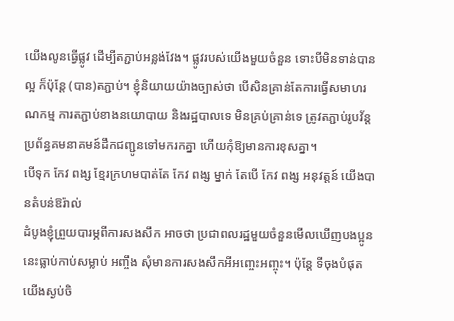យើងលូនធ្វើផ្លូវ ដើម្បីតភ្ជាប់អន្លង់វែង។ ផ្លូវរបស់យើងមួយចំនួន ទោះបីមិនទាន់បានល្អ ក៏ប៉ុន្តែ (បាន)តភ្ជាប់។ ខ្ញុំនិយាយយ៉ាងច្បាស់ថា បើសិនគ្រាន់តែការធ្វើសមាហរណកម្ម ការតភ្ជាប់ខាងនយោបាយ និងរដ្ឋបាលទេ មិនគ្រប់គ្រាន់ទេ ត្រូវតភ្ជាប់រូបវ័ន្ត ប្រព័ន្ធគមនាគមន៍ដឹកជញ្ជូនទៅមករកគ្នា ហើយកុំឱ្យមានការខុសគ្នា។
បើទុក កែវ ពង្ស ខ្មែរក្រហមបាត់តែ កែវ ពង្ស ម្នាក់ តែបើ កែវ ពង្ស អនុវត្តន៍ យើងបានតំបន់ឱរ៉ាល់
ដំបូងខ្ញុំព្រួយបារម្ភពីការសងសឹក អាចថា ប្រជាពលរដ្ឋមួយចំនួនមើលឃើញបងប្អូននេះធ្លាប់កាប់សម្លាប់ អញ្ចឹង សុំមានការសងសឹកអីអញ្ចេះអញ្ចុះ។ ប៉ុន្តែ ទីចុងបំផុតយើងស្ងប់ចិ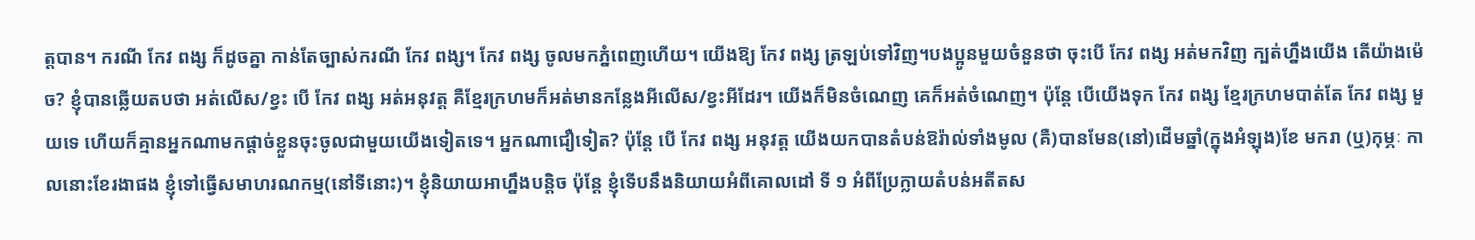ត្តបាន។ ករណី កែវ ពង្ស ក៏ដូចគ្នា កាន់តែច្បាស់ករណី កែវ ពង្ស។ កែវ ពង្ស ចូលមកភ្នំពេញហើយ។ យើងឱ្យ កែវ ពង្ស ត្រឡប់ទៅវិញ។បងប្អូនមួយចំនួនថា ចុះបើ កែវ ពង្ស អត់មកវិញ ក្បត់ហ្នឹងយើង តើយ៉ាងម៉េច? ខ្ញុំបានឆ្លើយតបថា អត់លើស/ខ្វះ បើ កែវ ពង្ស អត់អនុវត្ត គឺខ្មែរក្រហមក៏អត់មានកន្លែងអីលើស/ខ្វះអីដែរ។ យើងក៏មិនចំណេញ គេក៏អត់ចំណេញ។ ប៉ុន្តែ បើយើងទុក កែវ ពង្ស ខ្មែរក្រហមបាត់តែ កែវ ពង្ស មួយទេ ហើយក៏គ្មានអ្នកណាមកផ្តាច់ខ្លួនចុះចូលជាមួយយើងទៀតទេ។ អ្នកណាជឿទៀត? ប៉ុន្តែ បើ កែវ ពង្ស អនុវត្ត យើងយកបានតំបន់ឱរ៉ាល់ទាំងមូល (គឺ)បានមែន(នៅ)ដើមឆ្នាំ(ក្នុងអំឡុង)ខែ មករា (ឬ)កុម្ភៈ កាលនោះខែរងាផង ខ្ញុំទៅធ្វើសមាហរណកម្ម(នៅទីនោះ)។ ខ្ញុំនិយាយអាហ្នឹងបន្តិច ប៉ុន្តែ ខ្ញុំទើបនឹងនិយាយអំពីគោលដៅ ទី ១ អំពីប្រែក្លាយតំបន់អតីតស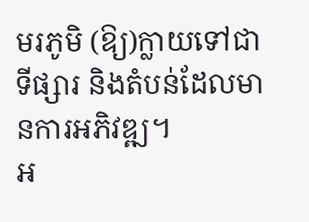មរភូមិ (ឱ្យ)ក្លាយទៅជាទីផ្សារ និងតំបន់ដែលមានការអភិវឌ្ឍ។
អ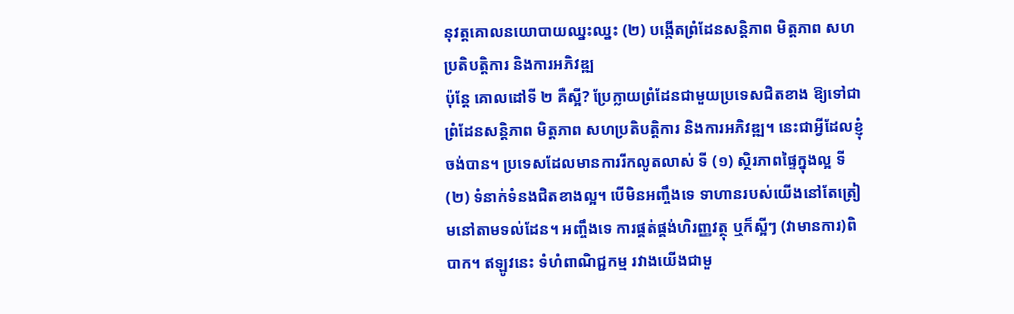នុវត្តគោលនយោបាយឈ្នះឈ្នះ (២) បង្កើតព្រំដែនសន្តិភាព មិត្តភាព សហប្រតិបត្តិការ និងការអភិវឌ្ឍ
ប៉ុន្តែ គោលដៅទី ២ គឺស្អី? ប្រែក្លាយព្រំដែនជាមួយប្រទេសជិតខាង ឱ្យទៅជាព្រំដែនសន្តិភាព មិត្តភាព សហប្រតិបត្តិការ និងការអភិវឌ្ឍ។ នេះជាអ្វីដែលខ្ញុំចង់បាន។ ប្រទេសដែលមានការរីកលូតលាស់ ទី (១) ស្ថិរភាពផ្ទៃក្នុងល្អ ទី (២) ទំនាក់ទំនងជិតខាងល្អ។ បើមិនអញ្ចឹងទេ ទាហានរបស់យើងនៅតែត្រៀមនៅតាមទល់ដែន។ អញ្ចឹងទេ ការផ្គត់ផ្គង់ហិរញ្ញវត្ថុ ឬក៏ស្អីៗ (វាមានការ)ពិបាក។ ឥឡូវនេះ ទំហំពាណិជ្ជកម្ម រវាងយើងជាមួ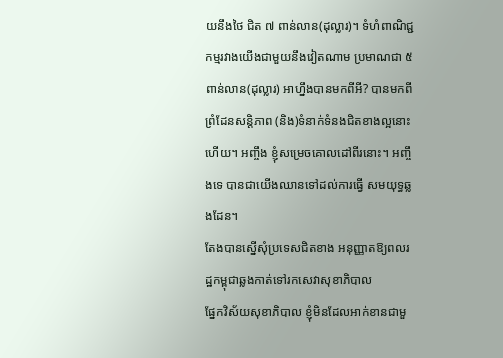យនឹងថៃ ជិត ៧ ពាន់លាន(ដុល្លារ)។ ទំហំពាណិជ្ជកម្មរវាងយើងជាមួយនឹងវៀតណាម ប្រមាណជា ៥ ពាន់លាន(ដុល្លារ) អាហ្នឹងបានមកពីអី? បានមកពីព្រំដែនសន្តិភាព (និង)ទំនាក់ទំនងជិតខាងល្អនោះហើយ។ អញ្ចឹង ខ្ញុំសម្រេចគោលដៅពីរនោះ។ អញ្ចឹងទេ បានជាយើងឈានទៅដល់ការធ្វើ សមយុទ្ធឆ្លងដែន។
តែងបានស្នើសុំប្រទេសជិតខាង អនុញ្ញាតឱ្យពលរដ្ឋកម្ពុជាឆ្លងកាត់ទៅរកសេវាសុខាភិបាល
ផ្នែកវិស័យសុខាភិបាល ខ្ញុំមិនដែលអាក់ខានជាមួ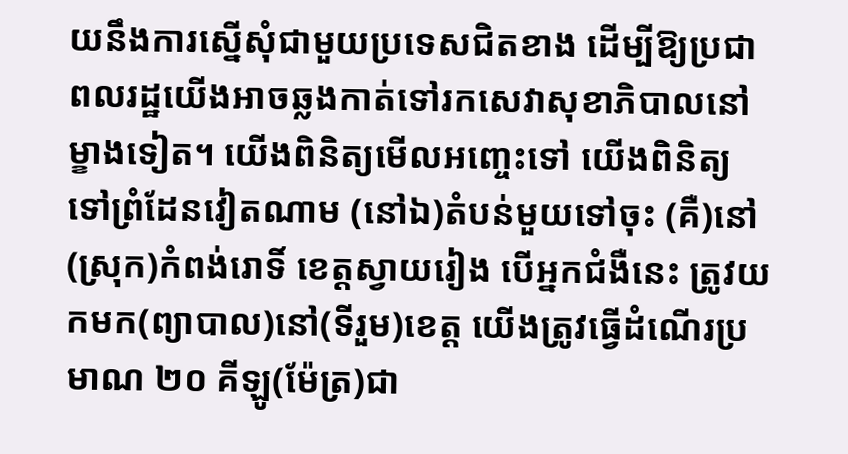យនឹងការស្នើសុំជាមួយប្រទេសជិតខាង ដើម្បីឱ្យប្រជាពលរដ្ឋយើងអាចឆ្លងកាត់ទៅរកសេវាសុខាភិបាលនៅម្ខាងទៀត។ យើងពិនិត្យមើលអញ្ចេះទៅ យើងពិនិត្យ ទៅព្រំដែនវៀតណាម (នៅឯ)តំបន់មួយទៅចុះ (គឺ)នៅ(ស្រុក)កំពង់រោទិ៍ ខេត្តស្វាយរៀង បើអ្នកជំងឺនេះ ត្រូវយកមក(ព្យាបាល)នៅ(ទីរួម)ខេត្ត យើងត្រូវធ្វើដំណើរប្រមាណ ២០ គីឡូ(ម៉ែត្រ)ជា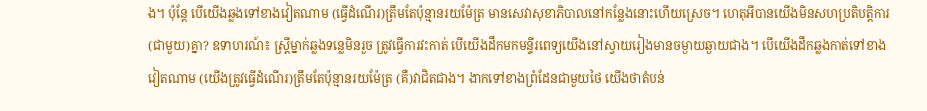ង។ ប៉ុន្តែ បើយើងឆ្លងទៅខាងវៀតណាម (ធ្វើដំណើរ)ត្រឹមតែប៉ុន្មានរយម៉ែត្រ មានសេវាសុខាភិបាលនៅកន្លែងនោះហើយស្រេច។ ហេតុអីបានយើងមិនសហប្រតិបត្តិការ(ជាមួយ)គ្នា? ឧទាហរណ៍៖ ស្ត្រីម្នាក់ឆ្លងទន្លេមិនរួច ត្រូវធ្វើការវះកាត់ បើយើងដឹកមកមន្ទីរពេទ្យយើងនៅស្វាយរៀងមានចម្ងាយឆ្ងាយជាង។ បើយើងដឹកឆ្លងកាត់ទៅខាងវៀតណាម (យើងត្រូវធ្វើដំណើរ)ត្រឹមតែប៉ុន្មានរយម៉ែត្រ (គឺ)វាជិតជាង។ ងាកទៅខាងព្រំដែនជាមួយថៃ យើងថាតំបន់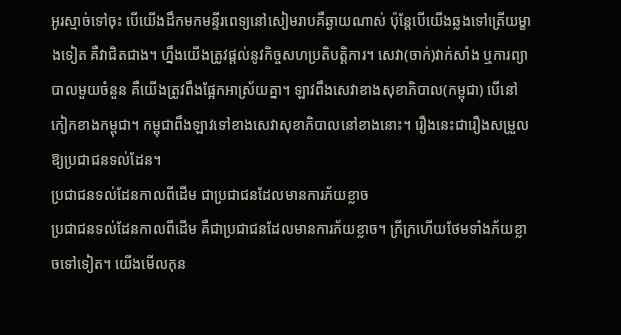អូរស្មាច់ទៅចុះ បើយើងដឹកមកមន្ទីរពេទ្យនៅសៀមរាបគឺឆ្ងាយណាស់ ប៉ុន្តែបើយើងឆ្លងទៅត្រើយម្ខាងទៀត គឺវាជិតជាង។ ហ្នឹងយើងត្រូវផ្តល់នូវកិច្ចសហប្រតិបត្តិការ។ សេវា(ចាក់)វាក់សាំង ឬការព្យាបាលមួយចំនួន គឺយើងត្រូវពឹងផ្អែកអាស្រ័យគ្នា។ ឡាវពឹងសេវាខាងសុខាភិបាល(កម្ពុជា) បើនៅកៀកខាងកម្ពុជា។ កម្ពុជាពឹងឡាវទៅខាងសេវាសុខាភិបាលនៅខាងនោះ។ រឿងនេះជារឿងសម្រួលឱ្យប្រជាជនទល់ដែន។
ប្រជាជនទល់ដែនកាលពីដើម ជាប្រជាជនដែលមានការភ័យខ្លាច
ប្រជាជនទល់ដែនកាលពីដើម គឺជាប្រជាជនដែលមានការភ័យខ្លាច។ ក្រីក្រហើយថែមទាំងភ័យខ្លាចទៅទៀត។ យើងមើលកុន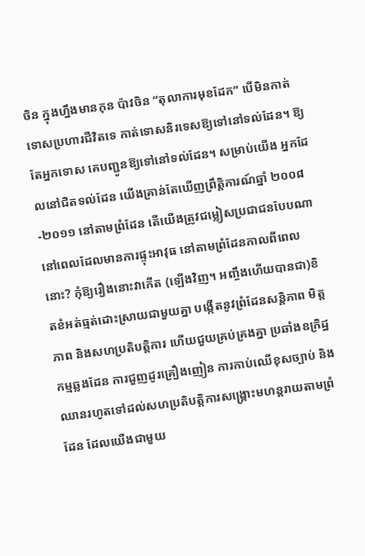ចិន ក្នុងហ្នឹងមានកុន ប៉ាវចិន “តុលាការមុខដែក” បើមិនកាត់ទោសប្រហារជីវិតទេ កាត់ទោសនិរទេសឱ្យទៅនៅទល់ដែន។ ឱ្យតែអ្នកទោស គេបញ្ជូនឱ្យទៅនៅទល់ដែន។ សម្រាប់យើង អ្នកដែលនៅជិតទល់ដែន យើងគ្រាន់តែឃើញព្រឹត្តិការណ៍ឆ្នាំ ២០០៨-២០១១ នៅតាមព្រំដែន តើយើងត្រូវជម្លៀសប្រជាជនបែបណា នៅពេលដែលមានការផ្ទុះអាវុធ នៅតាមព្រំដែនកាលពីពេលនោះ? កុំឱ្យរឿងនោះវាកើត (ឡើងវិញ។ អញ្ចឹងហើយបានជា)ខិតខំអត់ធ្មត់ដោះស្រាយជាមួយគ្នា បង្កើតនូវព្រំដែនសន្តិភាព មិត្តភាព និងសហប្រតិបត្តិការ ហើយជួយគ្រប់គ្រងគ្នា ប្រឆាំងឧក្រិដ្ឋកម្មឆ្លងដែន ការជួញដូរគ្រឿងញៀន ការកាប់ឈើខុសច្បាប់ និងឈានរហូតទៅដល់សហប្រតិបត្តិការសង្គ្រោះមហន្តរាយតាមព្រំដែន ដែលយើងជាមួយ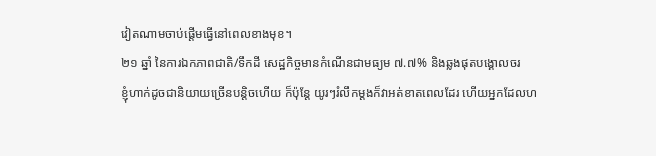វៀតណាមចាប់ផ្តើមធ្វើនៅពេលខាងមុខ។
២១ ឆ្នាំ នៃការឯកភាពជាតិ/ទឹកដី សេដ្ឋកិច្ចមានកំណើនជាមធ្យម ៧.៧% និងឆ្លងផុតបង្គោលចរ
ខ្ញុំហាក់ដូចជានិយាយច្រើនបន្តិចហើយ ក៏ប៉ុន្តែ យូរៗរំលឹកម្តងក៏វាអត់ខាតពេលដែរ ហើយអ្នកដែលហ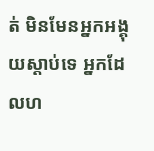ត់ មិនមែនអ្នកអង្គុយស្តាប់ទេ អ្នកដែលហ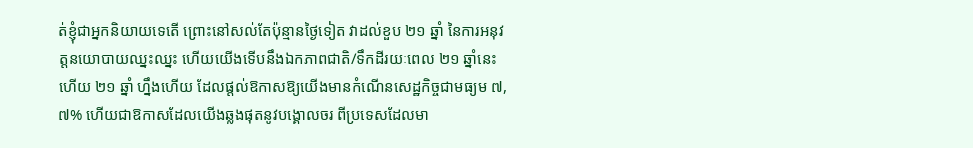ត់ខ្ញុំជាអ្នកនិយាយទេតើ ព្រោះនៅសល់តែប៉ុន្មានថ្ងៃទៀត វាដល់ខួប ២១ ឆ្នាំ នៃការអនុវត្តនយោបាយឈ្នះឈ្នះ ហើយយើងទើបនឹងឯកភាពជាតិ/ទឹកដីរយៈពេល ២១ ឆ្នាំនេះ ហើយ ២១ ឆ្នាំ ហ្នឹងហើយ ដែលផ្តល់ឱកាសឱ្យយើងមានកំណើនសេដ្ឋកិច្ចជាមធ្យម ៧,៧% ហើយជាឱកាសដែលយើងឆ្លងផុតនូវបង្គោលចរ ពីប្រទេសដែលមា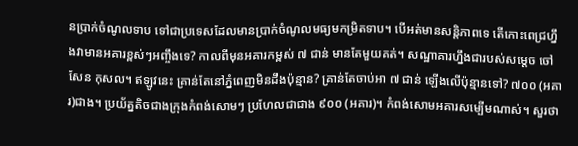នប្រាក់ចំណូលទាប ទៅជាប្រទេសដែលមានប្រាក់ចំណូលមធ្យមកម្រិតទាប។ បើអត់មានសន្តិភាពទេ តើកោះពេជ្រហ្នឹងវាមានអគារខ្ពស់ៗអញ្ចឹងទេ? កាលពីមុនអគារកម្ពស់ ៧ ជាន់ មានតែមួយគត់។ សណ្ឋាគារហ្នឹងជារបស់សម្តេច ចៅសែន កុសល។ ឥឡូវនេះ គ្រាន់តែនៅភ្នំពេញមិនដឹងប៉ុន្មាន? គ្រាន់តែចាប់អា ៧ ជាន់ ឡើងលើប៉ុន្មានទៅ? ៧០០ (អគារ)ជាង។ ប្រយ័ត្នតិចជាងក្រុងកំពង់សោមៗ ប្រហែលជាជាង ៩០០ (អគារ)។ កំពង់សោមអគារសម្បើមណាស់។ សួរថា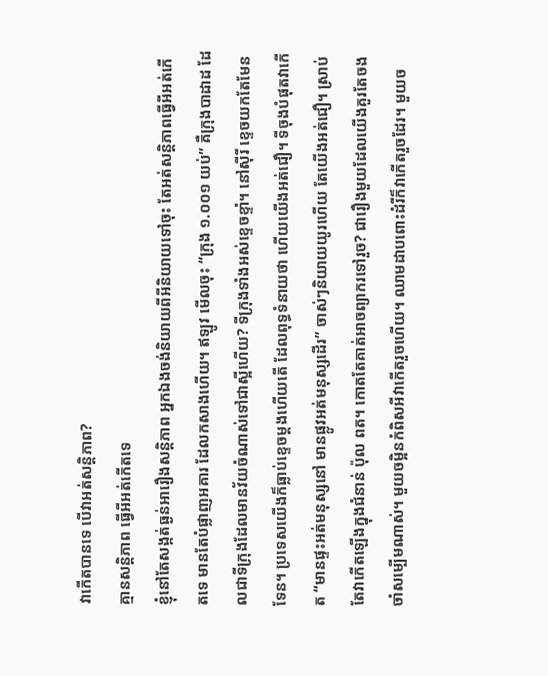វាកើតបានទេ បើវាអត់សន្តិភាព?
គ្មានសន្តិភាព ធ្វើអីអត់កើតទេ
ខ្ញុំនៅតែសង្កត់ធ្ងន់អារឿងសន្តិភាព អ្នកឯងចង់និយាយពីអីនិយាយទៅចុះ តែអត់សន្តិភាពធ្វើអីអត់កើតទេ មានតែបំផ្លាញអគារ ដែលកសាងហើយ។ ឥឡូវ មើលចុះ “ក្រុង ១.០០១ យប់” គឺក្រុងបាដាដ ដែលជាទីក្រុងដែលមានវ័យចំណាស់ទៅជាស្អីហើយ? ទីក្រុងទាំងអស់ខ្ទេចខ្ទាំ។ នៅស៊ីរី ខ្ទេចយកតែមែនទែន។ ប្រទេសយើងក៏ធ្លាប់ខ្ទេចម្តងហើយតើ ដែលពុទ្ធទំនាយថា ហើយយើងអត់ជឿ។ ទីចុងបំផុតវាកើត “មានផ្ទះអត់មនុស្សនៅ មានផ្លូវអត់មនុស្សដើរ” ចាស់ៗនិយាយយូរហើយ តែយើងអត់ជឿ។ ស្រាប់តែវាកើតឡើងក្នុងជំនាន់ ប៉ុល ពត។ កោតតែគាត់អាចព្យាករទៅរួច? ជារឿងមួយដែលយើងគួរតែចងចាំសម្បើមណាស់។ មួយចម្អិនកំពិសអីវាកើតរួចហើយ។ ឈាមដាបពោះដំរីក៏វាកើតរួចដែរ។ មួយច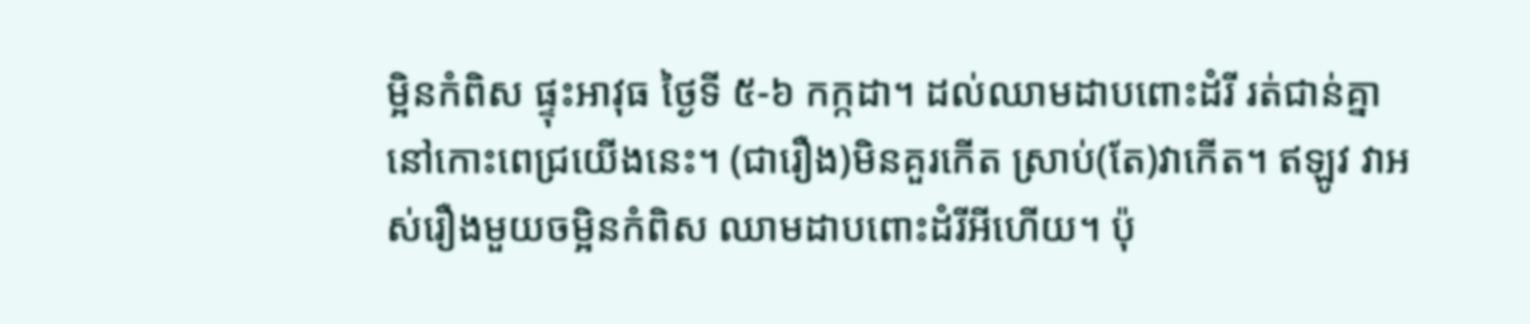ម្អិនកំពិស ផ្ទុះអាវុធ ថ្ងៃទី ៥-៦ កក្កដា។ ដល់ឈាមដាបពោះដំរី រត់ជាន់គ្នានៅកោះពេជ្រយើងនេះ។ (ជារឿង)មិនគួរកើត ស្រាប់(តែ)វាកើត។ ឥឡូវ វាអស់រឿងមួយចម្អិនកំពិស ឈាមដាបពោះដំរីអីហើយ។ ប៉ុ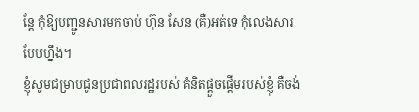ន្តែ កុំឱ្យបញ្ជូនសារមកចាប់ ហ៊ុន សែន (គឺ)អត់ទេ កុំលេងសារបែបហ្នឹង។
ខ្ញុំសូមជម្រាបជូនប្រជាពលរដ្ឋរបស់ គំនិតផ្តួចផ្តើមរបស់ខ្ញុំ គឺចង់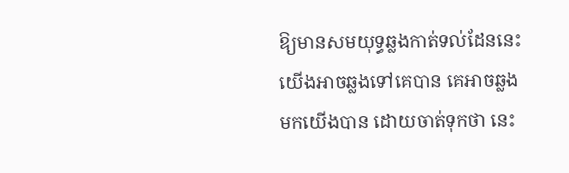ឱ្យមានសមយុទ្ធឆ្លងកាត់ទល់ដែននេះ យើងអាចឆ្លងទៅគេបាន គេអាចឆ្លងមកយើងបាន ដោយចាត់ទុកថា នេះ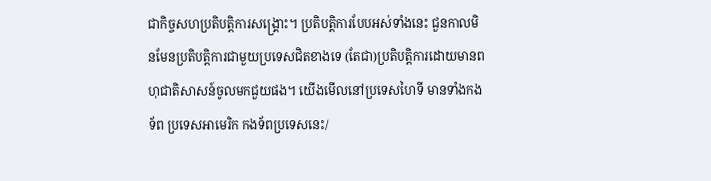ជាកិច្ចសហប្រតិបត្តិការសង្គ្រោះ។ ប្រតិបត្តិការបែបអស់ទាំងនេះ ជួនកាលមិនមែនប្រតិបត្តិការជាមួយប្រទេសជិតខាងទេ (តែជា)ប្រតិបត្តិការដោយមានពហុជាតិសាសន៍ចូលមកជួយផង។ យើងមើលនៅប្រទេសហៃទី មានទាំងកងទ័ព ប្រទេសអាមេរិក កងទ័ពប្រទេសនេះ/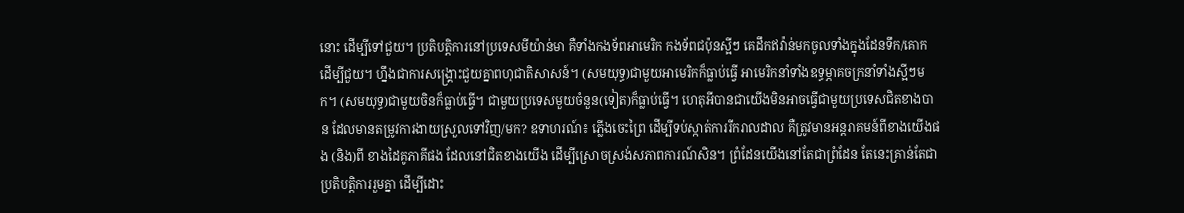នោះ ដើម្បីទៅជួយ។ ប្រតិបត្តិការនៅប្រទេសមីយ៉ាន់មា គឺទាំងកងទ័ពអាមេរិក កងទ័ពជប៉ុនស្អីៗ គេដឹកឥវ៉ាន់មកចូលទាំងក្នុងដែនទឹក/គោក ដើម្បីជួយ។ ហ្នឹងជាការសង្គ្រោះជួយគ្នាពហុជាតិសាសន៍។ (សមយុទ្ធ)ជាមួយអាមេរិកក៏ធ្លាប់ធ្វើ អាមេរិកនាំទាំងឧទ្ធម្ភាគចក្រនាំទាំងស្អីៗមក។ (សមយុទ្ធ)ជាមួយចិនក៏ធ្លាប់ធ្វើ។ ជាមួយប្រទេសមួយចំនួន(ទៀត)ក៏ធ្លាប់ធ្វើ។ ហេតុអីបានជាយើងមិនអាចធ្វើជាមួយប្រទេសជិតខាងបាន ដែលមានតម្រូវការងាយស្រួលទៅវិញ/មក? ឧទាហរណ៍៖ ភ្លើងចេះព្រៃ ដើម្បីទប់ស្កាត់ការរីករាលដាល គឺត្រូវមានអន្តរាគមន៍ពីខាងយើងផង (និង)ពី ខាងដៃគូភាគីផង ដែលនៅជិតខាងយើង ដើម្បីស្រោចស្រង់សភាពការណ៍សិន។ ព្រំដែនយើងនៅតែជាព្រំដែន តែនេះគ្រាន់តែជាប្រតិបត្តិការរួមគ្នា ដើម្បីដោះ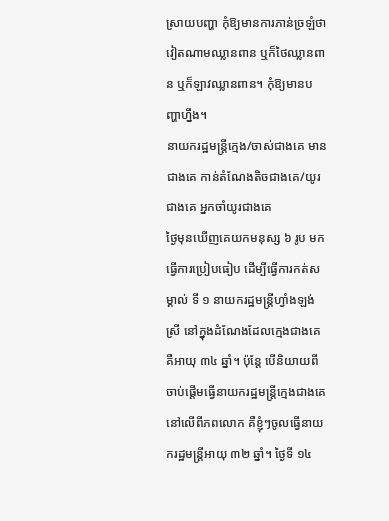ស្រាយបញ្ហា កុំឱ្យមានការភាន់ច្រឡំថា វៀតណាមឈ្លានពាន ឬក៏ថៃឈ្លានពាន ឬក៏ឡាវឈ្លានពាន។ កុំឱ្យមានបញ្ហាហ្នឹង។
នាយករដ្ឋមន្ត្រីក្មេង/ចាស់ជាងគេ មានជាងគេ កាន់តំណែងតិចជាងគេ/យូរជាងគេ អ្នកចាំយូរជាងគេ
ថ្ងៃមុនឃើញគេយកមនុស្ស ៦ រូប មកធ្វើការប្រៀបធៀប ដើម្បីធ្វើការកត់សម្គាល់ ទី ១ នាយករដ្ឋមន្ត្រីហ្វាំងឡង់ស្រី នៅក្នុងដំណែងដែលក្មេងជាងគេ គឺអាយុ ៣៤ ឆ្នាំ។ ប៉ុន្តែ បើនិយាយពីចាប់ផ្តើមធ្វើនាយករដ្ឋមន្ត្រីក្មេងជាងគេនៅលើពីភពលោក គឺខ្ញុំៗចូលធ្វើនាយករដ្ឋមន្ត្រីអាយុ ៣២ ឆ្នាំ។ ថ្ងៃទី ១៤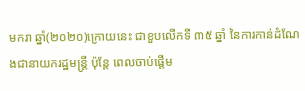មករា ឆ្នាំ(២០២០)ក្រោយនេះ ជាខួបលើកទី ៣៥ ឆ្នាំ នៃការកាន់ដំណែងជានាយករដ្ឋមន្ត្រី ប៉ុន្តែ ពេលចាប់ផ្តើម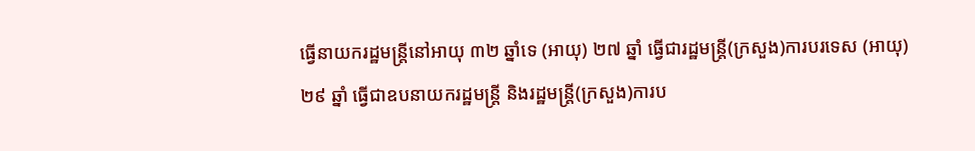ធ្វើនាយករដ្ឋមន្ត្រីនៅអាយុ ៣២ ឆ្នាំទេ (អាយុ) ២៧ ឆ្នាំ ធ្វើជារដ្ឋមន្ត្រី(ក្រសួង)ការបរទេស (អាយុ) ២៩ ឆ្នាំ ធ្វើជាឧបនាយករដ្ឋមន្ត្រី និងរដ្ឋមន្ត្រី(ក្រសួង)ការប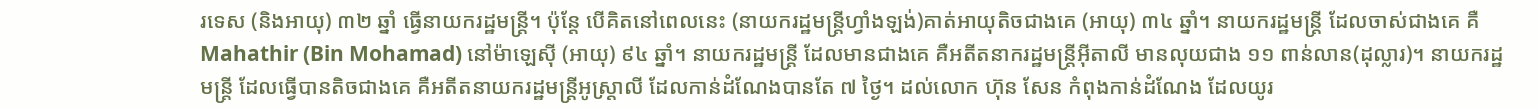រទេស (និងអាយុ) ៣២ ឆ្នាំ ធ្វើនាយករដ្ឋមន្ត្រី។ ប៉ុន្តែ បើគិតនៅពេលនេះ (នាយករដ្ឋមន្ត្រីហ្វាំងឡង់)គាត់អាយុតិចជាងគេ (អាយុ) ៣៤ ឆ្នាំ។ នាយករដ្ឋមន្ត្រី ដែលចាស់ជាងគេ គឺ Mahathir (Bin Mohamad) នៅម៉ាឡេស៊ី (អាយុ) ៩៤ ឆ្នាំ។ នាយករដ្ឋមន្ត្រី ដែលមានជាងគេ គឺអតីតនាករដ្ឋមន្ត្រីអ៊ីតាលី មានលុយជាង ១១ ពាន់លាន(ដុល្លារ)។ នាយករដ្ឋមន្ត្រី ដែលធ្វើបានតិចជាងគេ គឺអតីតនាយករដ្ឋមន្ត្រីអូស្ត្រាលី ដែលកាន់ដំណែងបានតែ ៧ ថ្ងៃ។ ដល់លោក ហ៊ុន សែន កំពុងកាន់ដំណែង ដែលយូរ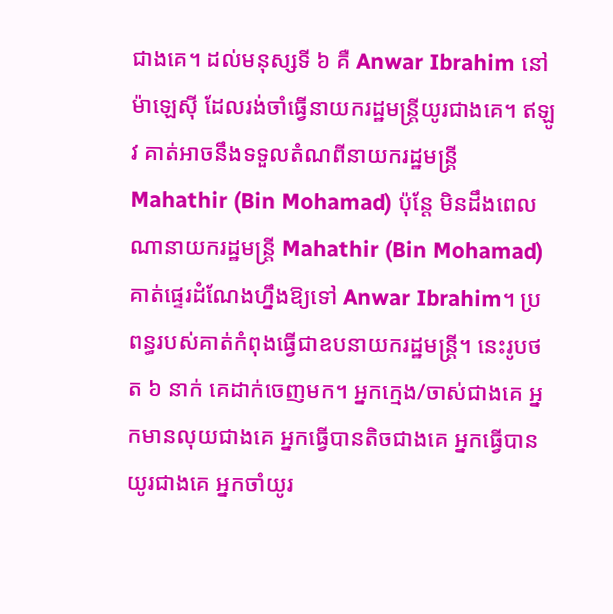ជាងគេ។ ដល់មនុស្សទី ៦ គឺ Anwar Ibrahim នៅម៉ាឡេស៊ី ដែលរង់ចាំធ្វើនាយករដ្ឋមន្រ្តីយូរជាងគេ។ ឥឡូវ គាត់អាចនឹងទទួលតំណពីនាយករដ្ឋមន្ត្រី Mahathir (Bin Mohamad) ប៉ុន្តែ មិនដឹងពេលណានាយករដ្ឋមន្ត្រី Mahathir (Bin Mohamad) គាត់ផ្ទេរដំណែងហ្នឹងឱ្យទៅ Anwar Ibrahim។ ប្រពន្ធរបស់គាត់កំពុងធ្វើជាឧបនាយករដ្ឋមន្ត្រី។ នេះរូបថត ៦ នាក់ គេដាក់ចេញមក។ អ្នកក្មេង/ចាស់ជាងគេ អ្នកមានលុយជាងគេ អ្នកធ្វើបានតិចជាងគេ អ្នកធ្វើបានយូរជាងគេ អ្នកចាំយូរ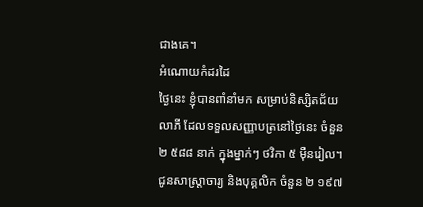ជាងគេ។
អំណោយកំដរដៃ
ថ្ងៃនេះ ខ្ញុំបានពាំនាំមក សម្រាប់និស្សិតជ័យលាភី ដែលទទួលសញ្ញាបត្រនៅថ្ងៃនេះ ចំនួន ២ ៥៨៨ នាក់ ក្នុងម្នាក់ៗ ថវិកា ៥ ម៉ឺនរៀល។ ជូនសាស្ត្រាចារ្យ និងបុគ្គលិក ចំនួន ២ ១៩៧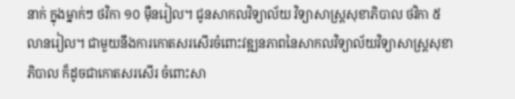នាក់ ក្នុងម្នាក់ៗ ថវិកា ១០ ម៉ឺនរៀល។ ជូនសាកលវិទ្យាល័យ វិទ្យាសាស្ត្រសុខាភិបាល ថវិកា ៥ លានរៀល។ ជាមួយនឹងការកោតសរសើរចំពោះវឌ្ឍនភាពនៃសាកលវិទ្យាល័យវិទ្យាសាស្ត្រសុខាភិបាល ក៏ដូចជាកោតសរសើរ ចំពោះសា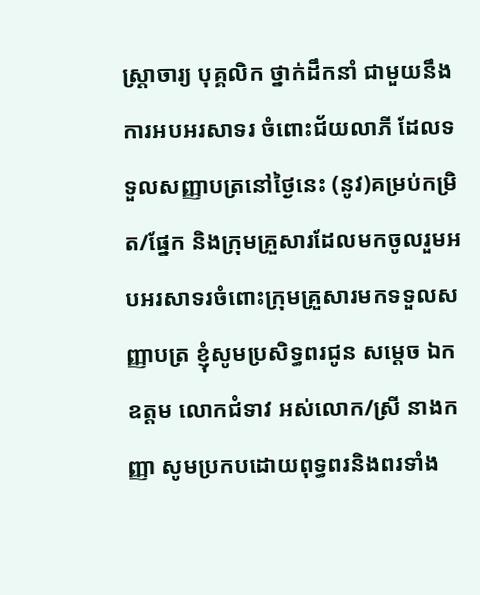ស្ត្រាចារ្យ បុគ្គលិក ថ្នាក់ដឹកនាំ ជាមួយនឹងការអបអរសាទរ ចំពោះជ័យលាភី ដែលទទួលសញ្ញាបត្រនៅថ្ងៃនេះ (នូវ)គម្រប់កម្រិត/ផ្នែក និងក្រុមគ្រួសារដែលមកចូលរួមអបអរសាទរចំពោះក្រុមគ្រួសារមកទទួលសញ្ញាបត្រ ខ្ញុំសូមប្រសិទ្ធពរជូន សម្តេច ឯកឧត្តម លោកជំទាវ អស់លោក/ស្រី នាងកញ្ញា សូមប្រកបដោយពុទ្ធពរនិងពរទាំង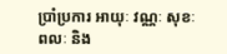ប្រាំប្រការ អាយុៈ វណ្ណៈ សុខៈ ពលៈ និង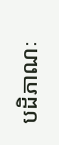បដិភាណៈ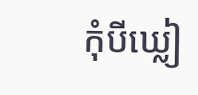កុំបីឃ្លៀ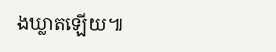ងឃ្លាតឡើយ៕